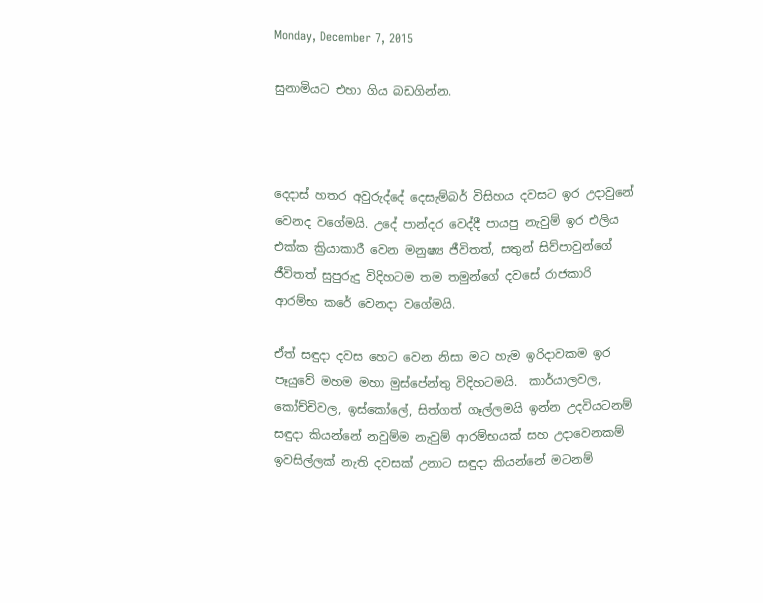Monday, December 7, 2015

සුනාමියට එහා ගිය බඩගින්න.



දෙදාස් හතර අවුරුද්දේ දෙසැම්බර් විසිහය දවසට ඉර උදාවුනේ වෙනද වගේමයි. උදේ පාන්දර වෙද්දී පායපු නැවුම් ඉර එලිය එක්ක ක්‍රියාකාරී වෙන මනුෂ්‍ය ජීවිතත්, සතුන් සිව්පාවුන්ගේ ජීවිතත් සුපුරුදු විදිහටම තම තමුන්ගේ දවසේ රාජකාරි ආරම්භ කරේ වෙනදා වගේමයි.

ඒත් සඳුදා දවස හෙට වෙන නිසා මට හැම ඉරිදාවකම ඉර පෑයුවේ මහම මහා මුස්පේන්තු විදිහටමයි.  කාර්යාලවල, කෝච්චිවල, ඉස්කෝලේ, සිත්ගත් ගෑල්ලමයි ඉන්න උදවියටනම් සඳුදා කියන්නේ නවුම්ම නැවුම් ආරම්භයක් සහ උදාවෙනකම් ඉවසිල්ලක් නැති දවසක් උනාට සඳුදා කියන්නේ මටනම්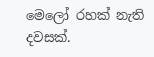මෙලෝ රහක් නැති දවසක්.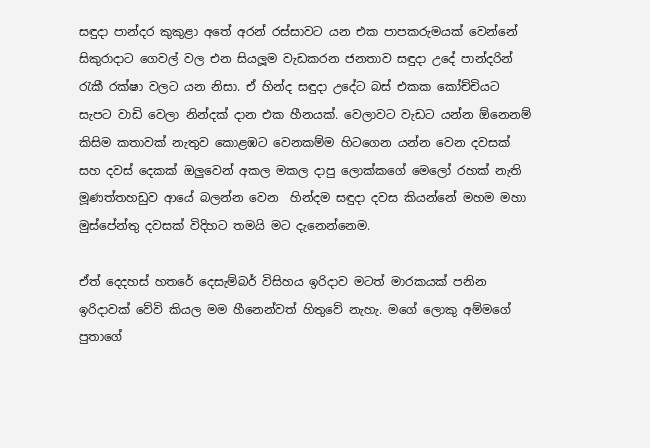සඳුදා පාන්දර කුකුළා අතේ අරන් රස්සාවට යන එක පාපකරුමයක් වෙන්නේ සිකුරාදාට ගෙවල් වල එන සියලූම වැඩකරන ජනතාව සඳුදා උදේ පාන්දරින් රැකී රක්ෂා වලට යන නිසා. ඒ හින්ද සඳුදා උදේට බස් එකක කෝච්චියට සැපට වාඩි වෙලා නින්දක් දාන එක හීනයක්. වෙලාවට වැඩට යන්න ඕනෙනම් කිසිම කතාවක් නැතුව කොළඹට වෙනකම්ම හිටගෙන යන්න වෙන දවසක් සහ දවස් දෙකක් ඔලුවෙන් අකල මකල දාපු ලොක්කගේ මෙලෝ රහක් නැති මූණත්තහඩුව ආයේ බලන්න වෙන  හින්දම සඳුදා දවස කියන්නේ මහම මහා මුස්පේන්තු දවසක් විදිහට තමයි මට දැනෙන්නෙම.

ඒත් දෙදහස් හතරේ දෙසැම්බර් විසිහය ඉරිදාව මටත් මාරකයක් පනින ඉරිදාවක් වේවි කියල මම හීනෙන්වත් හිතුවේ නැහැ. මගේ ලොකු අම්මගේ පුතාගේ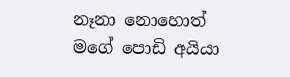නෑනා නොහොත්  මගේ පොඩි අයියා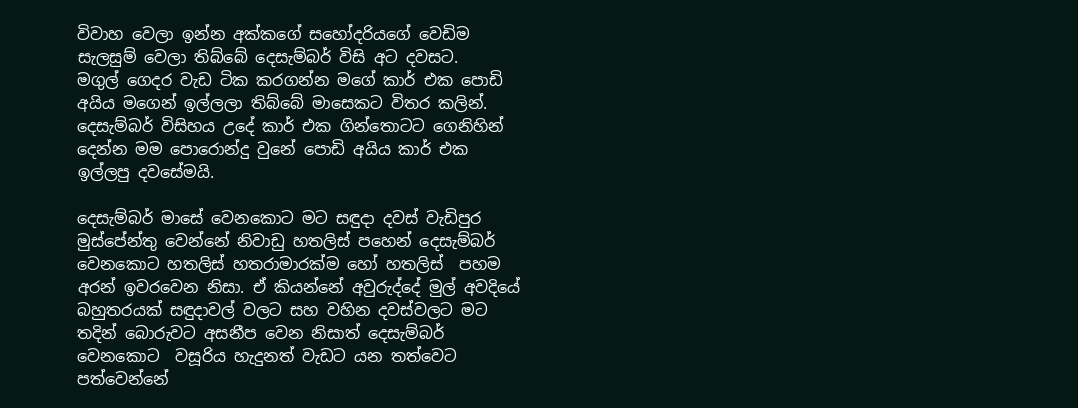විවාහ වෙලා ඉන්න අක්කගේ සහෝදරියගේ වෙඩිම සැලසුම් වෙලා තිබ්බේ දෙසැම්බර් විසි අට දවසට.   මගුල් ගෙදර වැඩ ටික කරගන්න මගේ කාර් එක පොඩි අයිය මගෙන් ඉල්ලලා තිබ්බේ මාසෙකට විතර කලින්. දෙසැම්බර් විසිහය උදේ කාර් එක ගින්තොටට ගෙනිහින් දෙන්න මම පොරොන්දු වුනේ පොඩි අයිය කාර් එක ඉල්ලපු දවසේමයි.

දෙසැම්බර් මාසේ වෙනකොට මට සඳුදා දවස් වැඩිපුර මුස්පේන්තු වෙන්නේ නිවාඩු හතලිස් පහෙන් දෙසැම්බර් වෙනකොට හතලිස් හතරාමාරක්ම හෝ හතලිස්  පහම  අරන් ඉවරවෙන නිසා. ඒ කියන්නේ අවුරුද්දේ මුල් අවදියේ බහුතරයක් සඳුදාවල් වලට සහ වහින දවස්වලට මට තදින් බොරුවට අසනීප වෙන නිසාත් දෙසැම්බර් වෙනකොට  වසූරිය හැදුනත් වැඩට යන තත්වෙට පත්වෙන්නේ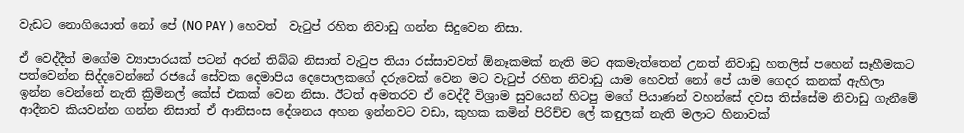වැඩට නොගියොත් නෝ පේ (NO PAY ) හෙවත්  වැටුප් රහිත නිවාඩු ගන්න සිදුවෙන නිසා.

ඒ වෙද්දීත් මගේම ව්‍යාපාරයක් පටන් අරන් තිබ්බ නිසාත් වැටුප තියා රස්සාවවත් ඕනෑකමක් නැති මට අකමැත්තෙන් උනත් නිවාඩු හතලිස් පහෙන් සෑහීමකට පත්වෙන්න සිද්දවෙන්නේ රජයේ සේවක දෙමාපිය දෙපොලකගේ දරුවෙක් වෙන මට වැටුප් රහිත නිවාඩු යාම හෙවත් නෝ පේ යාම ගෙදර කනක් ඇහිලා ඉන්න වෙන්නේ නැති ක්‍රිමිනල් කේස් එකක් වෙන නිසා. ඊටත් අමතරව ඒ වෙද්දී විශ්‍රාම සුවයෙන් හිටපු මගේ පියාණන් වහන්සේ දවස තිස්සේම නිවාඩු ගැනීමේ ආදීනව කියවන්න ගන්න නිසාත් ඒ ආනිසංස දේශනය අහන ඉන්නවට වඩා, කුහක කමින් පිරිච්ච ලේ කඳුලක් නැති මලාට හිනාවක්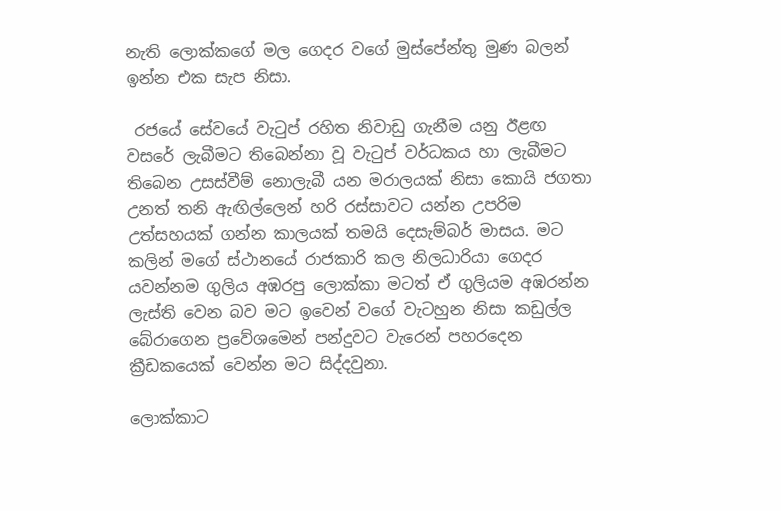නැති ලොක්කගේ මල ගෙදර වගේ මුස්පේන්තු මුණ බලන් ඉන්න එක සැප නිසා.

 රජයේ සේවයේ වැටුප් රහිත නිවාඩු ගැනීම යනු ඊළඟ වසරේ ලැබීමට තිබෙන්නා වූ වැටුප් වර්ධකය හා ලැබීමට තිබෙන උසස්වීම් නොලැබී යන මරාලයක් නිසා කොයි ජගතා උනත් තනි ඇඟිල්ලෙන් හරි රස්සාවට යන්න උපරිම උත්සහයක් ගන්න කාලයක් තමයි දෙසැම්බර් මාසය. මට කලින් මගේ ස්ථානයේ රාජකාරි කල නිලධාරියා ගෙදර යවන්නම ගුලිය අඹරපු ලොක්කා මටත් ඒ ගුලියම අඹරන්න ලැස්ති වෙන බව මට ඉවෙන් වගේ වැටහුන නිසා කඩුල්ල  බේරාගෙන ප්‍රවේශමෙන් පන්දුවට වැරෙන් පහරදෙන ක්‍රීඩකයෙක් වෙන්න මට සිද්දවුනා.

ලොක්කාට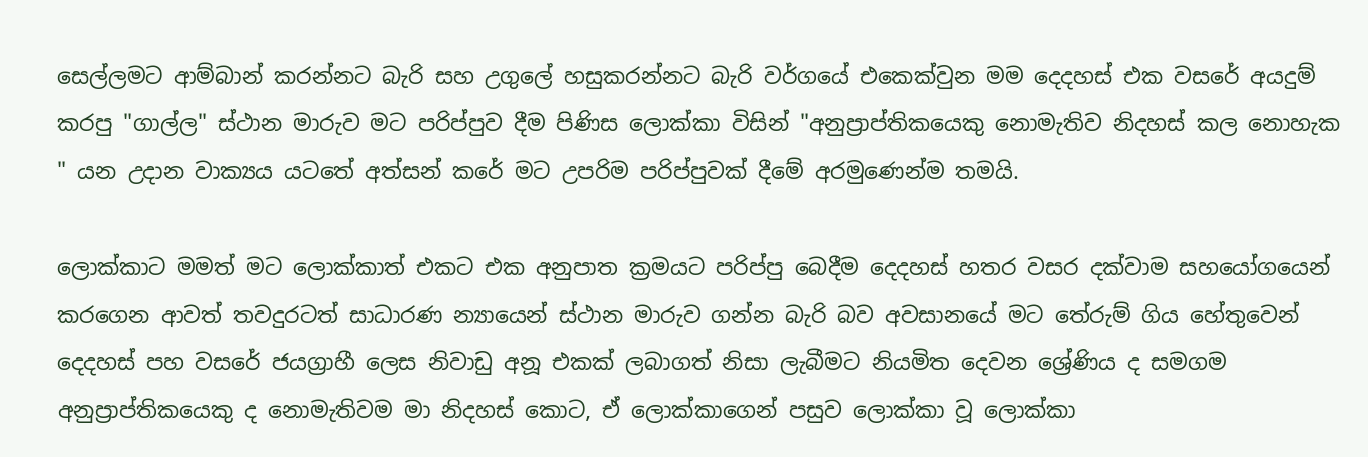සෙල්ලමට ආම්බාන් කරන්නට බැරි සහ උගුලේ හසුකරන්නට බැරි වර්ගයේ එකෙක්වුන මම දෙදහස් එක වසරේ අයදුම් කරපු "ගාල්ල" ස්ථාන මාරුව මට පරිප්පුව දීම පිණිස ලොක්කා විසින් "අනුප්‍රාප්තිකයෙකු නොමැතිව නිදහස් කල නොහැක " යන උදාන වාක්‍යය යටතේ අත්සන් කරේ මට උපරිම පරිප්පුවක් දීමේ අරමුණෙන්ම තමයි.

ලොක්කාට මමත් මට ලොක්කාත් එකට එක අනුපාත ක්‍රමයට පරිප්පු බෙදීම දෙදහස් හතර වසර දක්වාම සහයෝගයෙන් කරගෙන ආවත් තවදුරටත් සාධාරණ න්‍යායෙන් ස්ථාන මාරුව ගන්න බැරි බව අවසානයේ මට තේරුම් ගිය හේතුවෙන් දෙදහස් පහ වසරේ ජයග්‍රාහී ලෙස නිවාඩු අනූ එකක් ලබාගත් නිසා ලැබීමට නියමිත දෙවන ශ්‍රේණිය ද සමගම අනුප්‍රාප්තිකයෙකු ද නොමැතිවම මා නිදහස් කොට, ඒ ලොක්කාගෙන් පසුව ලොක්කා වූ ලොක්කා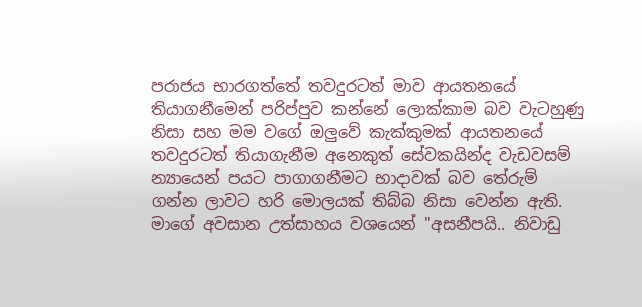පරාජය භාරගත්තේ තවදුරටත් මාව ආයතනයේ තියාගනීමෙන් පරිප්පුව කන්නේ ලොක්කාම බව වැටහුණු නිසා සහ මම වගේ ඔලුවේ කැක්කුමක් ආයතනයේ තවදුරටත් තියාගැනීම අනෙකුත් සේවකයින්ද වැඩවසම් න්‍යායෙන් පයට පාගාගනීමට භාදාවක් බව තේරුම් ගන්න ලාවට හරි මොලයක් තිබ්බ නිසා වෙන්න ඇති. මාගේ අවසාන උත්සාහය වශයෙන් "අසනීපයි.. නිවාඩු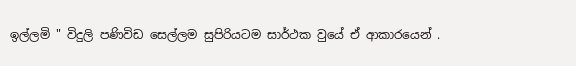ඉල්ලමි " විදුලි පණිවිඩ සෙල්ලම සුපිරියටම සාර්ථක වුයේ ඒ ආකාරයෙන් .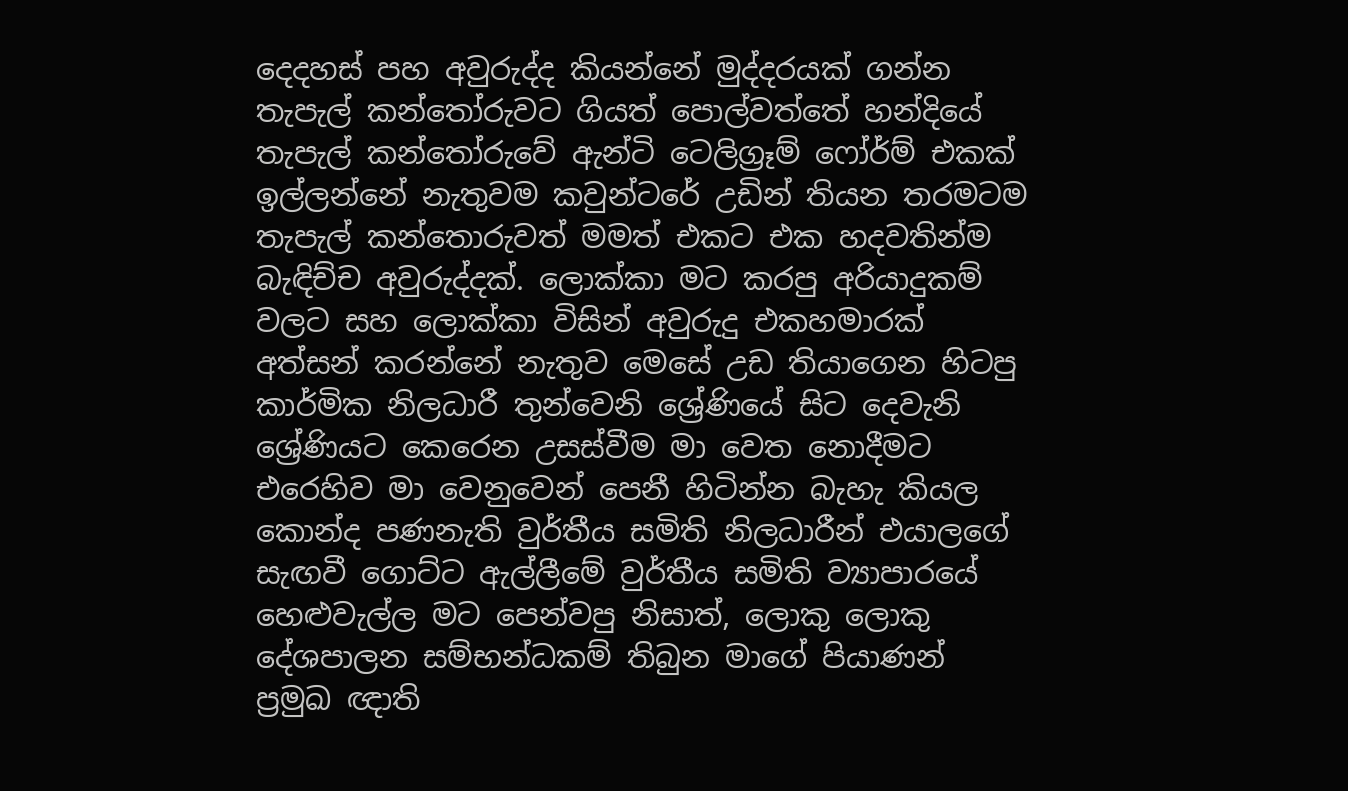දෙදහස් පහ අවුරුද්ද කියන්නේ මුද්දරයක් ගන්න තැපැල් කන්තෝරුවට ගියත් පොල්වත්තේ හන්දියේ තැපැල් කන්තෝරුවේ ඇන්ටි ටෙලිග්‍රෑම් ෆෝර්ම් එකක් ඉල්ලන්නේ නැතුවම කවුන්ටරේ උඩින් තියන තරමටම තැපැල් කන්තොරුවත් මමත් එකට එක හදවතින්ම බැඳිච්ච අවුරුද්දක්. ලොක්කා මට කරපු අරියාදුකම් වලට සහ ලොක්කා විසින් අවුරුදු එකහමාරක් අත්සන් කරන්නේ නැතුව මෙසේ උඩ තියාගෙන හිටපු කාර්මික නිලධාරී තුන්වෙනි ශ්‍රේණියේ සිට දෙවැනි ශ්‍රේණියට කෙරෙන උසස්වීම මා වෙත නොදීමට එරෙහිව මා වෙනුවෙන් පෙනී හිටින්න බැහැ කියල කොන්ද පණනැති වුර්තීය සමිති නිලධාරීන් එයාලගේ සැඟවී ගොට්ට ඇල්ලීමේ වුර්තීය සමිති ව්‍යාපාරයේ හෙළුවැල්ල මට පෙන්වපු නිසාත්, ලොකු ලොකු දේශපාලන සම්භන්ධකම් තිබුන මාගේ පියාණන් ප්‍රමුඛ ඥාති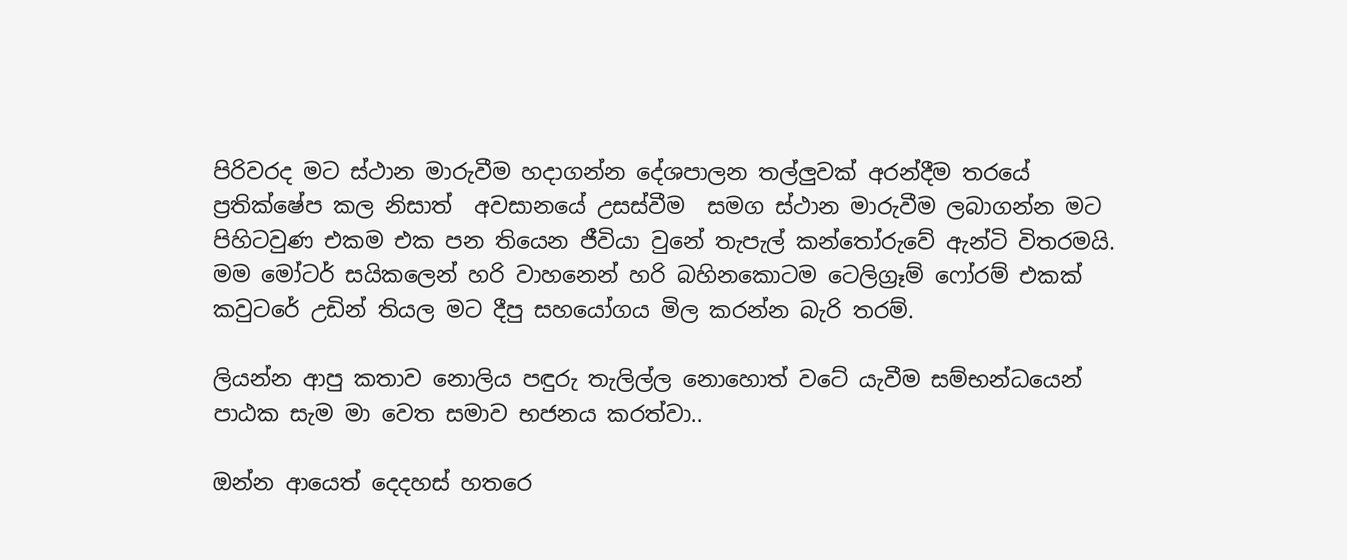පිරිවරද මට ස්ථාන මාරුවීම හදාගන්න දේශපාලන තල්ලුවක් අරන්දීම තරයේ ප්‍රතික්ෂේප කල නිසාත්  අවසානයේ උසස්වීම  සමග ස්ථාන මාරුවීම ලබාගන්න මට පිහිටවුණ එකම එක පන තියෙන ජීවියා වුනේ තැපැල් කන්තෝරුවේ ඇන්ටි විතරමයි. මම මෝටර් සයිකලෙන් හරි වාහනෙන් හරි බහිනකොටම ටෙලිග්‍රෑම් ෆෝරම් එකක් කවුටරේ උඩින් තියල මට දීපු සහයෝගය මිල කරන්න බැරි තරම්.

ලියන්න ආපු කතාව නොලිය පඳුරු තැලිල්ල නොහොත් වටේ යැවීම සම්භන්ධයෙන් පාඨක සැම මා වෙත සමාව භජනය කරත්වා..

ඔන්න ආයෙත් දෙදහස් හතරෙ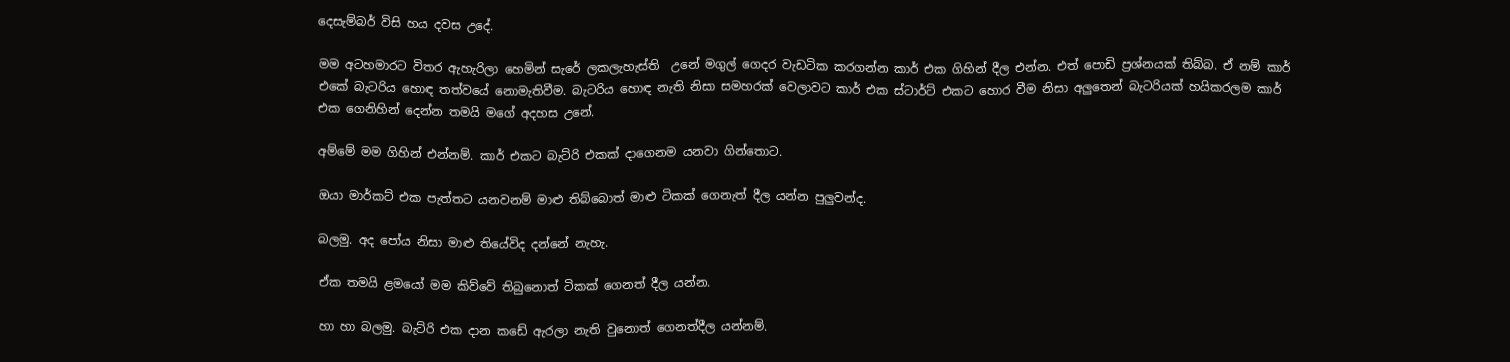දෙසැම්බර් විසි හය දවස උදේ.

මම අටහමාරට විතර ඇහැරිලා හෙමින් සැරේ ලකලැහැස්ති  උනේ මගුල් ගෙදර වැඩටික කරගන්න කාර් එක ගිහින් දීල එන්න. එත් පොඩි ප්‍රශ්නයක් තිබ්බ. ඒ නම් කාර් එකේ බැටරිය හොඳ තත්වයේ නොමැතිවීම. බැටරිය හොඳ නැති නිසා සමහරක් වෙලාවට කාර් එක ස්ටාර්ට් එකට හොර වීම නිසා අලුතෙන් බැටරියක් හයිකරලම කාර් එක ගෙනිහින් දෙන්න තමයි මගේ අදහස උනේ.

අම්මේ මම ගිහින් එන්නම්. කාර් එකට බැට්රි එකක් දාගෙනම යනවා ගින්තොට.

ඔයා මාර්කට් එක පැත්තට යනවනම් මාළු තිබ්බොත් මාළු ටිකක් ගෙනැත් දීල යන්න පුලුවන්ද.

බලමු. අද පෝය නිසා මාළු තියේවිද දන්නේ නැහැ.

ඒක තමයි ළමයෝ මම කිව්වේ තිබුනොත් ටිකක් ගෙනත් දීල යන්න.

හා හා බලමු. බැට්රි එක දාන කඩේ ඇරලා නැති වුනොත් ගෙනත්දීල යන්නම්.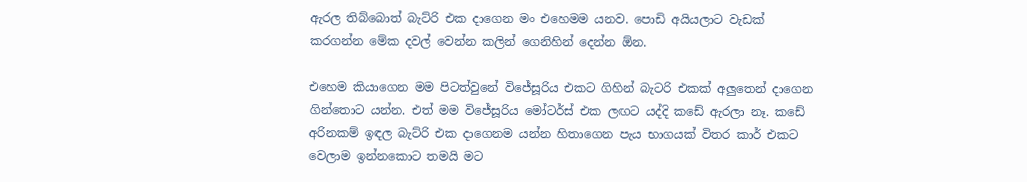ඇරල තිබ්බොත් බැට්රි එක දාගෙන මං එහෙමම යනව. පොඩි අයියලාට වැඩක් කරගන්න මේක දවල් වෙන්න කලින් ගෙනිහින් දෙන්න ඕන.

එහෙම කියාගෙන මම පිටත්වුනේ විජේසූරිය එකට ගිහින් බැටරි එකක් අලුතෙන් දාගෙන ගින්තොට යන්න. එත් මම විජේසූරිය මෝටර්ස් එක ලඟට යද්දි කඩේ ඇරලා නෑ. කඩේ අරිනකම් ඉඳල බැට්රි එක දාගෙනම යන්න හිතාගෙන පැය භාගයක් විතර කාර් එකට වෙලාම ඉන්නකොට තමයි මට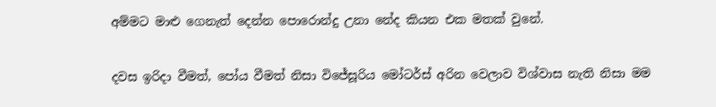අම්මට මාළු ගෙනැත් දෙන්න පොරොන්දු උනා නේද කියන එක මතක් වුනේ.

දවස ඉරිදා වීමත්, පෝය වීමත් නිසා විජේසූරිය මෝටර්ස් අරින වෙලාව විශ්වාස නැති නිසා මම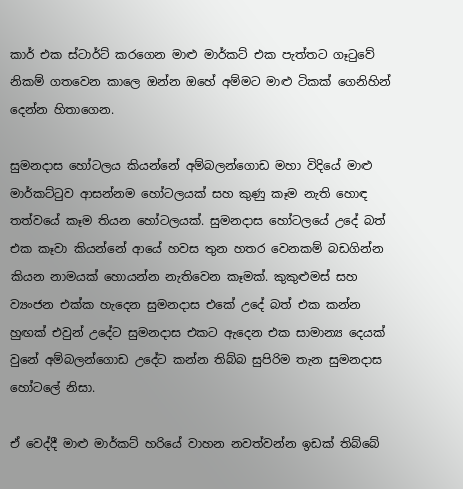කාර් එක ස්ටාර්ට් කරගෙන මාළු මාර්කට් එක පැත්තට ගෑටුවේ නිකම් ගතවෙන කාලෙ ඔන්න ඔහේ අම්මට මාළු ටිකක් ගෙනිහින් දෙන්න හිතාගෙන.

සුමනදාස හෝටලය කියන්නේ අම්බලන්ගොඩ මහා විදියේ මාළු මාර්කට්ටුව ආසන්නම හෝටලයක් සහ කුණු කෑම නැති හොඳ තත්වයේ කෑම තියන හෝටලයක්. සුමනදාස හෝටලයේ උදේ බත් එක කෑවා කියන්නේ ආයේ හවස තුන හතර වෙනකම් බඩගින්න කියන නාමයක් හොයන්න නැතිවෙන කෑමක්. කුකුළුමස් සහ ව්‍යංජන එක්ක හැදෙන සුමනදාස එකේ උදේ බත් එක කන්න හුඟක් එවුන් උදේට සුමනදාස එකට ඇදෙන එක සාමාන්‍ය දෙයක් වුනේ අම්බලන්ගොඩ උදේට කන්න තිබ්බ සුපිරිම තැන සුමනදාස හෝටලේ නිසා.

ඒ වෙද්දී මාළු මාර්කට් හරියේ වාහන නවත්වන්න ඉඩක් තිබ්බේ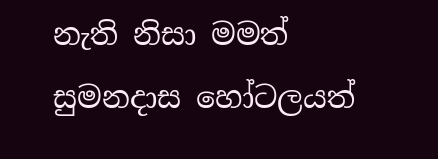නැති නිසා මමත් සුමනදාස හෝටලයත්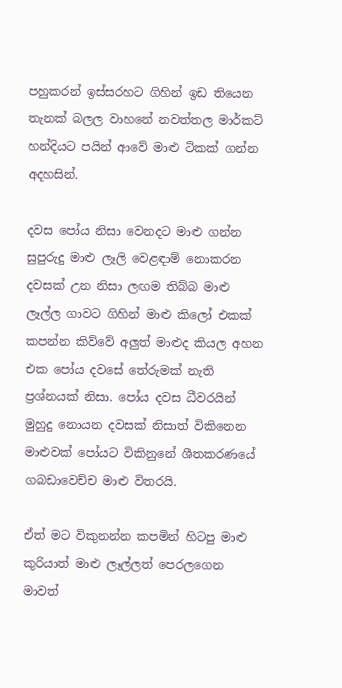පහුකරන් ඉස්සරහට ගිහින් ඉඩ තියෙන තැනක් බලල වාහනේ නවත්තල මාර්කට් හන්දියට පයින් ආවේ මාළු ටිකක් ගන්න අදහසින්.

දවස පෝය නිසා වෙනදට මාළු ගන්න සුපුරුදු මාළු ලෑලි වෙළඳාම් නොකරන දවසක් උන නිසා ලඟම තිබ්බ මාළු ලෑල්ල ගාවට ගිහින් මාළු කිලෝ එකක් කපන්න කිව්වේ අලුත් මාළුද කියල අහන එක පෝය දවසේ තේරුමක් නැති ප්‍රශ්නයක් නිසා. පෝය දවස ධීවරයින් මුහුදු නොයන දවසක් නිසාත් විකිනෙන මාළුවක් පෝයට විකිනුනේ ශීතකරණයේ ගබඩාවෙච්ච මාළු විතරයි.

ඒත් මට විකුනන්න කපමින් හිටපු මාළු කුරියාත් මාළු ලෑල්ලත් පෙරලගෙන මාවත්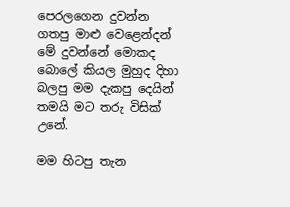පෙරලගෙන දුවන්න ගතපු මාළු වෙළෙන්දන් මේ දුවන්නේ මොකද බොලේ කියල මුහුද දිහා බලපු මම දැකපු දෙයින් තමයි මට තරු විසික් උනේ.

මම හිටපු තැන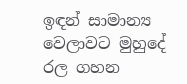ඉඳන් සාමාන්‍ය වෙලාවට මුහුදේ රල ගහන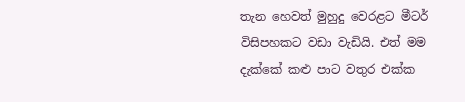තැන හෙවත් මුහුදු වෙරළට මීටර් විසිපහකට වඩා වැඩියි. එත් මම දැක්කේ කළු පාට වතුර එක්ක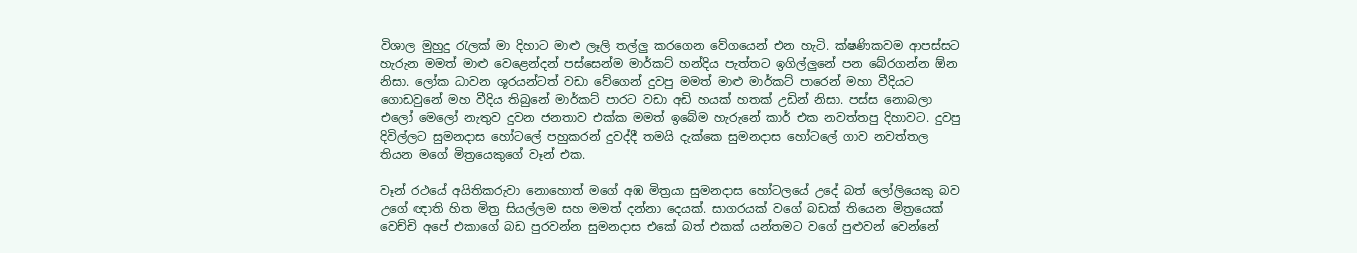විශාල මුහුදු රැලක් මා දිහාට මාළු ලෑලි තල්ලු කරගෙන වේගයෙන් එන හැටි. ක්ෂණිකවම ආපස්සට හැරුන මමත් මාළු වෙළෙන්දන් පස්සෙන්ම මාර්කට් හන්දිය පැත්තට ඉගිල්ලුනේ පන බේරගන්න ඕන නිසා. ලෝක ධාවන ශූරයන්ටත් වඩා වේගෙන් දුවපු මමත් මාළු මාර්කට් පාරෙන් මහා වීදියට ගොඩවුනේ මහ වීදිය තිබුනේ මාර්කට් පාරට වඩා අඩි හයක් හතක් උඩින් නිසා. පස්ස නොබලා එලෝ මෙලෝ නැතුව දුවන ජනතාව එක්ක මමත් ඉබේම හැරුනේ කාර් එක නවත්තපු දිහාවට. දුවපු දිවිල්ලට සුමනදාස හෝටලේ පහුකරන් දුවද්දී තමයි දැක්කෙ සුමනදාස හෝටලේ ගාව නවත්තල තියන මගේ මිත්‍රයෙකුගේ වෑන් එක.

වෑන් රථයේ අයිතිකරුවා නොහොත් මගේ අඹ මිත්‍රයා සුමනදාස හෝටලයේ උදේ බත් ලෝලියෙකු බව උගේ ඥාති හිත මිත්‍ර සියල්ලම සහ මමත් දන්නා දෙයක්. සාගරයක් වගේ බඩක් තියෙන මිත්‍රයෙක් වෙච්චි අපේ එකාගේ බඩ පුරවන්න සුමනදාස එකේ බත් එකක් යන්තමට වගේ පුළුවන් වෙන්නේ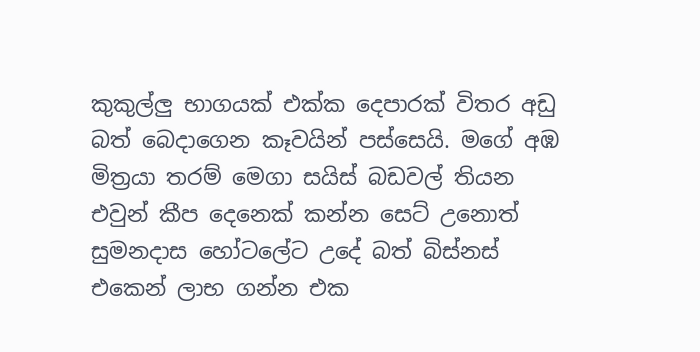කුකුල්ලු භාගයක් එක්ක දෙපාරක් විතර අඩු බත් බෙදාගෙන කෑවයින් පස්සෙයි. මගේ අඹ මිත්‍රයා තරම් මෙගා සයිස් බඩවල් තියන එවුන් කීප දෙනෙක් කන්න සෙට් උනොත් සුමනදාස හෝටලේට උදේ බත් බිස්නස් එකෙන් ලාභ ගන්න එක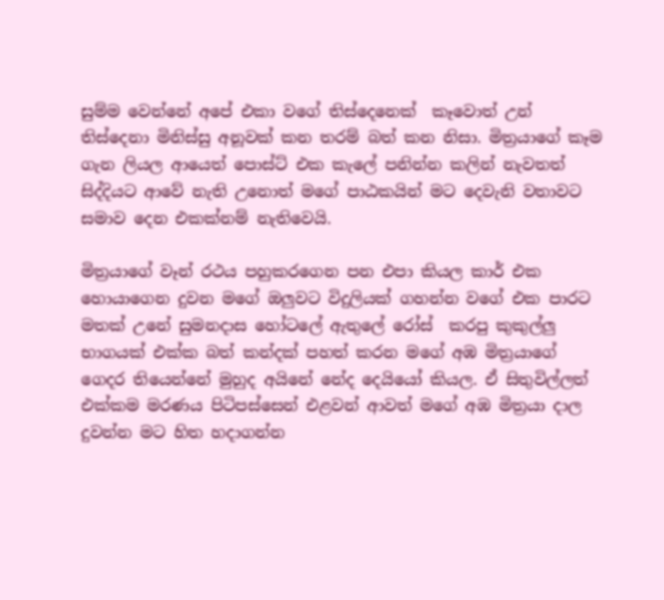සුම්ම වෙන්නේ අපේ එකා වගේ තිස්දෙනෙක්  කෑවොත් උන් තිස්දෙනා මිනිස්සු අනූවක් කන තරම් බත් කන නිසා. මිත්‍රයාගේ කෑම ගැන ලියල ආයෙත් පොස්ට් එක කැලේ පනින්න කලින් නැවතත් සිද්දියට ආවේ නැති උනොත් මගේ පාඨකයින් මට දෙවැනි වතාවට සමාව දෙන එකක්නම් නැතිවෙයි.

මිත්‍රයාගේ වෑන් රථය පහුකරගෙන පන එපා කියල කාර් එක හොයාගෙන දුවන මගේ ඔලුවට විදුලියක් ගහන්න වගේ එක පාරට මතක් උනේ සුමනදාස හෝටලේ ඇතුලේ රෝස්  කරපු කුකුල්ලු භාගයක් එක්ක බත් කන්දක් පහත් කරන මගේ අඹ මිත්‍රයාගේ ගෙදර තියෙන්නේ මුහුද අයිනේ නේද දෙයියෝ කියල. ඒ සිතුවිල්ලත් එක්කම මරණය පිටිපස්සෙන් එළවන් ආවත් මගේ අඹ මිත්‍රයා දාල දුවන්න මට හිත හදාගන්න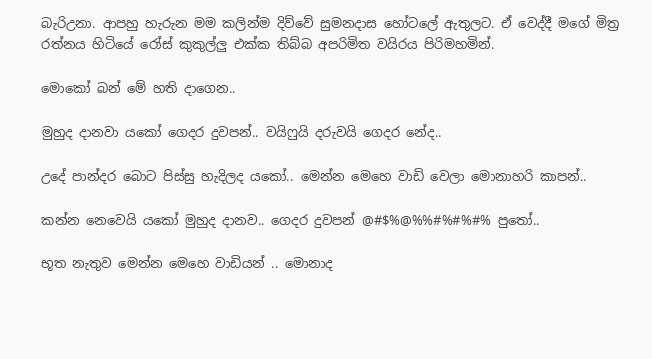බැරිඋනා. ආපහු හැරුන මම කලින්ම දිව්වේ සුමනදාස හෝටලේ ඇතුලට. ඒ වෙද්දී මගේ මිත්‍ර රත්නය හිටියේ රෝස් කුකුල්ලු එක්ක තිබ්බ අපරිමිත වයිරය පිරිමහමින්.

මොකෝ බන් මේ හති දාගෙන..

මුහුද දානවා යකෝ ගෙදර දුවපන්.. වයිෆුයි දරුවයි ගෙදර නේද..

උදේ පාන්දර බොට පිස්සු හැදිලද යකෝ.. මෙන්න මෙහෙ වාඩි වෙලා මොනාහරි කාපන්..

කන්න නෙවෙයි යකෝ මුහුද දානව.. ගෙදර දුවපන් @#$%@%%#%#%#% පුතෝ..

භූත නැතුව මෙන්න මෙහෙ වාඩියන් .. මොනාද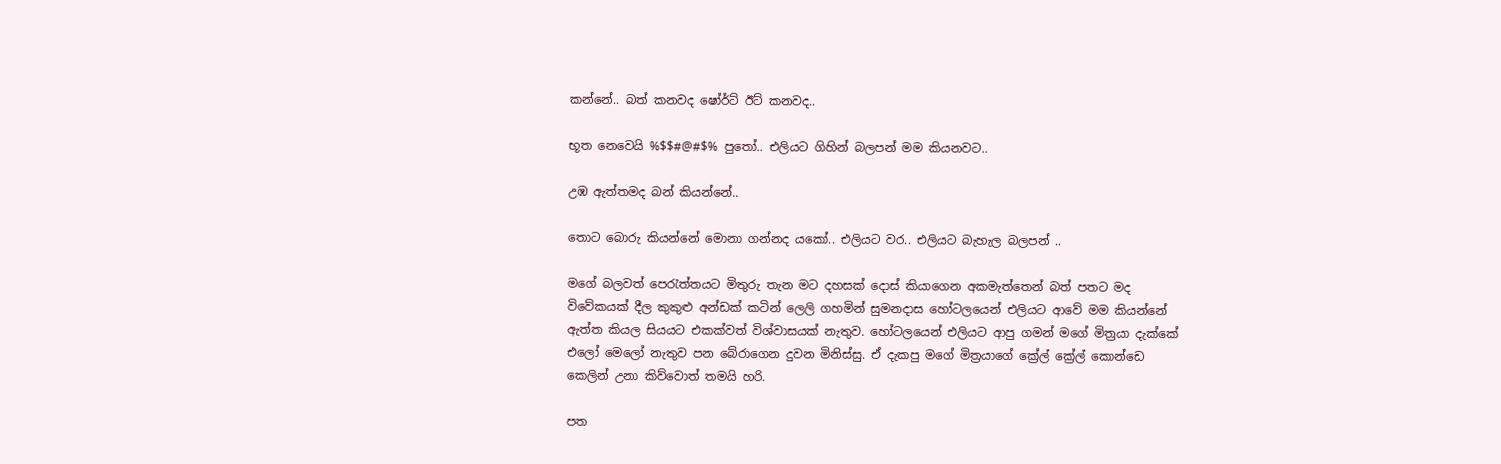කන්නේ.. බත් කනවද ෂෝර්ට් ඊට් කනවද..

භූත නෙවෙයි %$$#@#$% පුතෝ.. එලියට ගිහින් බලපන් මම කියනවට..

උඹ ඇත්තමද බන් කියන්නේ..

තොට බොරු කියන්නේ මොනා ගන්නද යකෝ.. එලියට වර.. එලියට බැහැල බලපන් ..

මගේ බලවත් පෙරැත්තයට මිතුරු තැන මට දහසක් දොස් කියාගෙන අකමැත්තෙන් බත් පතට මද විවේකයක් දීල කුකුළු අන්ඩක් කටින් ලෙලි ගහමින් සුමනදාස හෝටලයෙන් එලියට ආවේ මම කියන්නේ ඇත්ත කියල සියයට එකක්වත් විශ්වාසයක් නැතුව. හෝටලයෙන් එලියට ආපු ගමන් මගේ මිත්‍රයා දැක්කේ එලෝ මෙලෝ නැතුව පන බේරාගෙන දුවන මිනිස්සු. ඒ දැකපු මගේ මිත්‍රයාගේ ක්‍රේල් ක්‍රේල් කොන්ඩෙ කෙලින් උනා කිව්වොත් තමයි හරි.

පත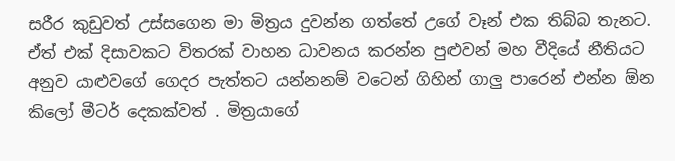සරීර කුඩුවත් උස්සගෙන මා මිත්‍රය දුවන්න ගත්තේ උගේ වෑන් එක තිබ්බ තැනට. ඒත් එක් දිසාවකට විතරක් වාහන ධාවනය කරන්න පුළුවන් මහ වීදියේ නීතියට  අනුව යාළුවගේ ගෙදර පැත්තට යන්නනම් වටෙන් ගිහින් ගාලු පාරෙන් එන්න ඕන කිලෝ මීටර් දෙකක්වත් . මිත්‍රයාගේ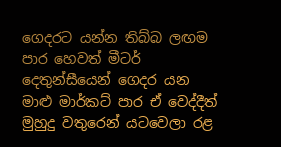ගෙදරට යන්න තිබ්බ ලඟම පාර හෙවත් මීටර් දෙතුන්සීයෙන් ගෙදර යන මාළු මාර්කට් පාර ඒ වෙද්දීත් මුහුදු වතුරෙන් යටවෙලා රළ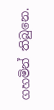ගහමින් තිබුනෙ.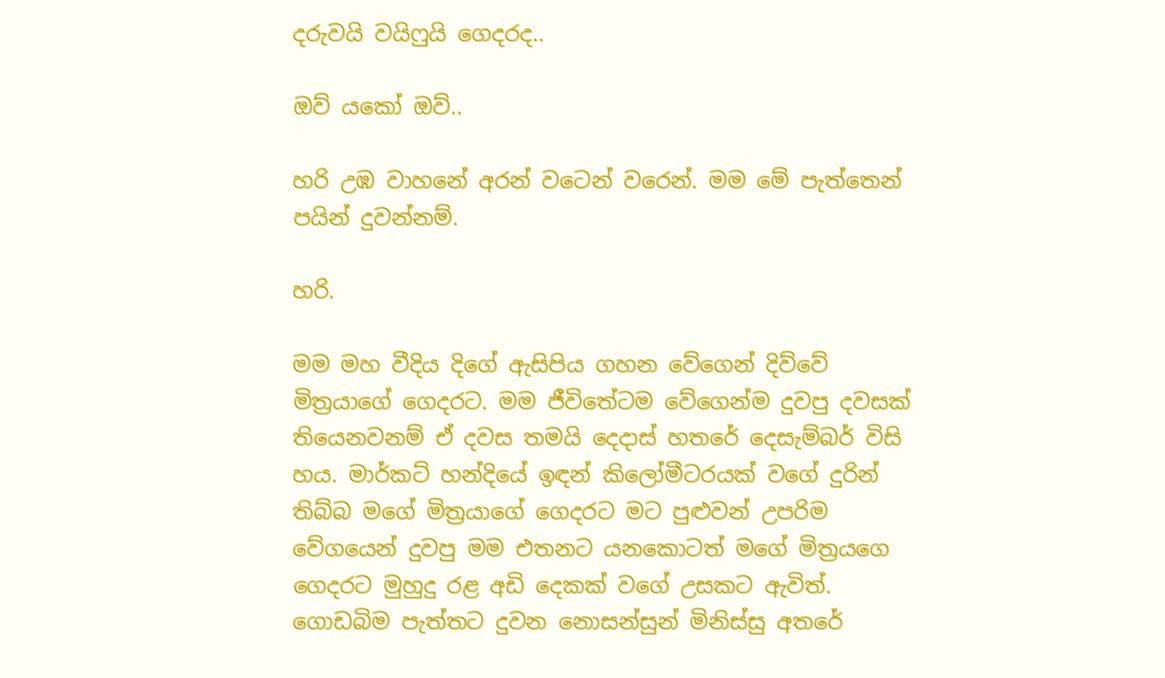දරුවයි වයිෆුයි ගෙදරද..

ඔව් යකෝ ඔව්..

හරි උඹ වාහනේ අරන් වටෙන් වරෙන්. මම මේ පැත්තෙන් පයින් දුවන්නම්.

හරි.

මම මහ වීදිය දිගේ ඇසිපිය ගහන වේගෙන් දිව්වේ මිත්‍රයාගේ ගෙදරට. මම ජීවිතේටම වේගෙන්ම දුවපු දවසක් තියෙනවනම් ඒ දවස තමයි දෙදාස් හතරේ දෙසැම්බර් විසි හය. මාර්කට් හන්දියේ ඉඳන් කිලෝමීටරයක් වගේ දුරින් තිබ්බ මගේ මිත්‍රයාගේ ගෙදරට මට පුළුවන් උපරිම වේගයෙන් දුවපු මම එතනට යනකොටත් මගේ මිත්‍රයගෙ ගෙදරට මුහුදු රළ අඩි දෙකක් වගේ උසකට ඇවිත්. ගොඩබිම පැත්තට දුවන නොසන්සුන් මිනිස්සු අතරේ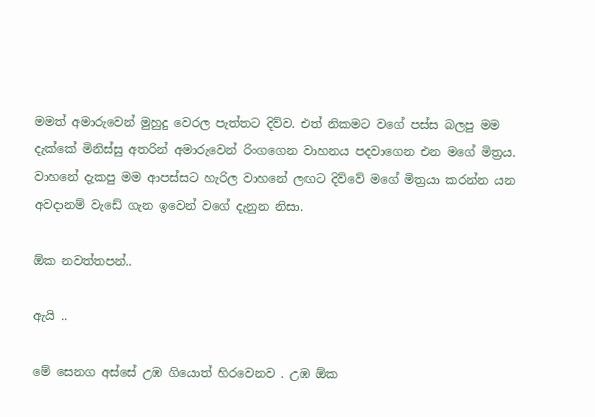මමත් අමාරුවෙන් මුහුදු වෙරල පැත්තට දිව්ව. එත් නිකමට වගේ පස්ස බලපු මම දැක්කේ මිනිස්සු අතරින් අමාරුවෙන් රිංගගෙන වාහනය පදවාගෙන එන මගේ මිත්‍රය.  වාහනේ දැකපු මම ආපස්සට හැරිල වාහනේ ලඟට දිව්වේ මගේ මිත්‍රයා කරන්න යන අවදානම් වැඩේ ගැන ඉවෙන් වගේ දැනුන නිසා.

ඕක නවත්තපන්..

ඇයි ..

මේ සෙනග අස්සේ උඹ ගියොත් හිරවෙනව . උඹ ඕක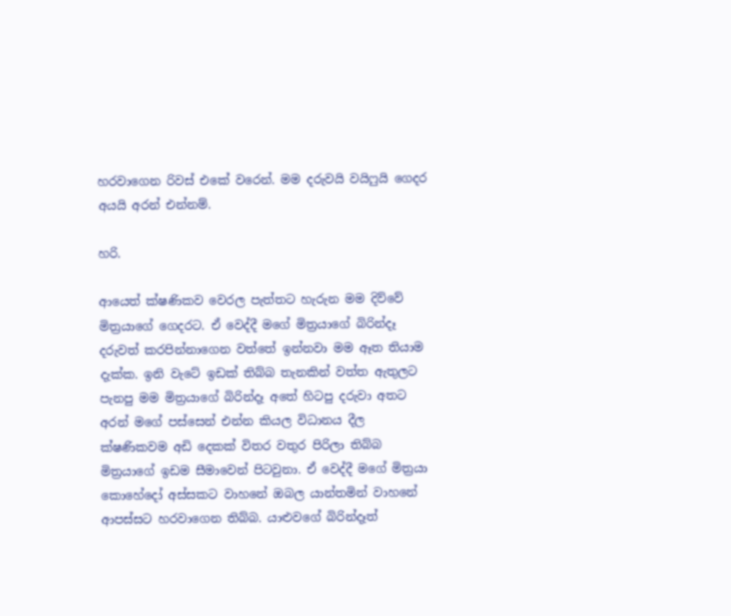හරවාගෙන රිවස් එකේ වරෙන්. මම දරුවයි වයිෆුයි ගෙදර අයයි අරන් එන්නම්.

හරි.

ආයෙත් ක්ෂණිකව වෙරල පැත්තට හැරුන මම දිව්වේ මිත්‍රයාගේ ගෙදරට. ඒ වෙද්දී මගේ මිත්‍රයාගේ බිරින්දෑ දරුවත් කරපින්නාගෙන වත්තේ ඉන්නවා මම ඈත තියාම දැක්ක. ඉනි වැටේ ඉඩක් තිබ්බ තැනකින් වත්ත ඇතුලට පැනපු මම මිත්‍රයාගේ බිරින්දෑ අතේ හිටපු දරුවා අතට අරන් මගේ පස්සෙන් එන්න කියල විධානය දීල ක්ෂණිකවම අඩි දෙකක් විතර වතුර පිරිලා තිබ්බ මිත්‍රයාගේ ඉඩම සීමාවෙන් පිටවුනා. ඒ වෙද්දී මගේ මිත්‍රයා කොහේදෝ අස්සකට වාහනේ ඔබල යාන්තමින් වාහනේ ආපස්සට හරවාගෙන තිබ්බ. යාළුවගේ බිරින්දෑත්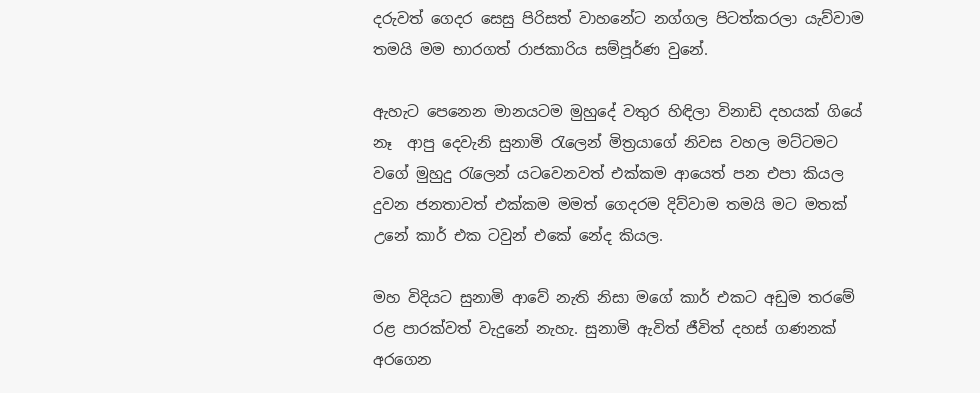දරුවත් ගෙදර සෙසු පිරිසත් වාහනේට නග්ගල පිටත්කරලා යැව්වාම තමයි මම භාරගත් රාජකාරිය සම්පූර්ණ වුනේ.

ඇහැට පෙනෙන මානයටම මුහුදේ වතුර හිඳිලා විනාඩි දහයක් ගියේ නෑ  ආපු දෙවැනි සුනාමි රැලෙන් මිත්‍රයාගේ නිවස වහල මට්ටමට වගේ මුහුදු රැලෙන් යටවෙනවත් එක්කම ආයෙත් පන එපා කියල දුවන ජනතාවත් එක්කම මමත් ගෙදරම දිව්වාම තමයි මට මතක් උනේ කාර් එක ටවුන් එකේ නේද කියල.

මහ විදියට සුනාමි ආවේ නැති නිසා මගේ කාර් එකට අඩුම තරමේ රළ පාරක්වත් වැදුනේ නැහැ. සුනාමි ඇවිත් ජීවිත් දහස් ගණනක් අරගෙන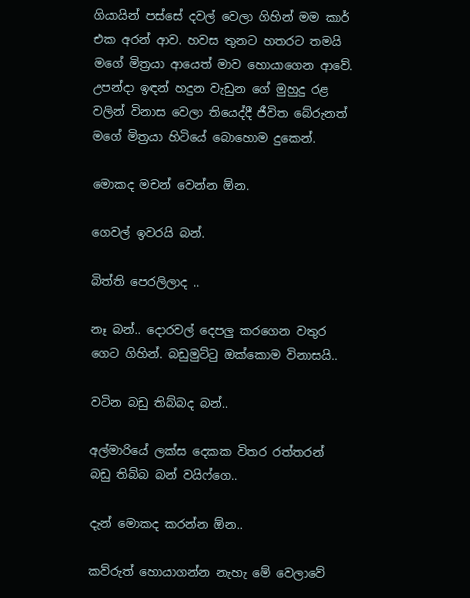ගියායින් පස්සේ දවල් වෙලා ගිහින් මම කාර් එක අරන් ආව. හවස තුනට හතරට තමයි මගේ මිත්‍රයා ආයෙත් මාව හොයාගෙන ආවේ. උපන්දා ඉඳන් හදුන වැඩුන ගේ මුහුදු රළ වලින් විනාස වෙලා තියෙද්දී ජීවිත බේරුනත් මගේ මිත්‍රයා හිටියේ බොහොම දුකෙන්.

මොකද මචන් වෙන්න ඕන.

ගෙවල් ඉවරයි බන්.

බිත්ති පෙරලිලාද ..

නෑ බන්.. දොරවල් දෙපලු කරගෙන වතුර ගෙට ගිහින්. බඩුමුට්ටු ඔක්කොම විනාසයි..

වටින බඩු තිබ්බද බන්..

අල්මාරියේ ලක්ස දෙකක විතර රත්තරන් බඩු තිබ්බ බන් වයිෆ්ගෙ..

දැන් මොකද කරන්න ඕන..

කව්රුත් හොයාගන්න නැහැ මේ වෙලාවේ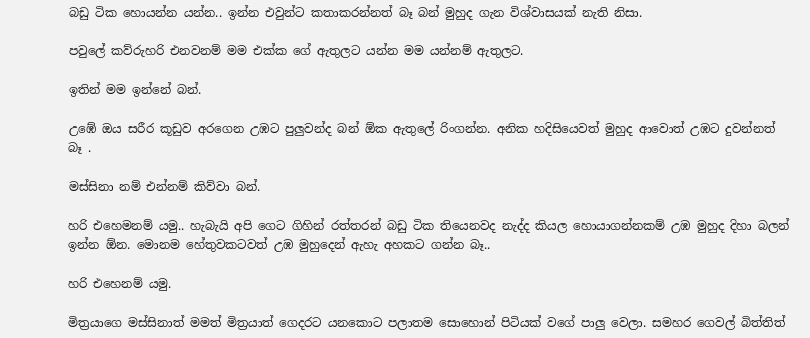බඩු ටික හොයන්න යන්න.. ඉන්න එවුන්ට කතාකරන්නත් බෑ බන් මුහුද ගැන විශ්වාසයක් නැති නිසා.

පවුලේ කව්රුහරි එනවනම් මම එක්ක ගේ ඇතුලට යන්න මම යන්නම් ඇතුලට.

ඉතින් මම ඉන්නේ බන්.

උඹේ ඔය සරීර කූඩුව අරගෙන උඹට පුලුවන්ද බන් ඕක ඇතුලේ රිංගන්න. අනික හදිසියෙවත් මුහුද ආවොත් උඹට දුවන්නත් බෑ .

මස්සිනා නම් එන්නම් කිව්වා බන්.

හරි එහෙමනම් යමු.. හැබැයි අපි ගෙට ගිහින් රත්තරන් බඩු ටික තියෙනවද නැද්ද කියල හොයාගන්නකම් උඹ මුහුද දිහා බලන් ඉන්න ඕන. මොනම හේතුවකටවත් උඹ මුහුදෙන් ඇහැ අහකට ගන්න බෑ..

හරි එහෙනම් යමු.

මිත්‍රයාගෙ මස්සිනාත් මමත් මිත්‍රයාත් ගෙදරට යනකොට පලාතම සොහොන් පිටියක් වගේ පාලු වෙලා. සමහර ගෙවල් බිත්තිත්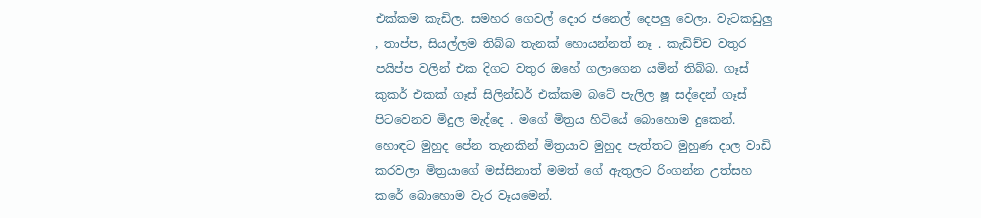එක්කම කැඩිල. සමහර ගෙවල් දොර ජනෙල් දෙපලු වෙලා. වැටකඩුලු , තාප්ප, සියල්ලම තිබ්බ තැනක් හොයන්නත් නෑ . කැඩිච්ච වතුර පයිප්ප වලින් එක දිගට වතුර ඔහේ ගලාගෙන යමින් තිබ්බ. ගෑස් කුකර් එකක් ගෑස් සිලින්ඩර් එක්කම බටේ පැලිල ෂූ සද්දෙන් ගෑස් පිටවෙනව මිදුල මැද්දෙ . මගේ මිත්‍රය හිටියේ බොහොම දුකෙන්. හොඳට මුහුද පේන තැනකින් මිත්‍රයාව මුහුද පැත්තට මුහුණ දාල වාඩි කරවලා මිත්‍රයාගේ මස්සිනාත් මමත් ගේ ඇතුලට රිංගන්න උත්සහ කරේ බොහොම වැර වෑයමෙන්.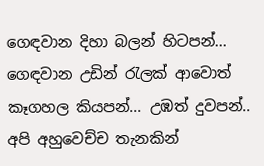ගෙඳවාන දිහා බලන් හිටපන්... ගෙඳවාන උඩින් රැලක් ආවොත් කෑගහල කියපන්... උඹත් දුවපන්.. අපි අහුවෙච්ච තැනකින්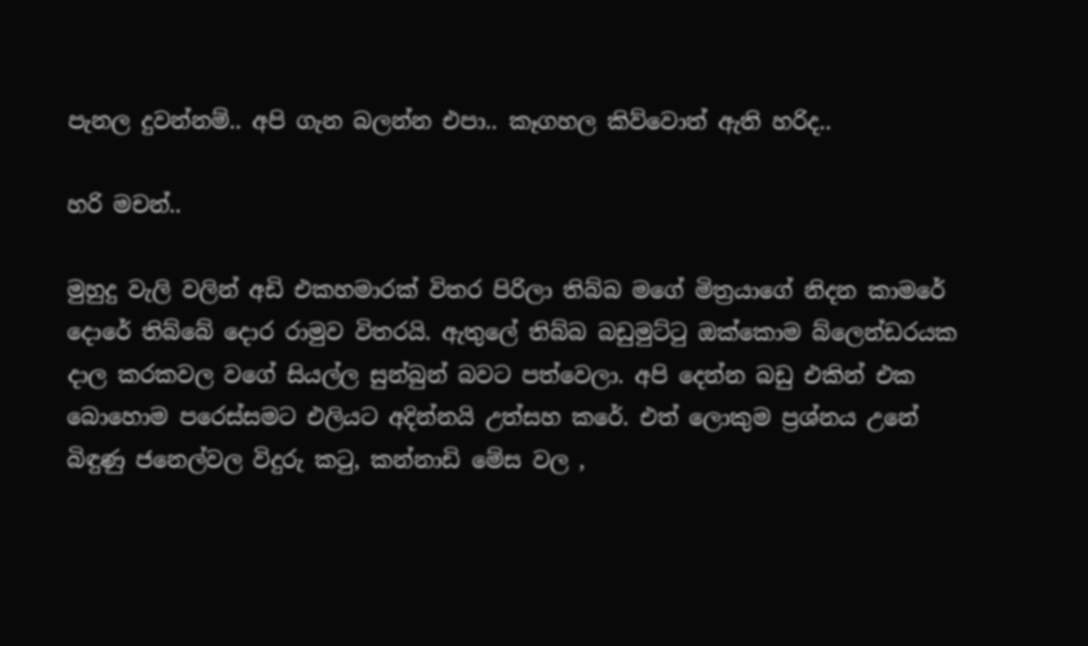පැනල දුවන්නම්.. අපි ගැන බලන්න එපා.. කෑගහල කිව්වොත් ඇති හරිද..

හරි මචන්..

මුහුදු වැලි වලින් අඩි එකහමාරක් විතර පිරිලා තිබ්බ මගේ මිත්‍රයාගේ නිදන කාමරේ දොරේ තිබ්බේ දොර රාමුව විතරයි. ඇතුලේ තිබ්බ බඩුමුට්ටු ඔක්කොම බ්ලෙන්ඩරයක දාල කරකවල වගේ සියල්ල සුන්බුන් බවට පත්වෙලා. අපි දෙන්න බඩු එකින් එක බොහොම පරෙස්සමට එලියට අදින්නයි උත්සහ කරේ. එත් ලොකුම ප්‍රශ්නය උනේ බිඳුණු ජනෙල්වල විදුරු කටු, කන්නාඩි මේස වල ,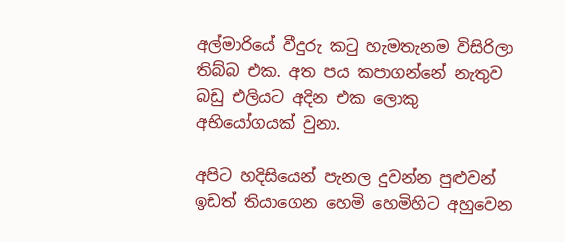අල්මාරියේ වීදුරු කටු හැමතැනම විසිරිලා  තිබ්බ එක. අත පය කපාගන්නේ නැතුව බඩු එලියට අදින එක ලොකු අභියෝගයක් වුනා.

අපිට හදිසියෙන් පැනල දුවන්න පුළුවන් ඉඩත් තියාගෙන හෙමි හෙමිහිට අහුවෙන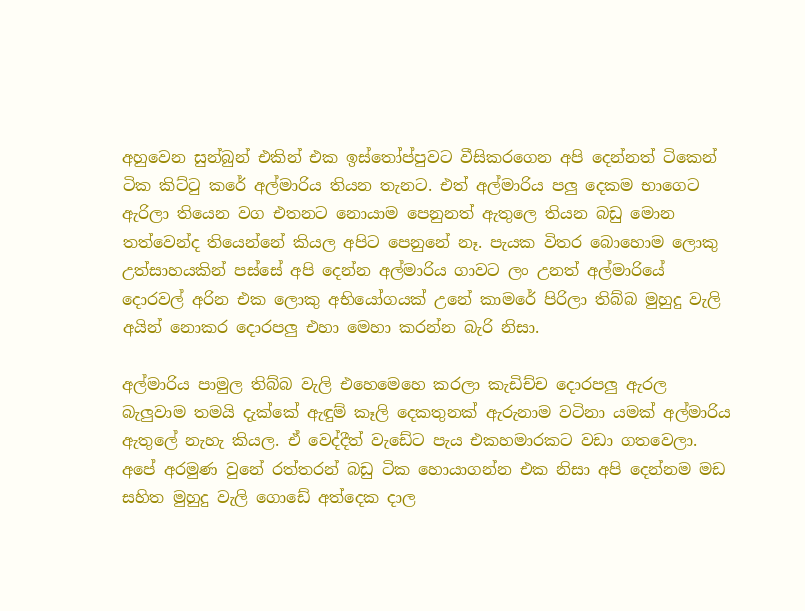අහුවෙන සුන්බුන් එකින් එක ඉස්තෝප්පුවට වීසිකරගෙන අපි දෙන්නත් ටිකෙන් ටික කිට්ටු කරේ අල්මාරිය තියන තැනට. එත් අල්මාරිය පලු දෙකම භාගෙට ඇරිලා තියෙන වග එතනට නොයාම පෙනුනත් ඇතුලෙ තියන බඩු මොන තත්වෙන්ද තියෙන්නේ කියල අපිට පෙනුනේ නෑ. පැයක විතර බොහොම ලොකු උත්සාහයකින් පස්සේ අපි දෙන්න අල්මාරිය ගාවට ලං උනත් අල්මාරියේ දොරවල් අරින එක ලොකු අභියෝගයක් උනේ කාමරේ පිරිලා තිබ්බ මුහුදු වැලි අයින් නොකර දොරපලු එහා මෙහා කරන්න බැරි නිසා.

අල්මාරිය පාමුල තිබ්බ වැලි එහෙමෙහෙ කරලා කැඩිච්ච දොරපලු ඇරල බැලුවාම තමයි දැක්කේ ඇඳුම් කෑලි දෙකතුනක් ඇරුනාම වටිනා යමක් අල්මාරිය ඇතුලේ නැහැ කියල. ඒ වෙද්දීත් වැඩේට පැය එකහමාරකට වඩා ගතවෙලා. අපේ අරමුණ වුනේ රත්තරන් බඩු ටික හොයාගන්න එක නිසා අපි දෙන්නම මඩ සහිත මුහුදු වැලි ගොඩේ අත්දෙක දාල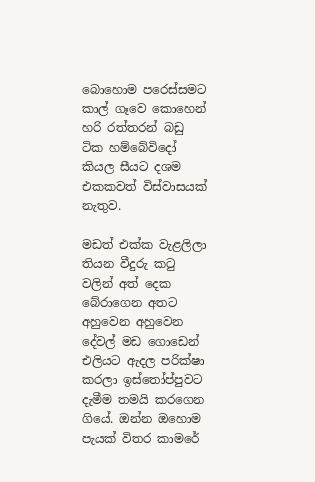බොහොම පරෙස්සමට කාල් ගෑවෙ කොහෙන් හරි රත්තරන් බඩු  ටික හම්බේවිදෝ කියල සීයට දශම එකකවත් විස්වාසයක් නැතුව.

මඩත් එක්ක වැළලිලා තියන වීදුරු කටු වලින් අත් දෙක බේරාගෙන අතට අහුවෙන අහුවෙන දේවල් මඩ ගොඩෙන් එලියට ඇදල පරික්ෂා කරලා ඉස්තෝප්පුවට දැමීම තමයි කරගෙන ගියේ. ඔන්න ඔහොම පැයක් විතර කාමරේ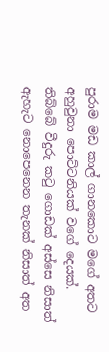පුරාම මඩ කාල් ගානකොට මගේ අතට අහුවුනා පොට්ටනියක් වගේ දෙයක්. තිබ්බේ වීදුරු කටු ගොඩක් අස්සෙ නිසාත් ඇහැට නොපෙනෙන තැනක් නිසාත් අත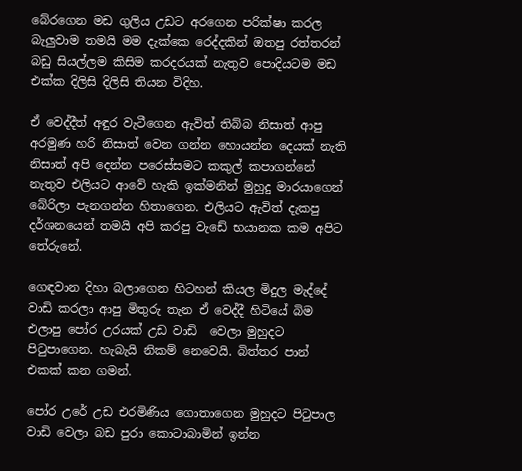බේරගෙන මඩ ගුලිය උඩට අරගෙන පරික්ෂා කරල බැලුවාම තමයි මම දැක්කෙ රෙද්දකින් ඔතපු රත්තරන් බඩු සියල්ලම කිසිම කරදරයක් නැතුව පොදියටම මඩ එක්ක දිලිසි දිලිසි තියන විදිහ.

ඒ වෙද්දීත් අඳුර වැටීගෙන ඇවිත් තිබ්බ නිසාත් ආපු අරමුණ හරි නිසාත් වෙන ගන්න හොයන්න දෙයක් නැති නිසාත් අපි දෙන්න පරෙස්සමට කකුල් කපාගන්නේ නැතුව එලියට ආවේ හැකි ඉක්මනින් මුහුදු මාරයාගෙන් බේරිලා පැනගන්න හිතාගෙන. එලියට ඇවිත් දැකපු දර්ශනයෙන් තමයි අපි කරපු වැඩේ භයානක කම අපිට තේරුනේ.

ගෙඳවාන දිහා බලාගෙන හිටහන් කියල මිදුල මැද්දේ වාඩි කරලා ආපු මිතුරු තැන ඒ වෙද්දී හිටියේ බිම එලාපු පෝර උරයක් උඩ වාඩි  වෙලා මුහුදට පිටුපාගෙන. හැබැයි නිකම් නෙවෙයි. බිත්තර පාන් එකක් කන ගමන්.

පෝර උරේ උඩ එරමිණිය ගොතාගෙන මුහුදට පිටුපාල වාඩි වෙලා බඩ පුරා කොටාබාමින් ඉන්න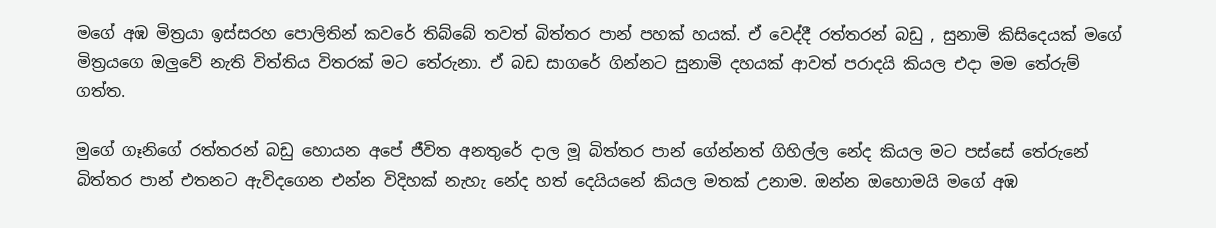මගේ අඹ මිත්‍රයා ඉස්සරහ පොලිතින් කවරේ තිබ්බේ තවත් බිත්තර පාන් පහක් හයක්. ඒ වෙද්දී රත්තරන් බඩු , සුනාමි කිසිදෙයක් මගේ මිත්‍රයගෙ ඔලුවේ නැති විත්තිය විතරක් මට තේරුනා. ඒ බඩ සාගරේ ගින්නට සුනාමි දහයක් ආවත් පරාදයි කියල එදා මම තේරුම් ගත්ත.

මුගේ ගෑනිගේ රත්තරන් බඩු හොයන අපේ ජීවිත අනතුරේ දාල මූ බිත්තර පාන් ගේන්නත් ගිහිල්ල නේද කියල මට පස්සේ තේරුනේ බිත්තර පාන් එතනට ඇවිදගෙන එන්න විදිහක් නැහැ නේද හත් දෙයියනේ කියල මතක් උනාම. ඔන්න ඔහොමයි මගේ අඹ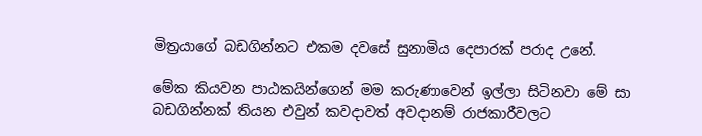මිත්‍රයාගේ බඩගින්නට එකම දවසේ සුනාමිය දෙපාරක් පරාද උනේ.

මේක කියවන පාඨකයින්ගෙන් මම කරුණාවෙන් ඉල්ලා සිටිනවා මේ සා බඩගින්නක් තියන එවුන් කවදාවත් අවදානම් රාජකාරීවලට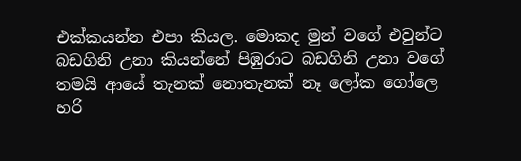එක්කයන්න එපා කියල. මොකද මුන් වගේ එවුන්ට බඩගිනි උනා කියන්නේ පිඹුරාට බඩගිනි උනා වගේ තමයි ආයේ තැනක් නොතැනක් නෑ ලෝක ගෝලෙ හරි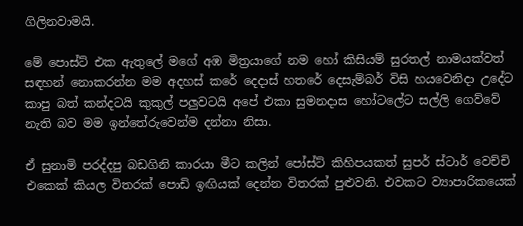ගිලිනවාමයි.

මේ පොස්ට් එක ඇතුලේ මගේ අඹ මිත්‍රයාගේ නම හෝ කිසියම් සුරතල් නාමයක්වත් සඳහන් නොකරන්න මම අදහස් කරේ දෙදාස් හතරේ දෙසැම්බර් විසි හයවෙනිදා උදේට කාපු බත් කන්දටයි කුකුල් පලුවටයි අපේ එකා සුමනදාස හෝටලේට සල්ලි ගෙව්වේ නැති බව මම ඉන්තේරුවෙන්ම දන්නා නිසා.

ඒ සුනාමි පරද්දපු බඩගිනි කාරයා මීට කලින් පෝස්ට් කිහිපයකත් සුපර් ස්ටාර් වෙච්චි එකෙක් කියල විතරක් පොඩි ඉඟියක් දෙන්න විතරක් පුළුවනි. එවකට ව්‍යාපාරිකයෙක්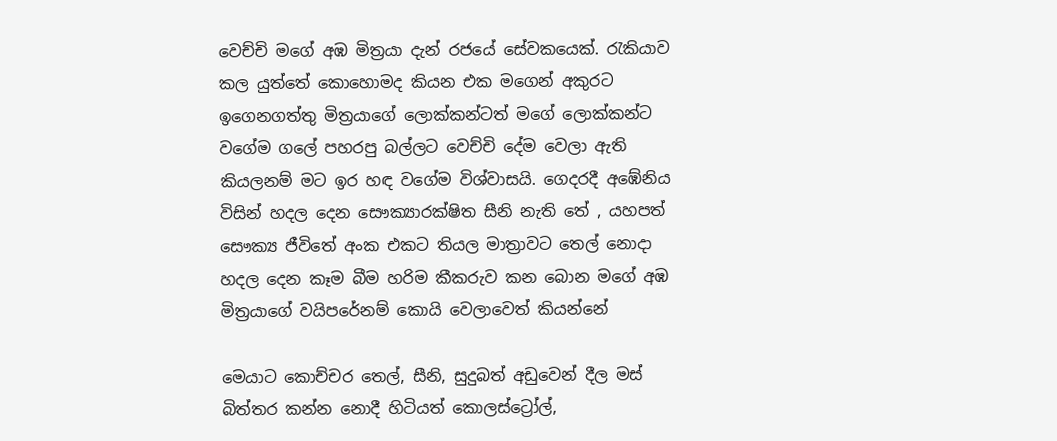වෙච්චි මගේ අඹ මිත්‍රයා දැන් රජයේ සේවකයෙක්. රැකියාව කල යුත්තේ කොහොමද කියන එක මගෙන් අකුරට ඉගෙනගත්තු මිත්‍රයාගේ ලොක්කන්ටත් මගේ ලොක්කන්ට වගේම ගලේ පහරපු බල්ලට වෙච්චි දේම වෙලා ඇති කියලනම් මට ඉර හඳ වගේම විශ්වාසයි. ගෙදරදී අඹේනිය විසින් හදල දෙන සෞක්‍යාරක්ෂිත සීනි නැති තේ , යහපත් සෞක්‍ය ජීවිතේ අංක එකට තියල මාත්‍රාවට තෙල් නොදා හදල දෙන කෑම බීම හරිම කීකරුව කන බොන මගේ අඹ මිත්‍රයාගේ වයිපරේනම් කොයි වෙලාවෙත් කියන්නේ

මෙයාට කොච්චර තෙල්, සීනි, සුදුබත් අඩුවෙන් දීල මස් බිත්තර කන්න නොදී හිටියත් කොලස්ට්‍රෝල්,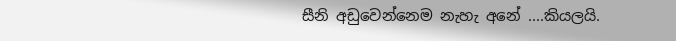සීනි අඩුවෙන්නෙම නැහැ අනේ ....කියලයි.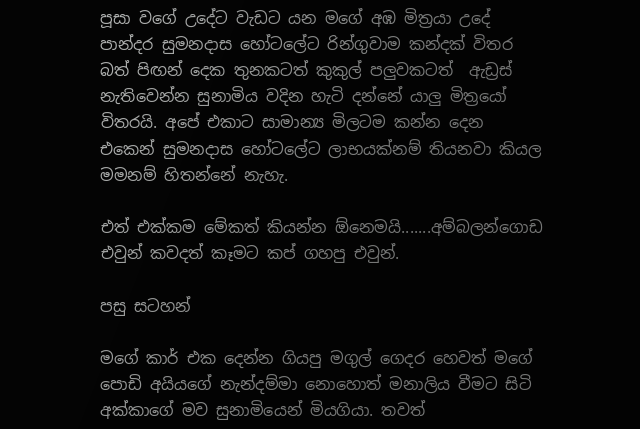පූසා වගේ උදේට වැඩට යන මගේ අඹ මිත්‍රයා උදේ පාන්දර සුමනදාස හෝටලේට රින්ගුවාම කන්දක් විතර බත් පිඟන් දෙක තුනකටත් කුකුල් පලුවකටත්  ඇඩ්‍රස් නැතිවෙන්න සුනාමිය වදින හැටි දන්නේ යාලු මිත්‍රයෝ විතරයි. අපේ එකාට සාමාන්‍ය මිලටම කන්න දෙන එකෙන් සුමනදාස හෝටලේට ලාභයක්නම් තියනවා කියල මමනම් හිතන්නේ නැහැ.

එත් එක්කම මේකත් කියන්න ඕනෙමයි.......අම්බලන්ගොඩ එවුන් කවදත් කෑමට කප් ගහපු එවුන්.

පසු සටහන්

මගේ කාර් එක දෙන්න ගියපු මගුල් ගෙදර හෙවත් මගේ පොඩි අයියගේ නැන්දම්මා නොහොත් මනාලිය වීමට සිටි අක්කාගේ මව සුනාමියෙන් මියගියා. තවත්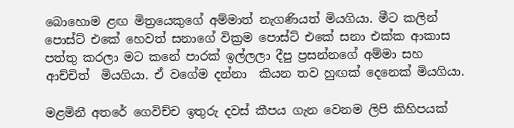බොහොම ළඟ මිත්‍රයෙකුගේ අම්මාත් නැගණියත් මියගියා. මීට කලින් පොස්ට් එකේ හෙවත් සනාගේ වික්‍රම පොස්ට් එකේ සනා එක්ක ආකාස පත්තු කරලා මට කනේ පාරක් ඉල්ලලා දීපු ප්‍රසන්නගේ අම්මා සහ ආච්චිත්  මියගියා. ඒ වගේම දන්නා  කියන තව හුඟක් දෙනෙක් මියගියා.

මළමිනී අතරේ ගෙවිච්ච ඉතුරු දවස් කීපය ගැන වෙනම ලිපි කිහිපයක්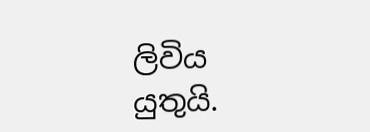ලිවිය යුතුයි.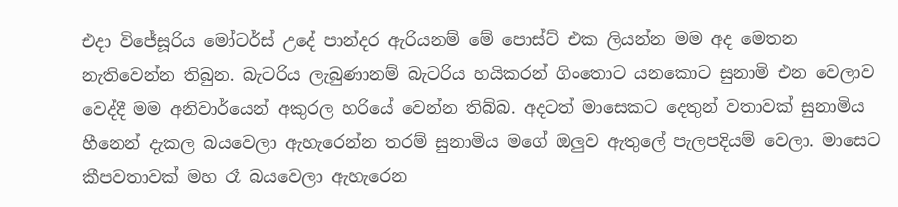එදා විජේසූරිය මෝටර්ස් උදේ පාන්දර ඇරියනම් මේ පොස්ට් එක ලියන්න මම අද මෙතන නැතිවෙන්න තිබුන. බැටරිය ලැබුණානම් බැටරිය හයිකරන් ගිංතොට යනකොට සුනාමි එන වෙලාව වෙද්දී මම අනිවාර්යෙන් අකුරල හරියේ වෙන්න තිබ්බ. අදටත් මාසෙකට දෙතුන් වතාවක් සුනාමිය හීනෙන් දැකල බයවෙලා ඇහැරෙන්න තරම් සුනාමිය මගේ ඔලුව ඇතුලේ පැලපදියම් වෙලා. මාසෙට කීපවතාවක් මහ රෑ බයවෙලා ඇහැරෙන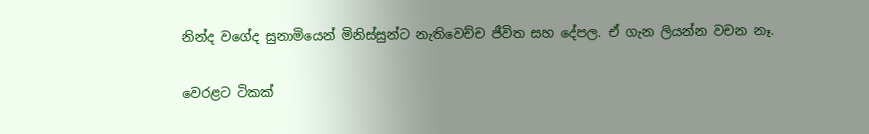නින්ද වගේද සුනාමියෙන් මිනිස්සුන්ට නැතිවෙච්ච ජීවිත සහ දේපල. ඒ ගැන ලියන්න වචන නෑ.

වෙරළට ටිකක්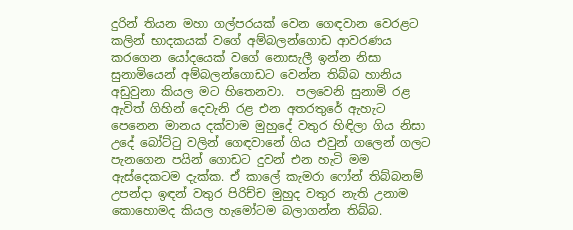දුරින් තියන මහා ගල්පරයක් වෙන ගෙඳවාන වෙරළට කලින් භාදකයක් වගේ අම්බලන්ගොඩ ආවරණය කරගෙන යෝදයෙක් වගේ නොසැලී ඉන්න නිසා සුනාමියෙන් අම්බලන්ගොඩට වෙන්න තිබ්බ හානිය අඩුවුනා කියල මට හිතෙනවා.  පලවෙනි සුනාමි රළ  ඇවිත් ගිහින් දෙවැනි රළ එන අතරතුරේ ඇහැට පෙනෙන මානය දක්වාම මුහුදේ වතුර හිඳිලා ගිය නිසා උදේ බෝට්ටු වලින් ගෙඳවානේ ගිය එවුන් ගලෙන් ගලට පැනගෙන පයින් ගොඩට දුවන් එන හැටි මම ඇස්දෙකටම දැක්ක. ඒ කාලේ කැමරා ෆෝන් තිබ්බනම් උපන්දා ඉඳන් වතුර පිරිච්ච මුහුද වතුර නැති උනාම කොහොමද කියල හැමෝටම බලාගන්න තිබ්බ.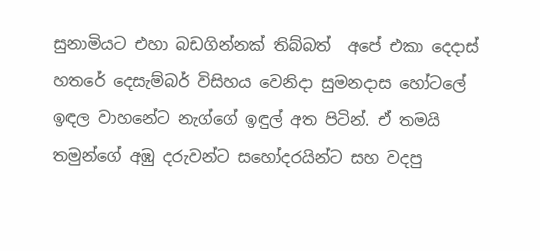සුනාමියට එහා බඩගින්නක් තිබ්බත්  අපේ එකා දෙදාස් හතරේ දෙසැම්බර් විසිහය වෙනිදා සුමනදාස හෝටලේ ඉඳල වාහනේට නැග්ගේ ඉඳුල් අත පිටින්. ඒ තමයි තමුන්ගේ අඹු දරුවන්ට සහෝදරයින්ට සහ වදපු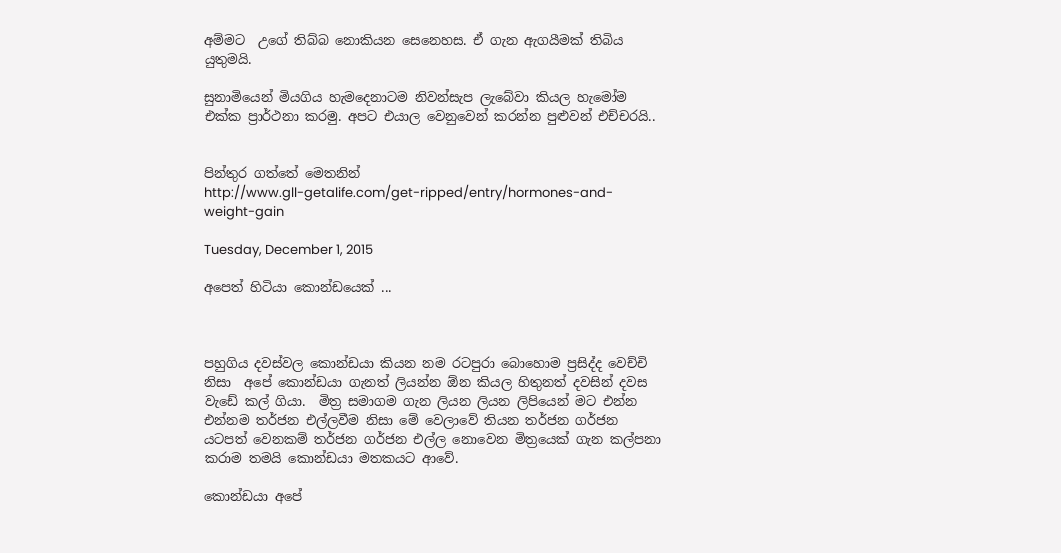අම්මට  උගේ තිබ්බ නොකියන සෙනෙහස. ඒ ගැන ඇගයීමක් තිබිය යුතුමයි.

සුනාමියෙන් මියගිය හැමදෙනාටම නිවන්සැප ලැබේවා කියල හැමෝම එක්ක ප්‍රාර්ථනා කරමු. අපට එයාල වෙනුවෙන් කරන්න පුළුවන් එච්චරයි..


පින්තුර ගත්තේ මෙතනින්
http://www.gll-getalife.com/get-ripped/entry/hormones-and-weight-gain

Tuesday, December 1, 2015

අපෙත් හිටියා කොන්ඩයෙක් ...



පහුගිය දවස්වල කොන්ඩයා කියන නම රටපුරා බොහොම ප්‍රසිද්ද වෙච්චි නිසා  අපේ කොන්ඩයා ගැනත් ලියන්න ඕන කියල හිතුනත් දවසින් දවස වැඩේ කල් ගියා.  මිත්‍ර සමාගම ගැන ලියන ලියන ලිපියෙන් මට එන්න එන්නම තර්ජන එල්ලවීම නිසා මේ වෙලාවේ තියන තර්ජන ගර්ජන යටපත් වෙනකම් තර්ජන ගර්ජන එල්ල නොවෙන මිත්‍රයෙක් ගැන කල්පනා කරාම තමයි කොන්ඩයා මතකයට ආවේ.

කොන්ඩයා අපේ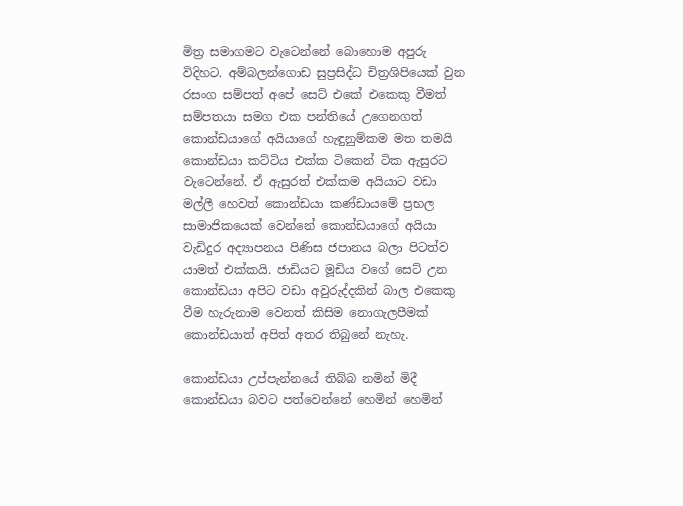මිත්‍ර සමාගමට වැටෙන්නේ බොහොම අපුරු විදිහට. අම්බලන්ගොඩ සුප්‍රසිද්ධ චිත්‍රශිපියෙක් වුන රසංග සම්පත් අපේ සෙට් එකේ එකෙකු වීමත් සම්පතයා සමග එක පන්තියේ උගෙනගත් කොන්ඩයාගේ අයියාගේ හැඳුනුම්කම මත තමයි කොන්ඩයා කට්ටිය එක්ක ටිකෙන් ටික ඇසුරට වැටෙන්නේ. ඒ ඇසුරත් එක්කම අයියාට වඩා මල්ලී හෙවත් කොන්ඩයා කණ්ඩායමේ ප්‍රභල සාමාජිකයෙක් වෙන්නේ කොන්ඩයාගේ අයියා වැඩිදුර අද්‍යාපනය පිණිස ජපානය බලා පිටත්ව යාමත් එක්කයි. ජාඩියට මූඩිය වගේ සෙට් උන කොන්ඩයා අපිට වඩා අවුරුද්දකින් බාල එකෙකු වීම හැරුනාම වෙනත් කිසිම නොගැලපීමක් කොන්ඩයාත් අපිත් අතර තිබුනේ නැහැ.

කොන්ඩයා උප්පැන්නයේ තිබ්බ නමින් මිදී කොන්ඩයා බවට පත්වෙන්නේ හෙමින් හෙමින්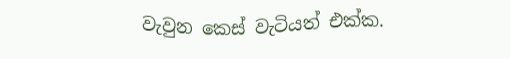වැවුන කෙස් වැටියත් එක්ක.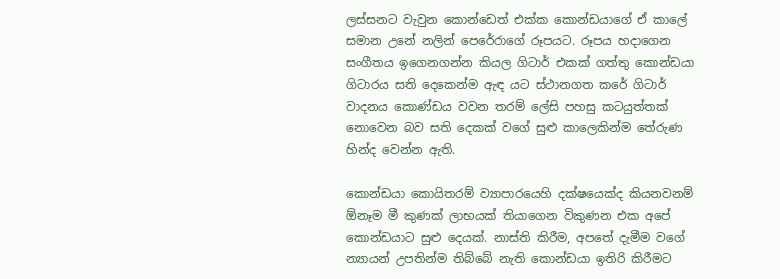ලස්සනට වැවුන කොන්ඩෙත් එක්ක කොන්ඩයාගේ ඒ කාලේ සමාන උනේ නලින් පෙරේරාගේ රූපයට. රූපය හදාගෙන සංගීතය ඉගෙනගන්න කියල ගිටාර් එකක් ගත්තු කොන්ඩයා ගිටාරය සති දෙකෙන්ම ඇඳ යට ස්ථානගත කරේ ගිටාර් වාදනය කොණ්ඩය වවන තරම් ලේසි පහසු කටයුත්තක් නොවෙන බව සති දෙකක් වගේ සුළු කාලෙකින්ම තේරුණ හින්ද වෙන්න ඇති.

කොන්ඩයා කොයිතරම් ව්‍යාපාරයෙහි දක්ෂයෙක්ද කියනවනම් ඕනෑම මී කුණක් ලාභයක් තියාගෙන විකුණන එක අපේ කොන්ඩයාට සුළු දෙයක්. නාස්ති කිරීම, අපතේ දැමීම වගේ න්‍යායන් උපතින්ම තිබ්බේ නැති කොන්ඩයා ඉතිරි කිරීමට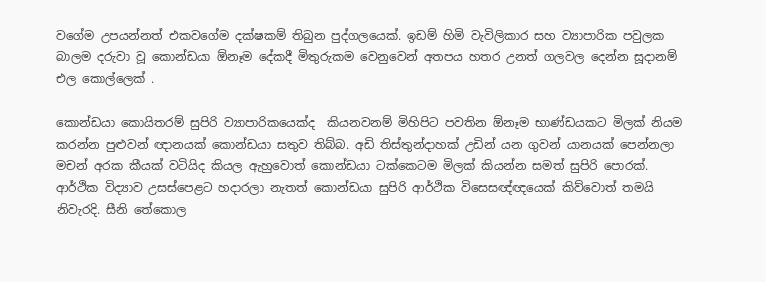වගේම උපයන්නත් එකවගේම දක්ෂකම් තිබුන පුද්ගලයෙක්. ඉඩම් හිමි වැවිලිකාර සහ ව්‍යාපාරික පවුලක බාලම දරුවා වූ කොන්ඩයා ඕනෑම දේකදී මිතුරුකම වෙනුවෙන් අතපය හතර උනත් ගලවල දෙන්න සූදානම් එල කොල්ලෙක් .

කොන්ඩයා කොයිතරම් සුපිරි ව්‍යාපාරිකයෙක්ද  කියනවනම් මිහිපිට පවතින ඕනෑම භාණ්ඩයකට මිලක් නියම කරන්න පුළුවන් ඥානයක් කොන්ඩයා සතුව තිබ්බ. අඩි තිස්තුන්දාහක් උඩින් යන ගුවන් යානයක් පෙන්නලා මචන් අරක කීයක් වටියිද කියල ඇහුවොත් කොන්ඩයා ටක්කෙටම මිලක් කියන්න සමත් සුපිරි පොරක්. ආර්ථික විද්‍යාව උසස්පෙළට හදාරලා නැතත් කොන්ඩයා සුපිරි ආර්ථික විසෙසඥ්ඥයෙක් කිව්වොත් තමයි නිවැරදි. සීනි තේකොල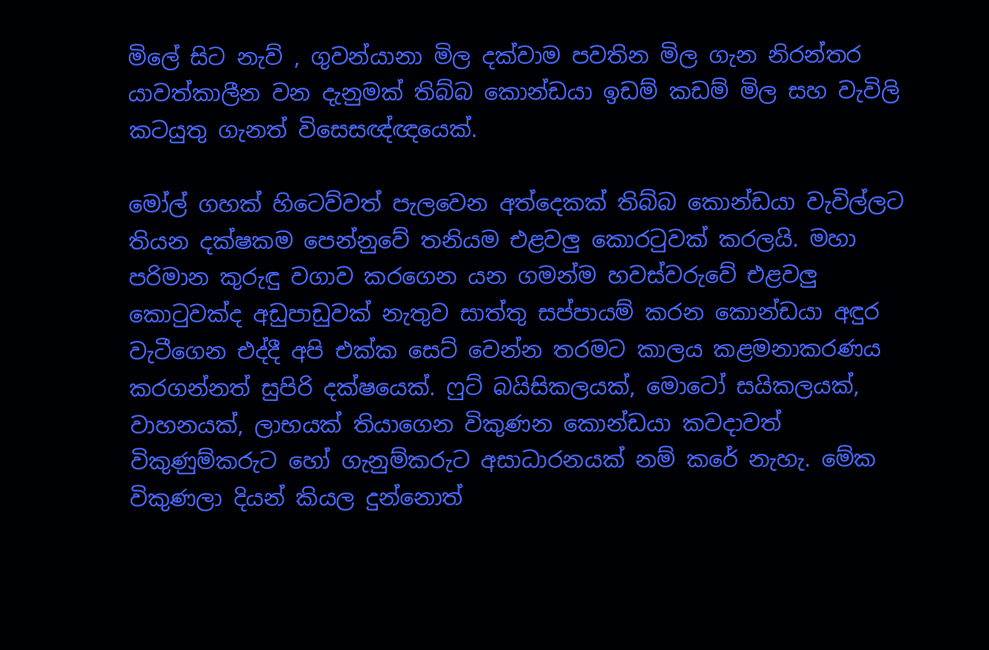මිලේ සිට නැව් , ගුවන්යානා මිල දක්වාම පවතින මිල ගැන නිරන්තර යාවත්කාලීන වන දැනුමක් තිබ්බ කොන්ඩයා ඉඩම් කඩම් මිල සහ වැවිලි කටයුතු ගැනත් විසෙසඥ්ඥයෙක්.

මෝල් ගහක් හිටෙව්වත් පැලවෙන අත්දෙකක් තිබ්බ කොන්ඩයා වැවිල්ලට තියන දක්ෂකම පෙන්නුවේ තනියම එළවලු කොරටුවක් කරලයි. මහා පරිමාන කුරුඳු වගාව කරගෙන යන ගමන්ම හවස්වරුවේ එළවලු කොටුවක්ද අඩුපාඩුවක් නැතුව සාත්තු සප්පායම් කරන කොන්ඩයා අඳුර වැටීගෙන එද්දී අපි එක්ක සෙට් වෙන්න තරමට කාලය කළමනාකරණය කරගන්නත් සුපිරි දක්ෂයෙක්. ෆුට් බයිසිකලයක්, මොටෝ සයිකලයක්, වාහනයක්, ලාභයක් තියාගෙන විකුණන කොන්ඩයා කවදාවත් විකුණුම්කරුට හෝ ගැනුම්කරුට අසාධාරනයක් නම් කරේ නැහැ. මේක විකුණලා දියන් කියල දුන්නොත්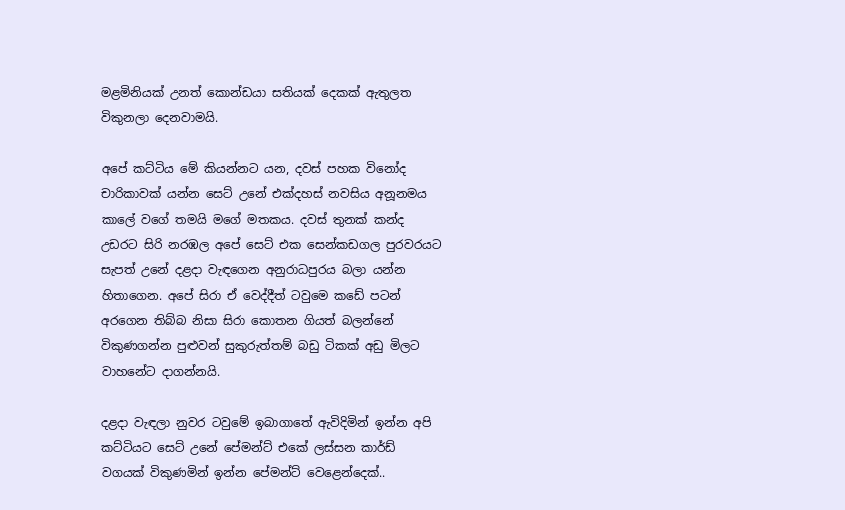මළමිනියක් උනත් කොන්ඩයා සතියක් දෙකක් ඇතුලත විකුනලා දෙනවාමයි.

අපේ කට්ටිය මේ කියන්නට යන, දවස් පහක විනෝද චාරිකාවක් යන්න සෙට් උනේ එක්දහස් නවසිය අනූනමය කාලේ වගේ තමයි මගේ මතකය. දවස් තුනක් කන්ද උඩරට සිරි නරඹල අපේ සෙට් එක සෙන්කඩගල පුරවරයට සැපත් උනේ දළදා වැඳගෙන අනුරාධපුරය බලා යන්න හිතාගෙන. අපේ සිරා ඒ වෙද්දීත් ටවුමෙ කඩේ පටන් අරගෙන තිබ්බ නිසා සිරා කොතන ගියත් බලන්නේ විකුණගන්න පුළුවන් සුකුරුත්තම් බඩු ටිකක් අඩු මිලට වාහනේට දාගන්නයි.

දළදා වැඳලා නුවර ටවුමේ ඉබාගාතේ ඇවිදිමින් ඉන්න අපි කට්ටියට සෙට් උනේ පේමන්ට් එකේ ලස්සන කාර්ඩ් වගයක් විකුණමින් ඉන්න පේමන්ට් වෙළෙන්දෙක්..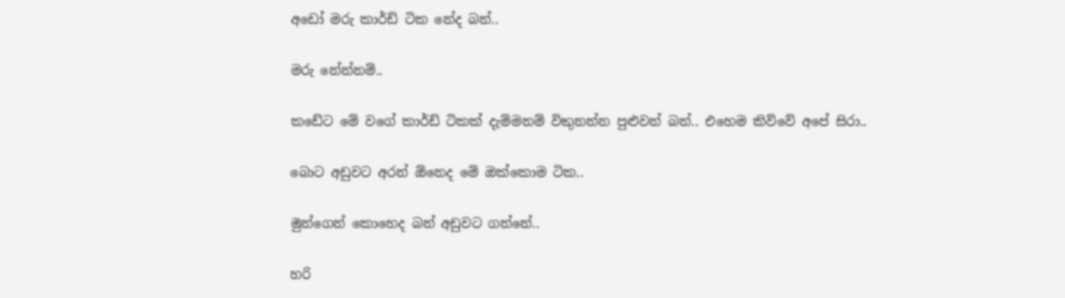අඩෝ මරු කාර්ඩ් ටික නේද බන්..

මරු නේන්නම්..

කඩේට මේ වගේ කාර්ඩ් ටිකක් දැම්මනම් විකුනන්න පුළුවන් බන්.. එහෙම කිව්වේ අපේ සිරා..

බොට අඩුවට අරන් ඕනෙද මේ ඔක්කොම ටික..

මුන්ගෙන් කොහෙද බන් අඩුවට ගන්නේ..

හරි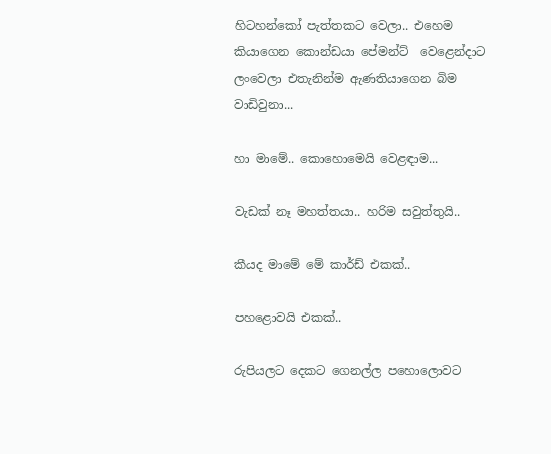හිටහන්කෝ පැත්තකට වෙලා.. එහෙම කියාගෙන කොන්ඩයා පේමන්ට්  වෙළෙන්දාට ලංවෙලා එතැනින්ම ඇණතියාගෙන බිම වාඩිවුනා...

හා මාමේ.. කොහොමෙයි වෙළඳාම...

වැඩක් නෑ මහත්තයා.. හරිම සවුත්තුයි..

කීයද මාමේ මේ කාර්ඩ් එකක්..

පහළොවයි එකක්..

රුපියලට දෙකට ගෙනල්ල පහොලොවට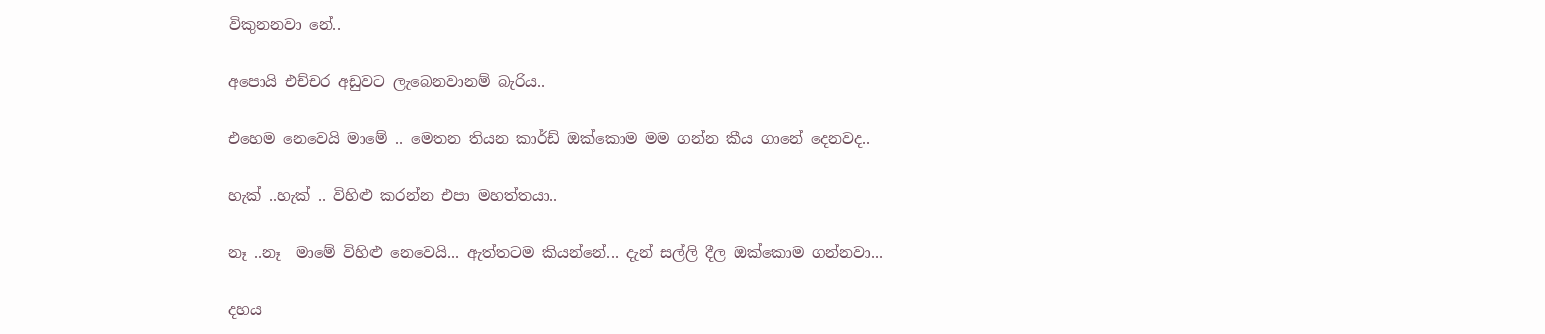විකුනනවා නේ..

අපොයි එච්චර අඩුවට ලැබෙනවානම් බැරිය..

එහෙම නෙවෙයි මාමේ .. මෙතන තියන කාර්ඩ් ඔක්කොම මම ගන්න කීය ගානේ දෙනවද..

හැක් ..හැක් .. විහිළු කරන්න එපා මහත්තයා..

නෑ ..නෑ  මාමේ විහිළු නෙවෙයි... ඇත්තටම කියන්නේ... දැන් සල්ලි දීල ඔක්කොම ගන්නවා...

දහය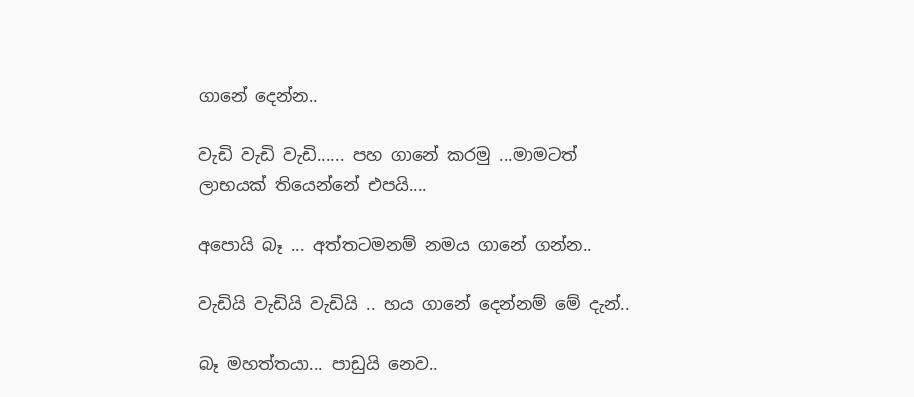ගානේ දෙන්න..

වැඩි වැඩි වැඩි...... පහ ගානේ කරමු ...මාමටත් ලාභයක් තියෙන්නේ එපයි....

අපොයි බෑ ... අත්තටමනම් නමය ගානේ ගන්න..

වැඩියි වැඩියි වැඩියි .. හය ගානේ දෙන්නම් මේ දැන්..

බෑ මහත්තයා... පාඩුයි නෙව..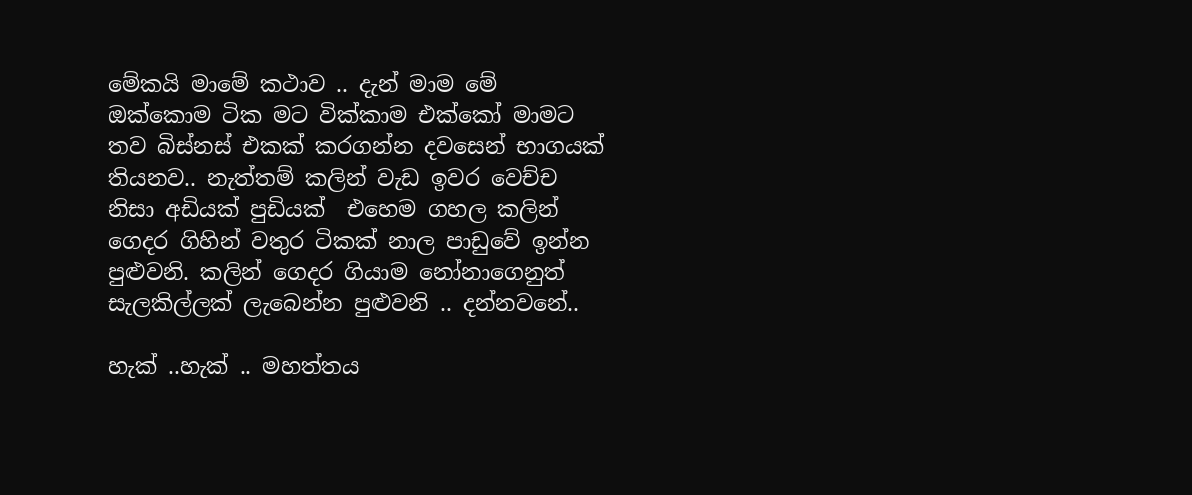මේකයි මාමේ කථාව .. දැන් මාම මේ ඔක්කොම ටික මට වික්කාම එක්කෝ මාමට තව බිස්නස් එකක් කරගන්න දවසෙන් භාගයක් තියනව.. නැත්තම් කලින් වැඩ ඉවර වෙච්ච නිසා අඩියක් පුඩියක්  එහෙම ගහල කලින් ගෙදර ගිහින් වතුර ටිකක් නාල පාඩුවේ ඉන්න පුළුවනි. කලින් ගෙදර ගියාම නෝනාගෙනුත් සැලකිල්ලක් ලැබෙන්න පුළුවනි .. දන්නවනේ..

හැක් ..හැක් .. මහත්තය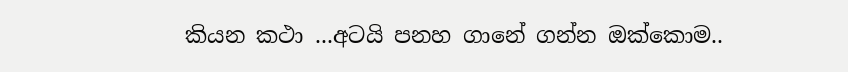කියන කථා ...අටයි පනහ ගානේ ගන්න ඔක්කොම..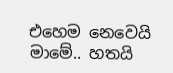එහෙම නෙවෙයි මාමේ.. හතයි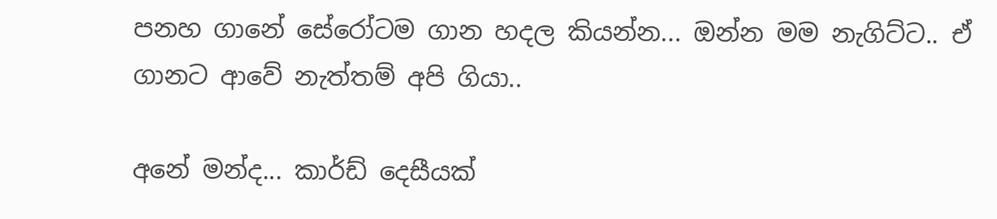පනහ ගානේ සේරෝටම ගාන හදල කියන්න... ඔන්න මම නැගිට්ට.. ඒ ගානට ආවේ නැත්තම් අපි ගියා..

අනේ මන්ද... කාර්ඩ් දෙසීයක්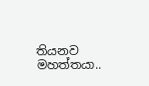තියනව මහත්තයා..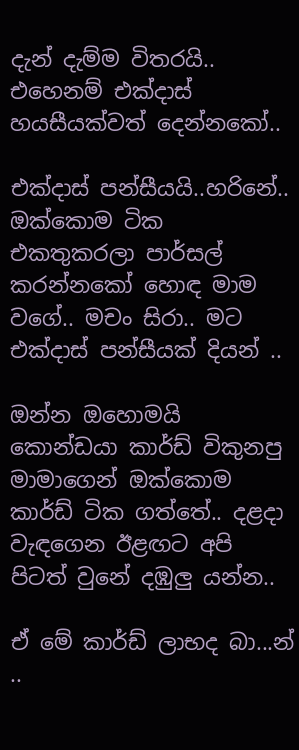දැන් දැම්ම විතරයි.. එහෙනම් එක්දාස් හයසීයක්වත් දෙන්නකෝ..

එක්දාස් පන්සීයයි..හරිනේ.. ඔක්කොම ටික එකතුකරලා පාර්සල් කරන්නකෝ හොඳ මාම වගේ.. මචං සිරා.. මට එක්දාස් පන්සීයක් දියන් ..

ඔන්න ඔහොමයි කොන්ඩයා කාර්ඩ් විකුනපු මාමාගෙන් ඔක්කොම කාර්ඩ් ටික ගත්තේ.. දළදා වැඳගෙන ඊළඟට අපි පිටත් වුනේ දඹුලු යන්න..

ඒ මේ කාර්ඩ් ලාභද බා...න් ..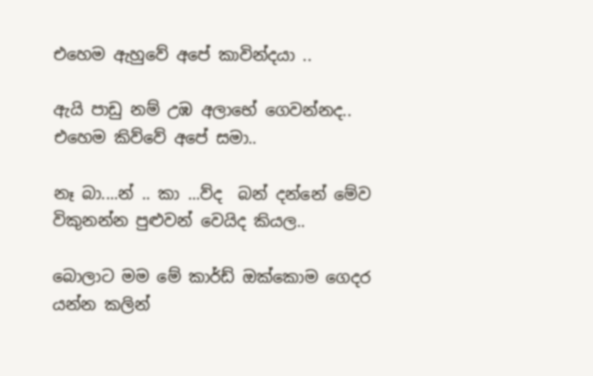එහෙම ඇහුවේ අපේ කාවින්දයා ..

ඇයි පාඩු නම් උඹ අලාභේ ගෙවන්නද.. එහෙම කිව්වේ අපේ සමා..

නෑ බා....න් .. කා ...ව්ද  බන් දන්නේ මේව විකුනන්න පුළුවන් වෙයිද කියල..

බොලාට මම මේ කාර්ඩ් ඔක්කොම ගෙදර යන්න කලින්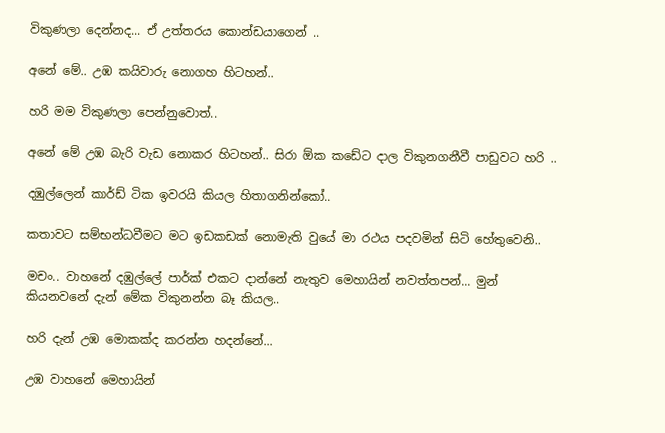විකුණලා දෙන්නද... ඒ උත්තරය කොන්ඩයාගෙන් ..

අනේ මේ.. උඹ කයිවාරු නොගහ හිටහන්..

හරි මම විකුණලා පෙන්නුවොත්..

අනේ මේ උඹ බැරි වැඩ නොකර හිටහන්.. සිරා ඕක කඩේට දාල විකුනගනීවී පාඩුවට හරි ..

දඹුල්ලෙන් කාර්ඩ් ටික ඉවරයි කියල හිතාගනින්කෝ..

කතාවට සම්භන්ධවීමට මට ඉඩකඩක් නොමැති වුයේ මා රථය පදවමින් සිටි හේතුවෙනි..

මචං.. වාහනේ දඹුල්ලේ පාර්ක් එකට දාන්නේ නැතුව මෙහායින් නවත්තපන්... මුන් කියනවනේ දැන් මේක විකුනන්න බෑ කියල..

හරි දැන් උඹ මොකක්ද කරන්න හදන්නේ...

උඹ වාහනේ මෙහායින්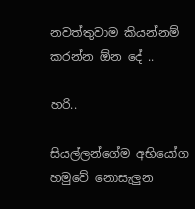නවත්තුවාම කියන්නම් කරන්න ඕන දේ ..

හරි..

සියල්ලන්ගේම අභියෝග හමුවේ නොසැලුන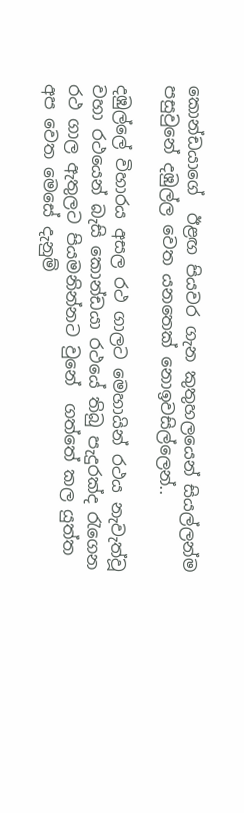කොන්ඩයාගේ  ඊළඟ පියවර ගැන කුතුහලයෙන් සියල්ලන්ම පසුවුනේ දඹුල්ල වෙත යනතෙක් නොඉවසිල්ලෙන්..

දඹුල්ලේ විහාරය අසල රථ ගාලට මෙහායින් රථය නැවැත්වූ වහා රථයෙන් බැසි කොන්ඩයා රථයේ තිබු පැදුරක්ද රැගෙන රථ ගාල ඇතුලට පියමනින්නට වුනේ  ගත්තේ කල යුත්ත අප වෙත මෙසේ දැනුම්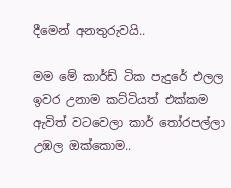දීමෙන් අනතුරුවයි..

මම මේ කාර්ඩ් ටික පැදුරේ එලල ඉවර උනාම කට්ටියත් එක්කම ඇවිත් වටවෙලා කාර් තෝරපල්ලා උඹල ඔක්කොම..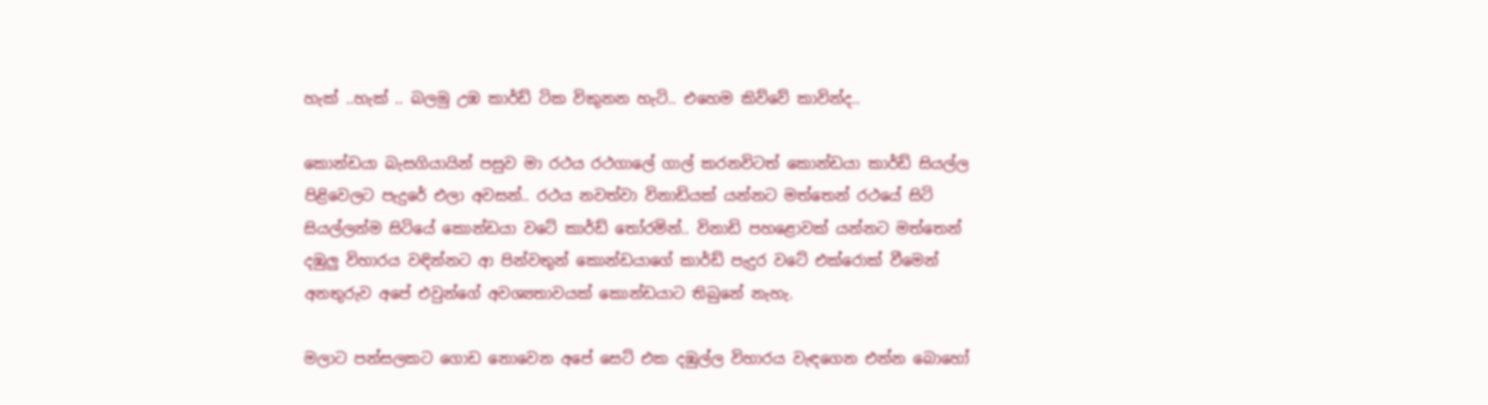හැක් ..හැක් .. බලමු උඹ කාර්ඩ් ටික විකුනන හැටි.. එහෙම කිව්වේ කාවින්ද..

කොන්ඩයා බැසගියායින් පසුව මා රථය රථගාලේ ගාල් කරනවිටත් කොන්ඩයා කාර්ඩ් සියල්ල පිළිවෙලට පැදුරේ එලා අවසන්.. රථය නවත්වා විනාඩියක් යන්නට මත්තෙන් රථයේ සිටි සියල්ලන්ම සිටියේ කොන්ඩයා වටේ කාර්ඩ් තෝරමින්.. විනාඩි පහළොවක් යන්නට මත්තෙන් දඹුලු විහාරය වඳින්නට ආ පින්වතුන් කොන්ඩයාගේ කාර්ඩ් පැදුර වටේ එක්රොක් වීමෙන් අනතුරුව අපේ එවුන්ගේ අවශ්‍යතාවයක් කොන්ඩයාට තිබුනේ නැහැ.

මලාට පන්සලකට ගොඩ නොවෙන අපේ සෙට් එක දඹුල්ල විහාරය වැඳගෙන එන්න බොහෝ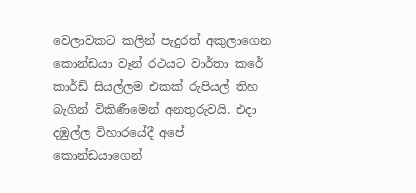වෙලාවකට කලින් පැදුරත් අකුලාගෙන කොන්ඩයා වෑන් රථයට වාර්තා කරේ කාර්ඩ් සියල්ලම එකක් රුපියල් තිහ බැගින් විකිණීමෙන් අනතුරුවයි. එදා දඹුල්ල විහාරයේදී අපේ කොන්ඩයාගෙන්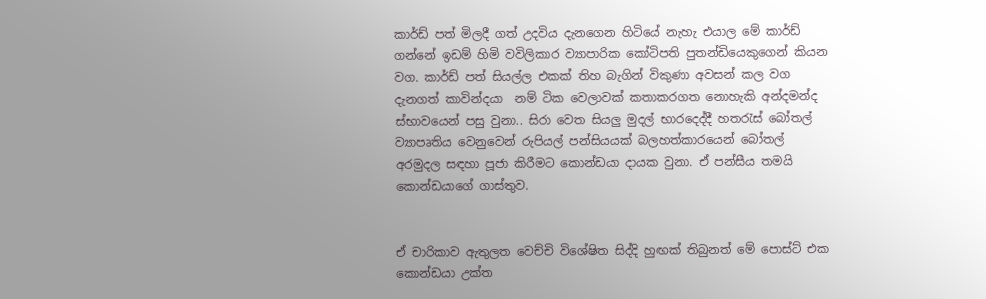කාර්ඩ් පත් මිලදී ගත් උදවිය දැනගෙන හිටියේ නැහැ එයාල මේ කාර්ඩ් ගන්නේ ඉඩම් හිමි වවිලිකාර ව්‍යාපාරික කෝටිපති පුතන්ඩියෙකුගෙන් කියන වග. කාර්ඩ් පත් සියල්ල එකක් තිහ බැගින් විකුණා අවසන් කල වග දැනගත් කාවින්දයා  නම් ටික වෙලාවක් කතාකරගත නොහැකි අන්දමන්ද ස්භාවයෙන් පසු වුනා.. සිරා වෙත සියලු මුදල් භාරදෙද්දී හතරැස් බෝතල් ව්‍යාපෘතිය වෙනුවෙන් රුපියල් පන්සියයක් බලහත්කාරයෙන් බෝතල් අරමුදල සඳහා පූජා කිරීමට කොන්ඩයා දායක වුනා. ඒ පන්සීය තමයි කොන්ඩයාගේ ගාස්තුව.


ඒ චාරිකාව ඇතුලත වෙච්චි විශේෂිත සිද්දි හුඟක් තිබුනත් මේ පොස්ට් එක කොන්ඩයා උක්ත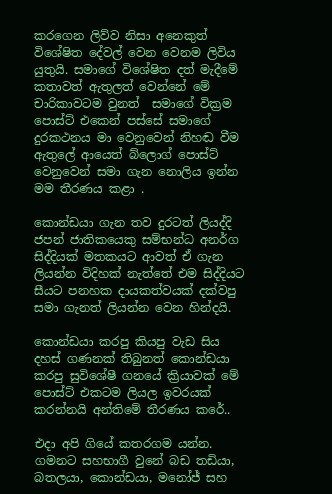කරගෙන ලිව්ව නිසා අනෙකුත් විශේෂිත දේවල් වෙන වෙනම ලිවිය යුතුයි. සමාගේ විශේෂිත දත් මැදීමේ කතාවත් ඇතුලත් වෙන්නේ මේ චාරිකාවටම වුනත්  සමාගේ වික්‍රම පොස්ට් එකෙන් පස්සේ සමාගේ දුරකථනය මා වෙනුවෙන් නිහඬ වීම ඇතුලේ ආයෙත් බ්ලොග් පොස්ට් වෙනුවෙන් සමා ගැන නොලිය ඉන්න මම තීරණය කළා .

කොන්ඩයා ගැන තව දුරටත් ලියද්දි ජපන් ජාතිකයෙකු සම්භන්ධ අනර්ග සිද්දියක් මතකයට ආවත් ඒ ගැන ලියන්න විදිහක් නැත්තේ එම සිද්දියට සීයට පනහක දායකත්වයක් දක්වපු සමා ගැනත් ලියන්න වෙන හින්දයි.

කොන්ඩයා කරපු කියපු වැඩ සිය දහස් ගණනක් තිබුනත් කොන්ඩයා කරපු සුවිශේෂී ගනයේ ක්‍රියාවක් මේ පොස්ට් එකටම ලියල ඉවරයක් කරන්නයි අන්තිමේ තීරණය කරේ..

එදා අපි ගියේ කතරගම යන්න. ගමනට සහභාගී වුනේ බඩ තඩියා, බතලයා, කොන්ඩයා, මනෝජ් සහ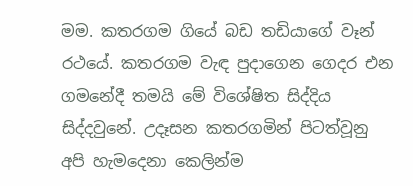මම. කතරගම ගියේ බඩ තඩියාගේ වෑන් රථයේ. කතරගම වැඳ පුදාගෙන ගෙදර එන ගමනේදී තමයි මේ විශේෂිත සිද්දිය සිද්දවුනේ. උදෑසන කතරගමින් පිටත්වූනු  අපි හැමදෙනා කෙලින්ම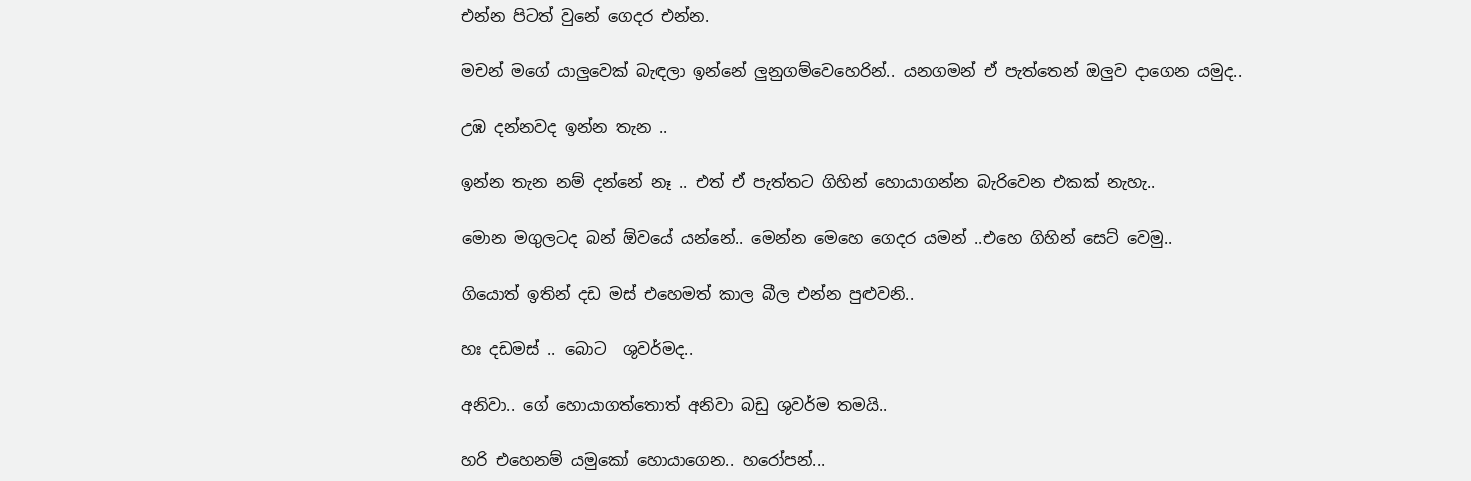එන්න පිටත් වුනේ ගෙදර එන්න.

මචන් මගේ යාලුවෙක් බැඳලා ඉන්නේ ලුනුගම්වෙහෙරින්.. යනගමන් ඒ පැත්තෙන් ඔලුව දාගෙන යමුද..

උඹ දන්නවද ඉන්න තැන ..

ඉන්න තැන නම් දන්නේ නෑ .. එත් ඒ පැත්තට ගිහින් හොයාගන්න බැරිවෙන එකක් නැහැ..

මොන මගුලටද බන් ඕවයේ යන්නේ.. මෙන්න මෙහෙ ගෙදර යමන් ..එහෙ ගිහින් සෙට් වෙමු..

ගියොත් ඉතින් දඩ මස් එහෙමත් කාල බීල එන්න පුළුවනි..

හඃ දඩමස් .. බොට  ශුවර්මද..

අනිවා.. ගේ හොයාගත්තොත් අනිවා බඩු ශුවර්ම තමයි..

හරි එහෙනම් යමුකෝ හොයාගෙන.. හරෝපන්...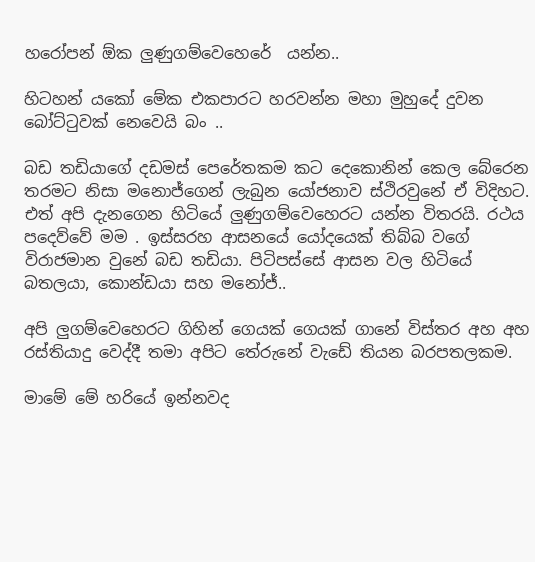හරෝපන් ඕක ලුණුගම්වෙහෙරේ  යන්න..

හිටහන් යකෝ මේක එකපාරට හරවන්න මහා මුහුදේ දුවන බෝට්ටුවක් නෙවෙයි බං ..

බඩ තඩියාගේ දඩමස් පෙරේතකම කට දෙකොනින් කෙල බේරෙන තරමට නිසා මනොජ්ගෙන් ලැබුන යෝජනාව ස්ථිරවුනේ ඒ විදිහට. එත් අපි දැනගෙන හිටියේ ලුණුගම්වෙහෙරට යන්න විතරයි. රථය පදෙව්වේ මම . ඉස්සරහ ආසනයේ යෝදයෙක් තිබ්බ වගේ විරාජමාන වුනේ බඩ තඩියා. පිටිපස්සේ ආසන වල හිටියේ බතලයා, කොන්ඩයා සහ මනෝජ්..

අපි ලුගම්වෙහෙරට ගිහින් ගෙයක් ගෙයක් ගානේ විස්තර අහ අහ රස්තියාදු වෙද්දී තමා අපිට තේරුනේ වැඩේ තියන බරපතලකම.

මාමේ මේ හරියේ ඉන්නවද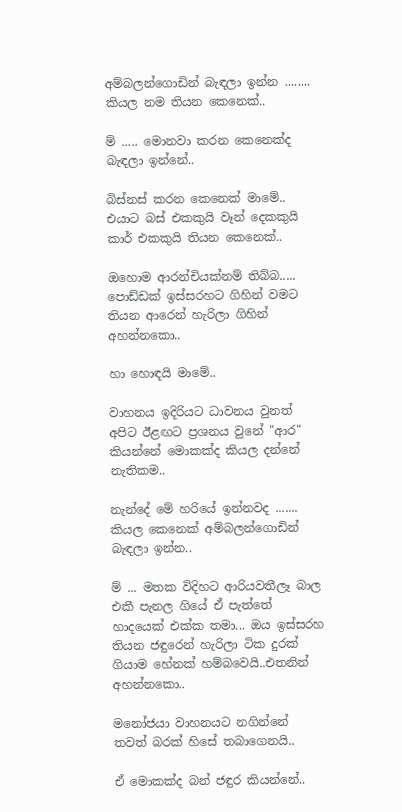අම්බලන්ගොඩින් බැඳලා ඉන්න ........ කියල නම තියන කෙනෙක්..

ම් ..... මොනවා කරන කෙනෙක්ද බැඳලා ඉන්නේ..

බිස්නස් කරන කෙනෙක් මාමේ.. එයාට බස් එකකුයි වෑන් දෙකකුයි කාර් එකකුයි තියන කෙනෙක්..

ඔහොම ආරන්චියක්නම් තිබ්බ..... පොඩ්ඩක් ඉස්සරහට ගිහින් වමට තියන ආරෙන් හැරිලා ගිහින් අහන්නකො..

හා හොඳයි මාමේ..

වාහනය ඉදිරියට ධාවනය වුනත් අපිට ඊළඟට ප්‍රශනය වුනේ "ආර" කියන්නේ මොකක්ද කියල දන්නේ නැතිකම..

නැන්දේ මේ හරියේ ඉන්නවද ....... කියල කෙනෙක් අම්බලන්ගොඩින් බැඳලා ඉන්න..

ම් ... මතක විදිහට ආරියවතීලෑ බාල එකී පැනල ගියේ ඒ පැත්තේ හාදයෙක් එක්ක තමා... ඔය ඉස්සරහ තියන ජඳුරෙන් හැරිලා ටික දුරක් ගියාම හේනක් හම්බවෙයි..එතනින් අහන්නකො..

මනෝජයා වාහනයට නගින්නේ තවත් බරක් හිසේ තබාගෙනයි..

ඒ මොකක්ද බන් ජඳුර කියන්නේ..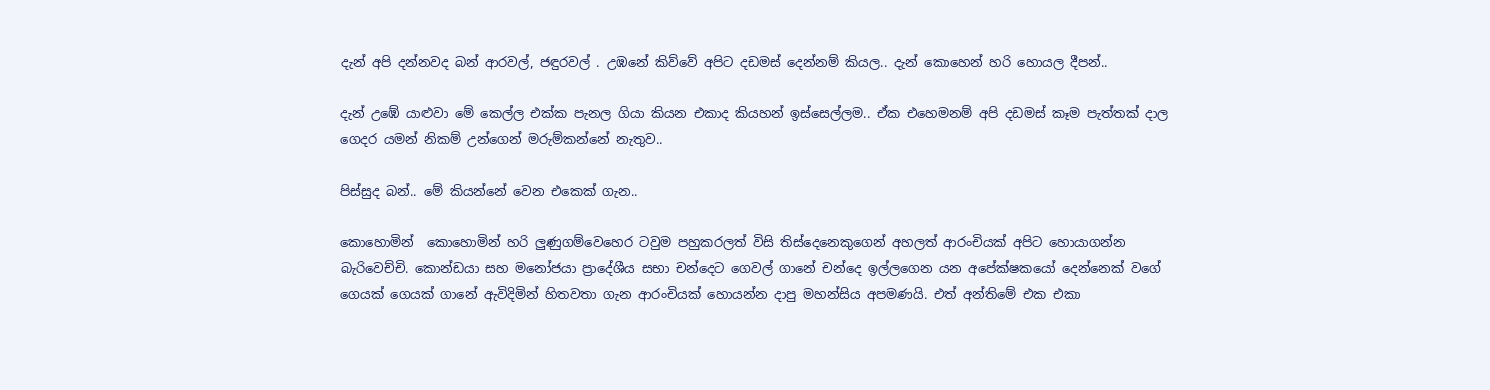දැන් අපි දන්නවද බන් ආරවල්, ජඳුරවල් . උඹනේ කිව්වේ අපිට දඩමස් දෙන්නම් කියල.. දැන් කොහෙන් හරි හොයල දීපන්..

දැන් උඹේ යාළුවා මේ කෙල්ල එක්ක පැනල ගියා කියන එකාද කියහන් ඉස්සෙල්ලම.. ඒක එහෙමනම් අපි දඩමස් කෑම පැත්තක් දාල ගෙදර යමන් නිකම් උන්ගෙන් මරුම්කන්නේ නැතුව..

පිස්සුද බන්.. මේ කියන්නේ වෙන එකෙක් ගැන..

කොහොමින්  කොහොමින් හරි ලුණුගම්වෙහෙර ටවුම පහුකරලත් විසි තිස්දෙනෙකුගෙන් අහලත් ආරංචියක් අපිට හොයාගන්න බැරිවෙච්චි. කොන්ඩයා සහ මනෝජයා ප්‍රාදේශීය සභා චන්දෙට ගෙවල් ගානේ චන්දෙ ඉල්ලගෙන යන අපේක්ෂකයෝ දෙන්නෙක් වගේ ගෙයක් ගෙයක් ගානේ ඇවිදිමින් හිතවතා ගැන ආරංචියක් හොයන්න දාපු මහන්සිය අපමණයි. එත් අන්තිමේ එක එකා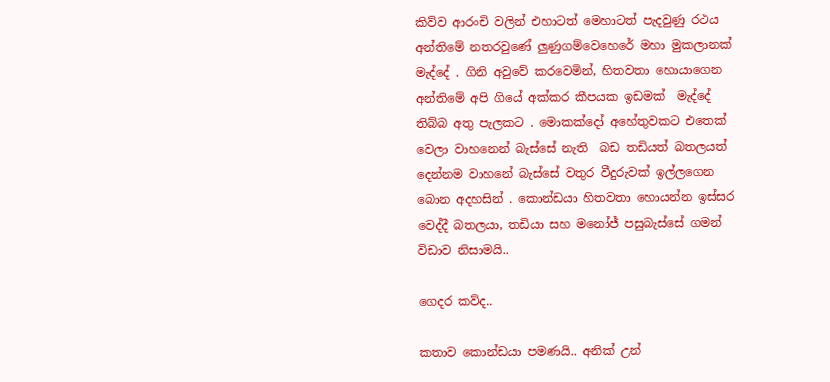කිව්ව ආරංචි වලින් එහාටත් මෙහාටත් පැදවුණු රථය අන්තිමේ නතරවුණේ ලුණුගම්වෙහෙරේ මහා මුකලානක් මැද්දේ . ගිනි අවුවේ කරවෙමින්, හිතවතා හොයාගෙන අන්තිමේ අපි ගියේ අක්කර කීපයක ඉඩමක්  මැද්දේ  තිබ්බ අතු පැලකට . මොකක්දෝ අහේතුවකට එතෙක් වෙලා වාහනෙන් බැස්සේ නැති  බඩ තඩියත් බතලයත් දෙන්නම වාහනේ බැස්සේ වතුර වීදුරුවක් ඉල්ලගෙන බොන අදහසින් . කොන්ඩයා හිතවතා හොයන්න ඉස්සර වෙද්දී බතලයා, තඩියා සහ මනෝජ් පසුබැස්සේ ගමන් විඩාව නිසාමයි..

ගෙදර කව්ද..

කතාව කොන්ඩයා පමණයි.. අනික් උන්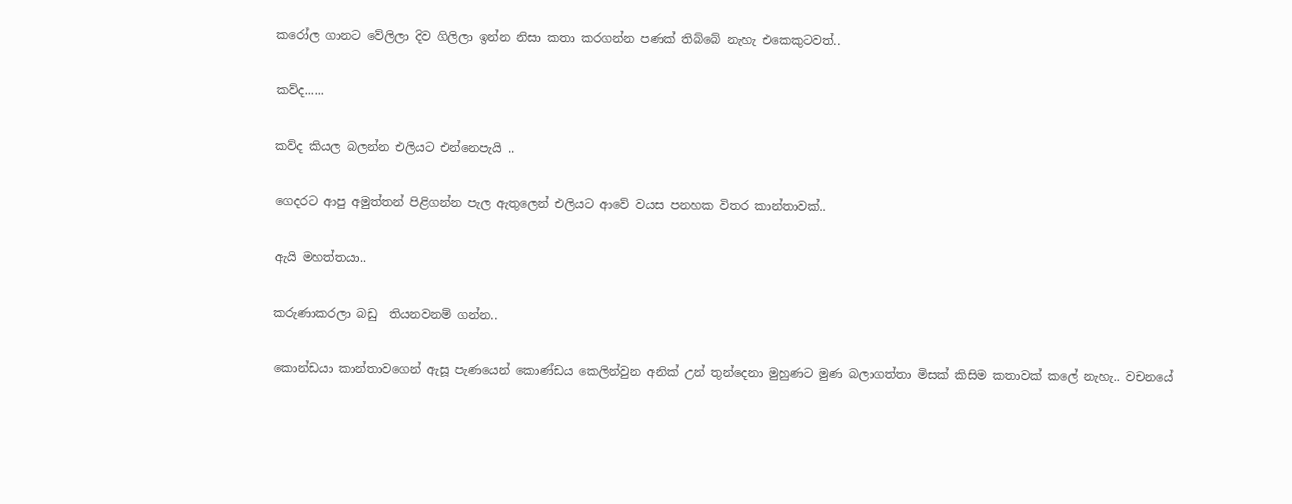කරෝල ගානට වේලිලා දිව ගිලිලා ඉන්න නිසා කතා කරගන්න පණක් තිබ්බේ නැහැ එකෙකුටවත්..

කව්ද......

කව්ද කියල බලන්න එලියට එන්නෙපැයි ..

ගෙදරට ආපු අමුත්තන් පිළිගන්න පැල ඇතුලෙන් එලියට ආවේ වයස පනහක විතර කාන්තාවක්..

ඇයි මහත්තයා..

කරුණාකරලා බඩු  තියනවනම් ගන්න..

කොන්ඩයා කාන්තාවගෙන් ඇසූ පැණයෙන් කොණ්ඩය කෙලින්වුන අනික් උන් තුන්දෙනා මුහුණට මුණ බලාගත්තා මිසක් කිසිම කතාවක් කලේ නැහැ.. වචනයේ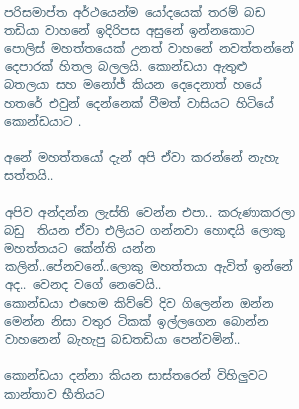පරිසමාප්ත අර්ථයෙන්ම යෝදයෙක් තරම් බඩ තඩියා වාහනේ ඉදිරිපස අසුනේ ඉන්නකොට පොලිස් මහත්තයෙක් උනත් වාහනේ නවත්තන්නේ දෙපාරක් හිතල බලලයි. කොන්ඩයා ඇතුළු බතලයා සහ මනෝජ් කියන දෙදෙනාත් හයේ හතරේ එවුන් දෙන්නෙක් වීමත් වාසියට හිටියේ කොන්ඩයාට .

අනේ මහත්තයෝ දැන් අපි ඒවා කරන්නේ නැහැ සත්තයි..

අපිව අන්දන්න ලැස්ති වෙන්න එපා.. කරුණාකරලා බඩු  තියන ඒවා එලියට ගන්නවා හොඳයි ලොකු මහත්තයට කේන්ති යන්න කලින්..පේනවනේ..ලොකු මහත්තයා ඇවිත් ඉන්නේ අද.. වෙනද වගේ නෙවෙයි..
කොන්ඩයා එහෙම කිව්වේ දිව ගිලෙන්න ඔන්න මෙන්න නිසා වතුර ටිකක් ඉල්ලගෙන බොන්න වාහනෙන් බැහැපු බඩතඩියා පෙන්වමින්..

කොන්ඩයා දන්නා කියන සාස්තරෙන් විහිලුවට කාන්තාව භීතියට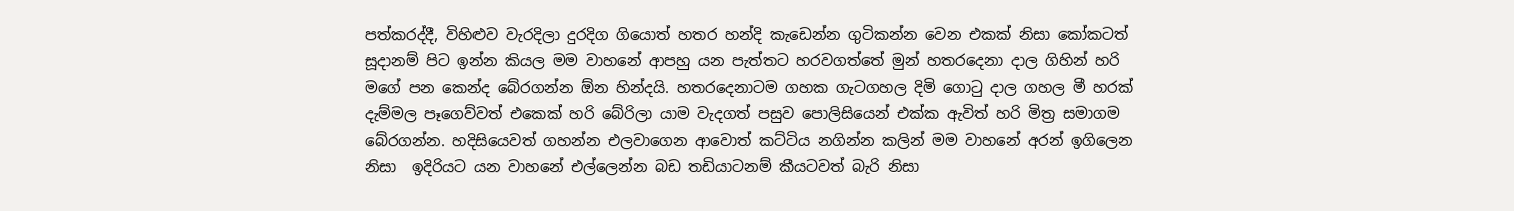පත්කරද්දී, විහිළුව වැරදිලා දුරදිග ගියොත් හතර හන්දි කැඩෙන්න ගුටිකන්න වෙන එකක් නිසා කෝකටත් සූදානම් පිට ඉන්න කියල මම වාහනේ ආපහු යන පැත්තට හරවගත්තේ මුන් හතරදෙනා දාල ගිහින් හරි මගේ පන කෙන්ද බේරගන්න ඕන හින්දයි. හතරදෙනාටම ගහක ගැටගහල දිමි ගොටු දාල ගහල මී හරක් දැම්මල පෑගෙව්වත් එකෙක් හරි බේරිලා යාම වැදගත් පසුව පොලිසියෙන් එක්ක ඇවිත් හරි මිත්‍ර සමාගම බේරගන්න. හදිසියෙවත් ගහන්න එලවාගෙන ආවොත් කට්ටිය නගින්න කලින් මම වාහනේ අරන් ඉගිලෙන නිසා  ඉදිරියට යන වාහනේ එල්ලෙන්න බඩ තඩියාටනම් කීයටවත් බැරි නිසා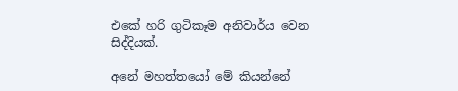එකේ හරි ගුටිකෑම අනිවාර්ය වෙන සිද්දියක්.

අනේ මහත්තයෝ මේ කියන්නේ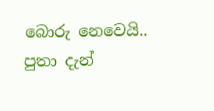බොරු නෙවෙයි.. පුතා දැන්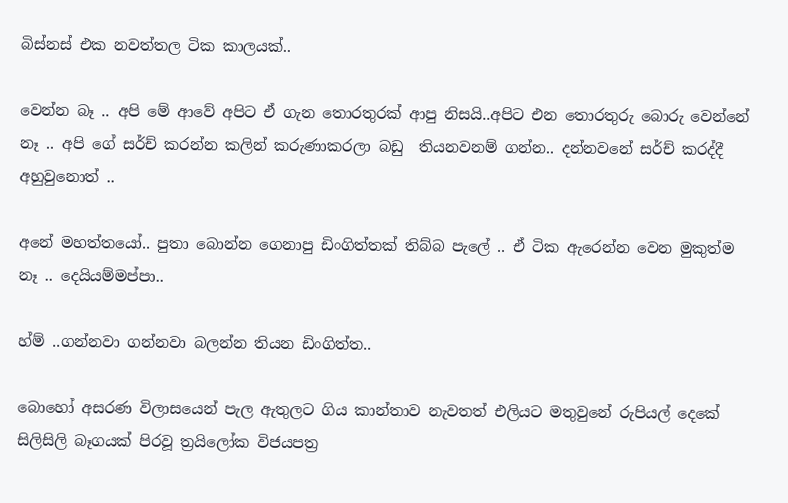බිස්නස් එක නවත්තල ටික කාලයක්..

වෙන්න බෑ .. අපි මේ ආවේ අපිට ඒ ගැන තොරතුරක් ආපු නිසයි..අපිට එන තොරතුරු බොරු වෙන්නේ නෑ .. අපි ගේ සර්ච් කරන්න කලින් කරුණාකරලා බඩු  තියනවනම් ගන්න.. දන්නවනේ සර්ච් කරද්දී අහුවුනොත් ..

අනේ මහත්තයෝ.. පුතා බොන්න ගෙනාපු ඩිංගිත්තක් තිබ්බ පැලේ .. ඒ ටික ඇරෙන්න වෙන මුකුත්ම නෑ .. දෙයියම්මප්පා..

හ්ම් ..ගන්නවා ගන්නවා බලන්න තියන ඩිංගිත්ත..

බොහෝ අසරණ විලාසයෙන් පැල ඇතුලට ගිය කාන්තාව නැවතත් එලියට මතුවුනේ රුපියල් දෙකේ සිලිසිලි බෑගයක් පිරවූ ත්‍රයිලෝක විජයපත්‍ර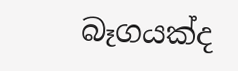බෑගයක්ද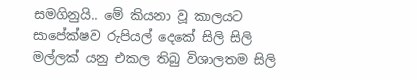සමගිනුයි.. මේ කියනා වූ කාලයට සාපේක්ෂව රුපියල් දෙකේ සිලි සිලි මල්ලක් යනු එකල තිබු විශාලතම සිලි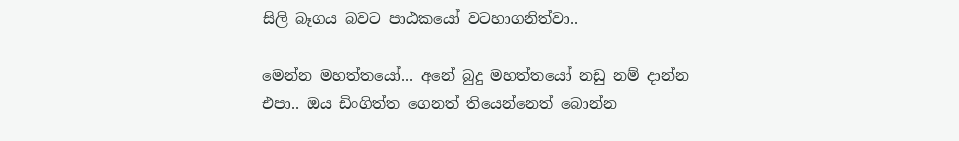සිලි බෑගය බවට පාඨකයෝ වටහාගනිත්වා..

මෙන්න මහත්තයෝ... අනේ බුදු මහත්තයෝ නඩු නම් දාන්න එපා.. ඔය ඩිංගිත්ත ගෙනත් තියෙන්නෙත් බොන්න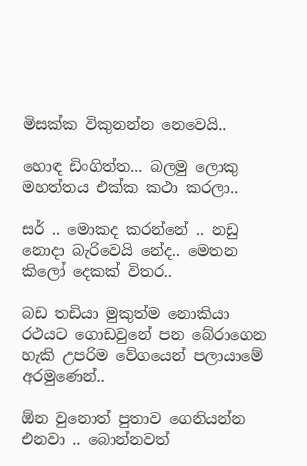මිසක්ක විකුනන්න නෙවෙයි..

හොඳ ඩිංගිත්ත... බලමු ලොකු මහත්තය එක්ක කථා කරලා..

සර් .. මොකද කරන්නේ .. නඩු නොදා බැරිවෙයි නේද.. මෙතන කිලෝ දෙකක් විතර..

බඩ තඩියා මුකුත්ම නොකියා රථයට ගොඩවුනේ පන බේරාගෙන හැකි උපරිම වේගයෙන් පලායාමේ අරමුණෙන්..

ඕන වුනොත් පුතාව ගෙනියන්න එනවා .. බොන්නවත්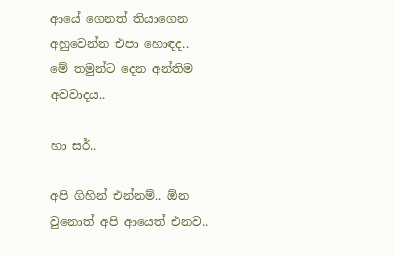ආයේ ගෙනත් තියාගෙන අහුවෙන්න එපා හොඳද.. මේ තමුන්ට දෙන අන්තිම අවවාදය..

හා සර්..

අපි ගිහින් එන්නම්.. ඕන වුනොත් අපි ආයෙත් එනව..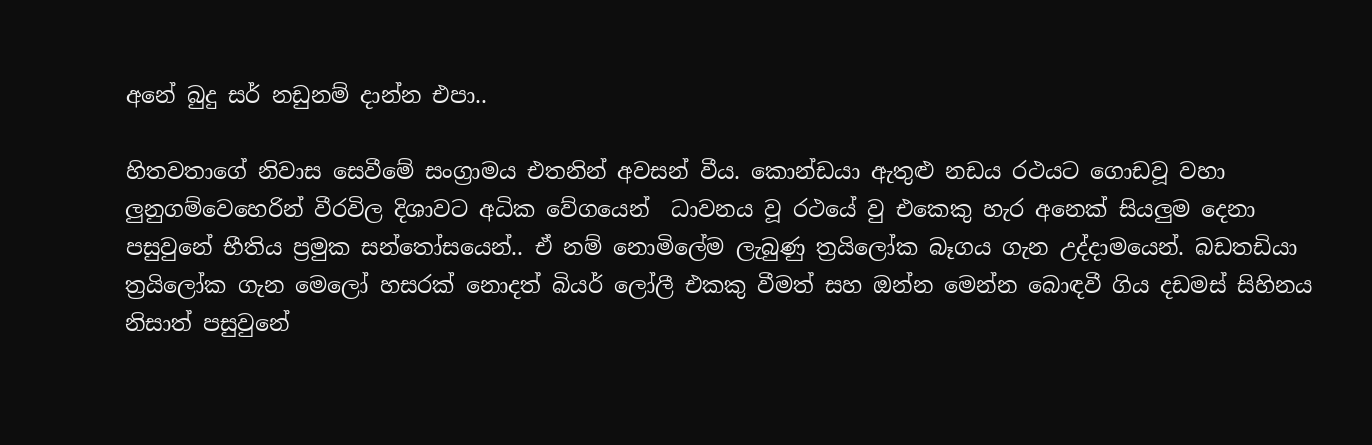අනේ බුදු සර් නඩුනම් දාන්න එපා..

හිතවතාගේ නිවාස සෙවීමේ සංග්‍රාමය එතනින් අවසන් වීය. කොන්ඩයා ඇතුළු නඩය රථයට ගොඩවූ වහා ලුනුගම්වෙහෙරින් වීරවිල දිශාවට අධික වේගයෙන්  ධාවනය වූ රථයේ වු එකෙකු හැර අනෙක් සියලුම දෙනා පසුවුනේ භීතිය ප්‍රමුක සන්තෝසයෙන්.. ඒ නම් නොමිලේම ලැබුණු ත්‍රයිලෝක බෑගය ගැන උද්දාමයෙන්. බඩතඩියා ත්‍රයිලෝක ගැන මෙලෝ හසරක් නොදත් බියර් ලෝලී එකකු වීමත් සහ ඔන්න මෙන්න බොඳවී ගිය දඩමස් සිහිනය නිසාත් පසුවුනේ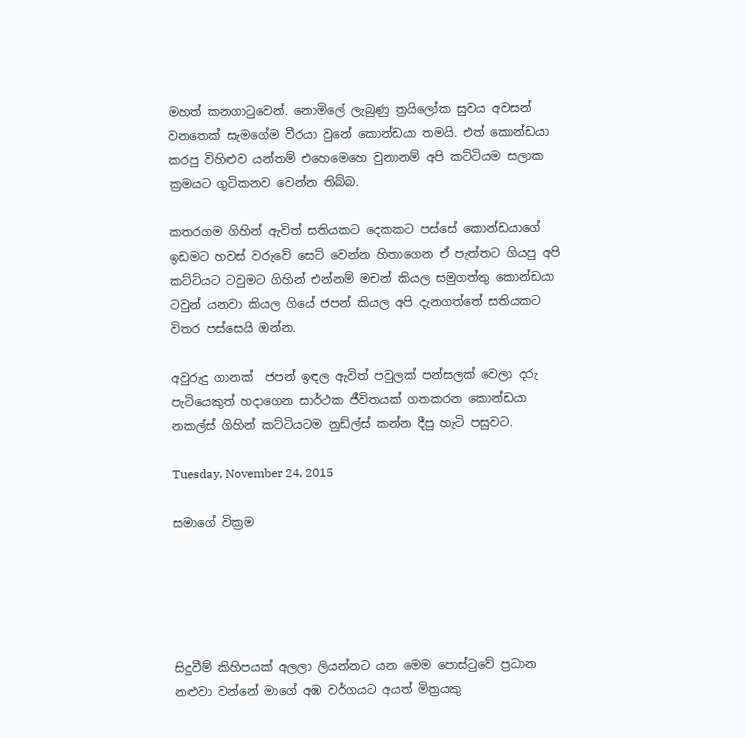මහත් කනගාටුවෙන්. නොමිලේ ලැබුණු ත්‍රයිලෝක සුවය අවසන් වනතෙක් සැමගේම වීරයා වුනේ කොන්ඩයා තමයි. එත් කොන්ඩයා කරපු විහිළුව යන්තම් එහෙමෙහෙ වුනානම් අපි කට්ටියම සලාක ක්‍රමයට ගුටිකනව වෙන්න තිබ්බ.

කතරගම ගිහින් ඇවිත් සතියකට දෙකකට පස්සේ කොන්ඩයාගේ ඉඩමට හවස් වරුවේ සෙට් වෙන්න හිතාගෙන ඒ පැත්තට ගියපු අපි කට්ටියට ටවුමට ගිහින් එන්නම් මචන් කියල සමුගත්තු කොන්ඩයා ටවුන් යනවා කියල ගියේ ජපන් කියල අපි දැනගත්තේ සතියකට විතර පස්සෙයි ඔන්න.

අවුරුදු ගානක්  ජපන් ඉඳල ඇවිත් පවුලක් පන්සලක් වෙලා දරු පැටියෙකුත් හදාගෙන සාර්ථක ජීවිතයක් ගතකරන කොන්ඩයා නකල්ස් ගිහින් කට්ටියටම නුඩ්ල්ස් කන්න දීපු හැටි පසුවට.

Tuesday, November 24, 2015

සමාගේ වික්‍රම





සිදුවීම් කිහිපයක් අලලා ලියන්නට යන මෙම පොස්ටුවේ ප්‍රධාන නළුවා වන්නේ මාගේ අඹ වර්ගයට අයත් මිත්‍රයකු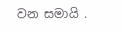වන සමායි .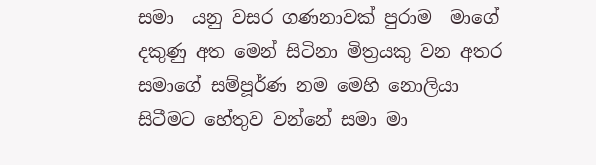සමා  යනු වසර ගණනාවක් පුරාම  මාගේ දකුණු අත මෙන් සිටිනා මිත්‍රයකු වන අතර සමාගේ සම්පූර්ණ නම මෙහි නොලියා සිටීමට හේතුව වන්නේ සමා මා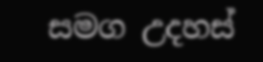සමග උදහස්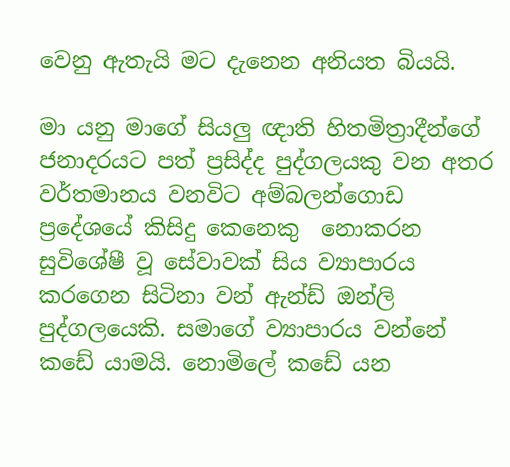වෙනු ඇතැයි මට දැනෙන අනියත බියයි.

මා යනු මාගේ සියලු ඥාති හිතමිත්‍රාදීන්ගේ ජනාදරයට පත් ප්‍රසිද්ද පුද්ගලයකු වන අතර වර්තමානය වනවිට අම්බලන්ගොඩ ප්‍රදේශයේ කිසිදු කෙනෙකු  නොකරන සුවිශේෂී වූ සේවාවක් සිය ව්‍යාපාරය කරගෙන සිටිනා වන් ඇන්ඩ් ඔන්ලි පුද්ගලයෙකි. සමාගේ ව්‍යාපාරය වන්නේ කඩේ යාමයි. නොමිලේ කඩේ යන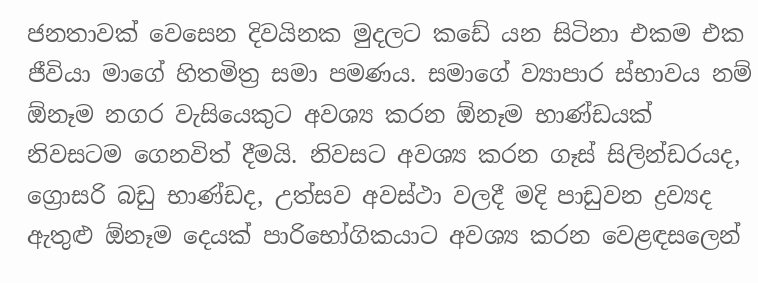ජනතාවක් වෙසෙන දිවයිනක මුදලට කඩේ යන සිටිනා එකම එක ජීවියා මාගේ හිතමිත්‍ර සමා පමණය. සමාගේ ව්‍යාපාර ස්භාවය නම් ඕනෑම නගර වැසියෙකුට අවශ්‍ය කරන ඕනෑම භාණ්ඩයක් නිවසටම ගෙනවිත් දීමයි. නිවසට අවශ්‍ය කරන ගෑස් සිලින්ඩරයද, ග්‍රොසරි බඩු භාණ්ඩද, උත්සව අවස්ථා වලදී මදි පාඩුවන ද්‍රව්‍යද ඇතුළු ඕනෑම දෙයක් පාරිභෝගිකයාට අවශ්‍ය කරන වෙළඳසලෙන්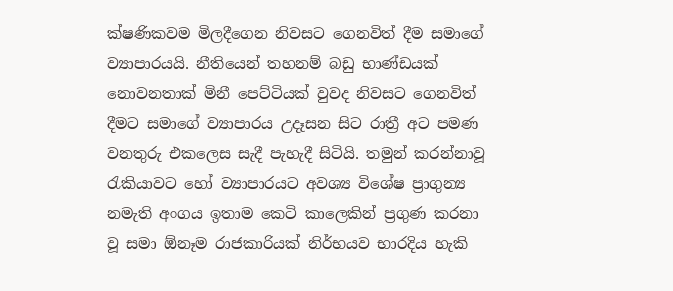ක්ෂණිකවම මිලදීගෙන නිවසට ගෙනවිත් දීම සමාගේ ව්‍යාපාරයයි. නීතියෙන් තහනම් බඩු භාණ්ඩයක් නොවනතාක් මිනී පෙට්ටියක් වුවද නිවසට ගෙනවිත් දීමට සමාගේ ව්‍යාපාරය උදෑසන සිට රාත්‍රී අට පමණ වනතුරු එකලෙස සැදී පැහැදී සිටියි. තමුන් කරන්නාවූ රැකියාවට හෝ ව්‍යාපාරයට අවශ්‍ය විශේෂ ප්‍රාගුන්‍ය නමැති අංගය ඉතාම කෙටි කාලෙකින් ප්‍රගුණ කරනා වූ සමා ඕනෑම රාජකාරියක් නිර්භයව භාරදිය හැකි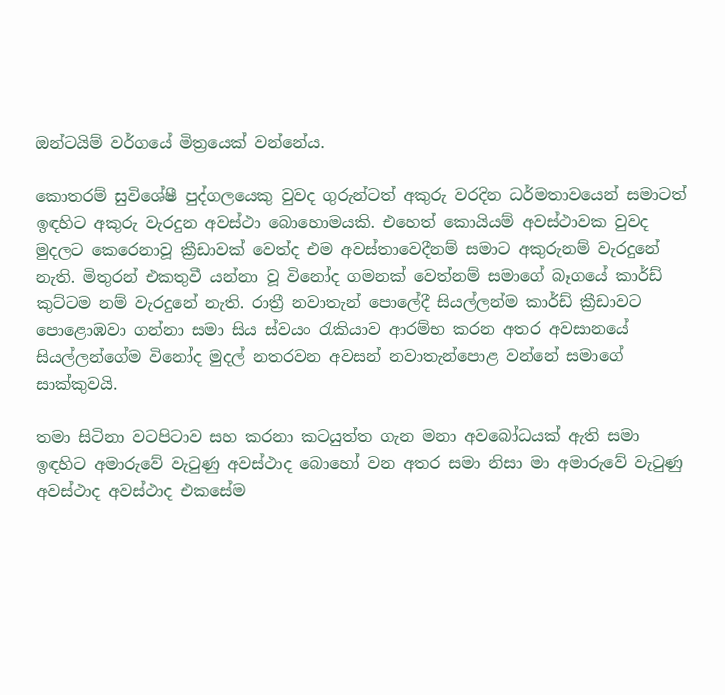ඔන්ටයිම් වර්ගයේ මිත්‍රයෙක් වන්නේය.

කොතරම් සුවිශේෂී පුද්ගලයෙකු වුවද ගුරුන්ටත් අකුරු වරදින ධර්මතාවයෙන් සමාටත් ඉඳහිට අකුරු වැරදුන අවස්ථා බොහොමයකි. එහෙත් කොයියම් අවස්ථාවක වුවද මුදලට කෙරෙනාවූ ක්‍රීඩාවක් වෙත්ද එම අවස්තාවෙදීනම් සමාට අකුරුනම් වැරදුනේ නැති. මිතුරන් එකතුවී යන්නා වූ විනෝද ගමනක් වෙත්නම් සමාගේ බෑගයේ කාර්ඩ් කුට්ටම නම් වැරදුනේ නැති. රාත්‍රී නවාතැන් පොලේදී සියල්ලන්ම කාර්ඩ් ක්‍රීඩාවට පොළොඹවා ගන්නා සමා සිය ස්වයං රැකියාව ආරම්භ කරන අතර අවසානයේ සියල්ලන්ගේම විනෝද මුදල් නතරවන අවසන් නවාතැන්පොළ වන්නේ සමාගේ සාක්කුවයි.

තමා සිටිනා වටපිටාව සහ කරනා කටයුත්ත ගැන මනා අවබෝධයක් ඇති සමා ඉඳහිට අමාරුවේ වැටුණු අවස්ථාද බොහෝ වන අතර සමා නිසා මා අමාරුවේ වැටුණු අවස්ථාද අවස්ථාද එකසේම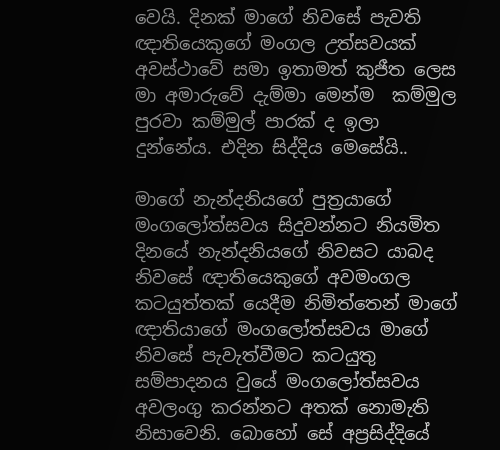වෙයි. දිනක් මාගේ නිවසේ පැවති ඥාතියෙකුගේ මංගල උත්සවයක් අවස්ථාවේ සමා ඉතාමත් කුජීත ලෙස මා අමාරුවේ දැම්මා මෙන්ම  කම්මුල පුරවා කම්මුල් පාරක් ද ඉලා දුන්නේය. එදින සිද්දිය මෙසේයි..

මාගේ නැන්දනියගේ පුත්‍රයාගේ මංගලෝත්සවය සිදුවන්නට නියමිත දිනයේ නැන්දනියගේ නිවසට යාබද නිවසේ ඥාතියෙකුගේ අවමංගල කටයුත්තක් යෙදීම නිමිත්තෙන් මාගේ ඥාතියාගේ මංගලෝත්සවය මාගේ නිවසේ පැවැත්වීමට කටයුතු සම්පාදනය වුයේ මංගලෝත්සවය අවලංගු කරන්නට අතක් නොමැති නිසාවෙනි. බොහෝ සේ අප්‍රසිද්දියේ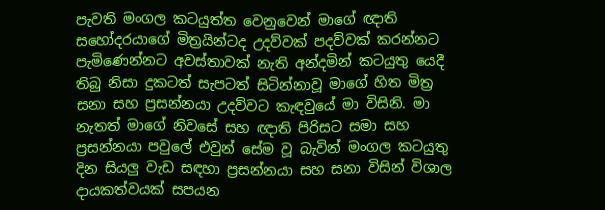පැවති මංගල කටයුත්ත වෙනුවෙන් මාගේ ඥාති සහෝදරයාගේ මිත්‍රයින්ටද උදව්වක් පදව්වක් කරන්නට පැමිණෙන්නට අවස්තාවක් නැති අන්දමින් කටයුතු යෙදී තිබු නිසා දුකටත් සැපටත් සිටින්නාවූ මාගේ හිත මිත්‍ර සනා සහ ප්‍රසන්නයා උදව්වට කැඳවුයේ මා විසිනි. මා නැතත් මාගේ නිවසේ සහ ඥාති පිරිසට සමා සහ ප්‍රසන්නයා පවුලේ එවුන් සේම වූ බැවින් මංගල කටයුතු දින සියලු වැඩ සඳහා ප්‍රසන්නයා සහ සනා විසින් විශාල දායකත්වයක් සපයන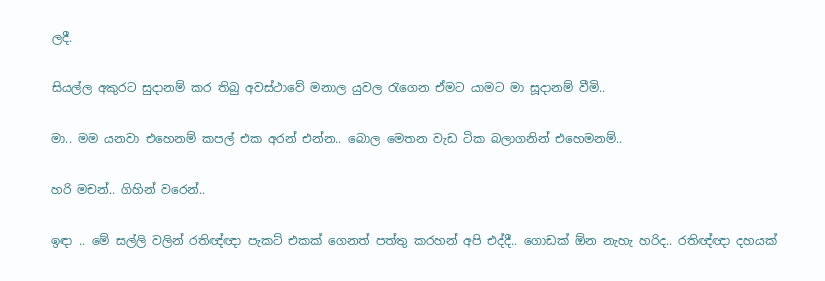ලදී.

සියල්ල අකුරට සුදානම් කර තිබු අවස්ථාවේ මනාල යුවල රැගෙන ඒමට යාමට මා සූදානම් වීමි..

මා.. මම යනවා එහෙනම් කපල් එක අරන් එන්න.. බොල මෙතන වැඩ ටික බලාගනින් එහෙමනම්..

හරි මචන්.. ගිහින් වරෙන්..

ඉඳා .. මේ සල්ලි වලින් රතිඥ්ඥා පැකට් එකක් ගෙනත් පත්තු කරහන් අපි එද්දී.. ගොඩක් ඕන නැහැ හරිද.. රතිඥ්ඥා දහයක්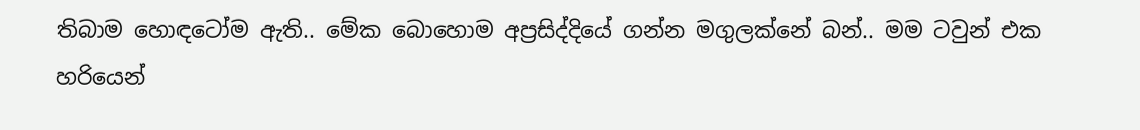තිබාම හොඳටෝම ඇති.. මේක බොහොම අප්‍රසිද්දියේ ගන්න මගුලක්නේ බන්.. මම ටවුන් එක හරියෙන්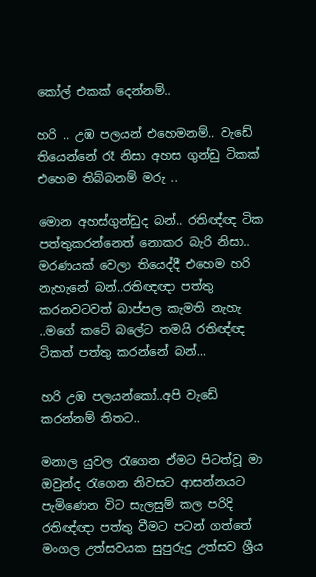කෝල් එකක් දෙන්නම්..

හරි .. උඹ පලයන් එහෙමනම්.. වැඩේ තියෙන්නේ රෑ නිසා අහස ගුන්ඩු ටිකක් එහෙම තිබ්බනම් මරු ..

මොන අහස්ගුන්ඩුද බන්.. රතිඥ්ඥ ටික පත්තුකරන්නෙත් නොකර බැරි නිසා.. මරණයක් වෙලා තියෙද්දී එහෙම හරි නැහැනේ බන්..රතිඥඥා පත්තු කරනවටවත් බාප්පල කැමති නැහැ ..මගේ කටේ බලේට තමයි රතිඥ්ඥ ටිකත් පත්තු කරන්නේ බන්...

හරි උඹ පලයන්කෝ..අපි වැඩේ කරන්නම් තිතට..

මනාල යුවල රැගෙන ඒමට පිටත්වූ මා ඔවුන්ද රැගෙන නිවසට ආසන්නයට පැමිණෙන විට සැලසුම් කල පරිදි රතිඥ්ඥා පත්තු වීමට පටන් ගත්තේ මංගල උත්සවයක සුපුරුදු උත්සව ශ්‍රීය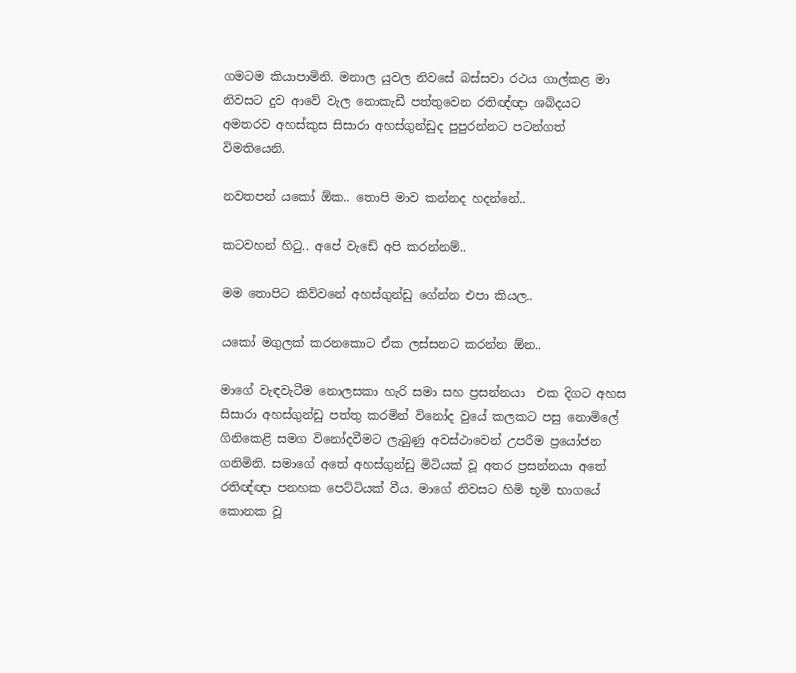ගමටම කියාපාමිනි. මනාල යුවල නිවසේ බස්සවා රථය ගාල්කළ මා නිවසට දුව ආවේ වැල නොකැඩී පත්තුවෙන රතිඥ්ඥා ශබ්දයට අමතරව අහස්කුස සිසාරා අහස්ගුන්ඩුද පුපුරන්නට පටන්ගත් විමතියෙනි.

නවතපන් යකෝ ඕක.. තොපි මාව කන්නද හදන්නේ..

කටවහන් හිටු.. අපේ වැඩේ අපි කරන්නම්..

මම තොපිට කිව්වනේ අහස්ගුන්ඩු ගේන්න එපා කියල..

යකෝ මගුලක් කරනකොට ඒක ලස්සනට කරන්න ඕන..

මාගේ වැඳවැටීම නොලසකා හැරි සමා සහ ප්‍රසන්නයා  එක දිගට අහස සිසාරා අහස්ගුන්ඩු පත්තු කරමින් විනෝද වුයේ කලකට පසු නොමිලේ ගිනිකෙළි සමග විනෝදවීමට ලැබුණු අවස්ථාවෙන් උපරීම ප්‍රයෝජන ගනිමිනි. සමාගේ අතේ අහස්ගුන්ඩු මිටියක් වූ අතර ප්‍රසන්නයා අතේ රතිඥ්ඥා පනහක පෙට්ටියක් වීය. මාගේ නිවසට හිමි භූමි භාගයේ කොනක වූ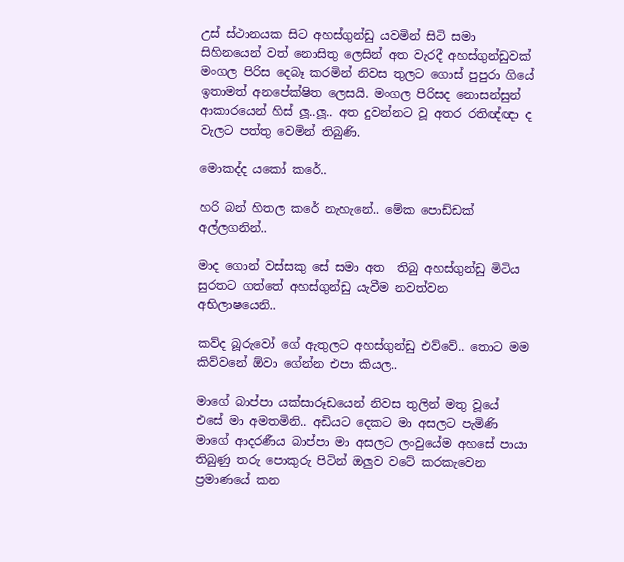උස් ස්ථානයක සිට අහස්ගුන්ඩු යවමින් සිටි සමා සිහිනයෙන් වත් නොසිතු ලෙසින් අත වැරදී අහස්ගුන්ඩුවක් මංගල පිරිස දෙබෑ කරමින් නිවස තුලට ගොස් පුපුරා ගියේ ඉතාමත් අනපේක්ෂිත ලෙසයි. මංගල පිරිසද නොසන්සුන් ආකාරයෙන් හිස් ලූ..ලූ.. අත දුවන්නට වූ අතර රතිඥ්ඥා ද වැලට පත්තු වෙමින් තිබුණි.

මොකද්ද යකෝ කරේ..

හරි බන් හිතල කරේ නැහැනේ.. මේක පොඩ්ඩක් අල්ලගනින්..

මාද ගොන් වස්සකු සේ සමා අත  තිබු අහස්ගුන්ඩු මිටිය සුරතට ගත්තේ අහස්ගුන්ඩු යැවීම නවත්වන අභිලාෂයෙනි..

කව්ද බූරුවෝ ගේ ඇතුලට අහස්ගුන්ඩු එව්වේ.. තොට මම කිව්වනේ ඕවා ගේන්න එපා කියල..

මාගේ බාප්පා යක්සාරූඩයෙන් නිවස තුලින් මතු වූයේ එසේ මා අමතමිනි.. අඩියට දෙකට මා අසලට පැමිණි මාගේ ආදරණීය බාප්පා මා අසලට ලංවුයේම අහසේ පායා තිබුණු තරු පොකුරු පිටින් ඔලුව වටේ කරකැවෙන ප්‍රමාණයේ කන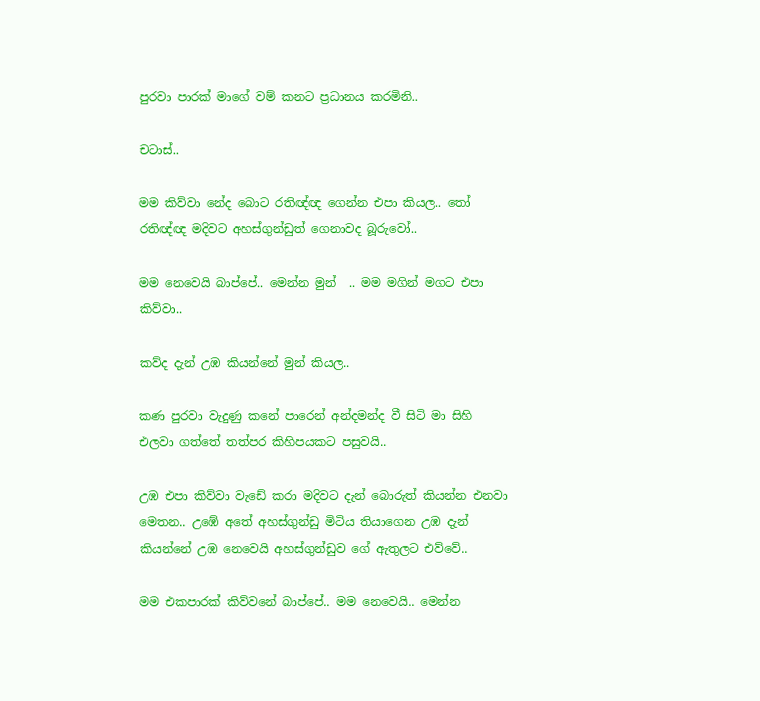පුරවා පාරක් මාගේ වම් කනට ප්‍රධානය කරමිනි..

චටාස්..

මම කිව්වා නේද බොට රතිඥ්ඥ ගෙන්න එපා කියල.. තෝ රතිඥ්ඥ මදිවට අහස්ගුන්ඩුත් ගෙනාවද බූරුවෝ..

මම නෙවෙයි බාප්පේ.. මෙන්න මුන්  .. මම මගින් මගට එපා කිව්වා..

කව්ද දැන් උඹ කියන්නේ මුන් කියල..

කණ පුරවා වැදුණු කනේ පාරෙන් අන්දමන්ද වී සිටි මා සිහි එලවා ගත්තේ තත්පර කිහිපයකට පසුවයි..

උඹ එපා කිව්වා වැඩේ කරා මදිවට දැන් බොරුත් කියන්න එනවා මෙතන.. උඹේ අතේ අහස්ගුන්ඩු මිටිය තියාගෙන උඹ දැන් කියන්නේ උඹ නෙවෙයි අහස්ගුන්ඩුව ගේ ඇතුලට එව්වේ..

මම එකපාරක් කිව්වනේ බාප්පේ.. මම නෙවෙයි.. මෙන්න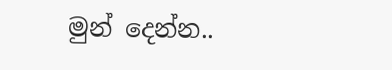මුන් දෙන්න..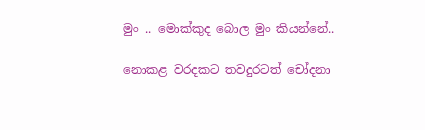මුං .. මොක්කුද බොල මුං කියන්නේ..

නොකළ වරදකට තවදුරටත් චෝදනා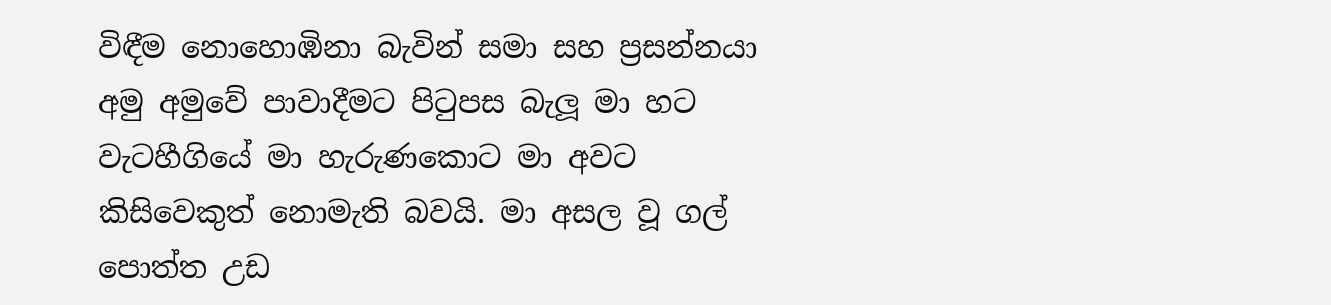විඳීම නොහොඹිනා බැවින් සමා සහ ප්‍රසන්නයා  අමු අමුවේ පාවාදීමට පිටුපස බැලූ මා හට වැටහීගියේ මා හැරුණකොට මා අවට කිසිවෙකුත් නොමැති බවයි. මා අසල වූ ගල් පොත්ත උඩ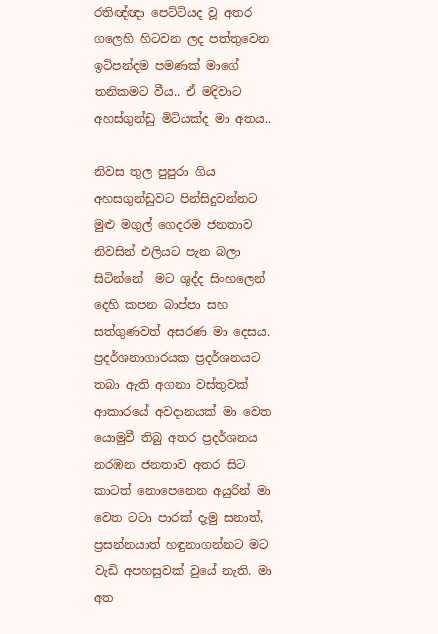රතිඥ්ඥා පෙට්ටියද වූ අතර ගලෙහි හිටවන ලද පත්තුවෙන ඉටිපන්දම පමණක් මාගේ තනිකමට වීය.. ඒ මදිවාට අහස්ගුන්ඩු මිටියක්ද මා අතය..

නිවස තුල පුපුරා ගිය අහසගුන්ඩුවට පින්සිදුවන්නට මුළු මගුල් ගෙදරම ජනතාව නිවසින් එලියට පැන බලා සිටින්නේ  මට ශුද්ද සිංහලෙන් දෙහි කපන බාප්පා සහ සත්ගුණවත් අසරණ මා දෙසය. ප්‍රදර්ශනාගාරයක ප්‍රදර්ශනයට තබා ඇති අගනා වස්තුවක් ආකාරයේ අවදානයක් මා වෙත යොමුවී තිබු අතර ප්‍රදර්ශනය නරඹන ජනතාව අතර සිට කාටත් නොපෙනෙන අයුරින් මා වෙත ටටා පාරක් දැමු සනාත්, ප්‍රසන්නයාත් හඳුනාගන්නට මට වැඩි අපහසුවක් වුයේ නැති. මා අත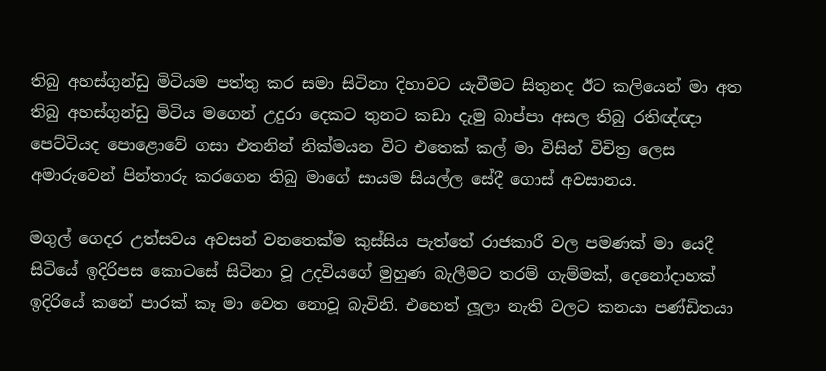තිබු අහස්ගුන්ඩු මිටියම පත්තු කර සමා සිටිනා දිහාවට යැවීමට සිතුනද ඊට කලියෙන් මා අත තිබු අහස්ගුන්ඩු මිටිය මගෙන් උදුරා දෙකට තුනට කඩා දැමු බාප්පා අසල තිබු රතිඥ්ඥා පෙට්ටියද පොළොවේ ගසා එතනින් නික්මයන විට එතෙක් කල් මා විසින් විචිත්‍ර ලෙස අමාරුවෙන් පින්තාරු කරගෙන තිබු මාගේ සායම සියල්ල සේදී ගොස් අවසානය.

මගුල් ගෙදර උත්සවය අවසන් වනතෙක්ම කුස්සිය පැත්තේ රාජකාරී වල පමණක් මා යෙදී සිටියේ ඉදිරිපස කොටසේ සිටිනා වූ උදවියගේ මුහුණ බැලීමට තරම් ගැම්මක්, දෙනෝදාහක් ඉදිරියේ කනේ පාරක් කෑ මා වෙත නොවූ බැවිනි. එහෙත් ලූලා නැති වලට කනයා පණ්ඩිතයා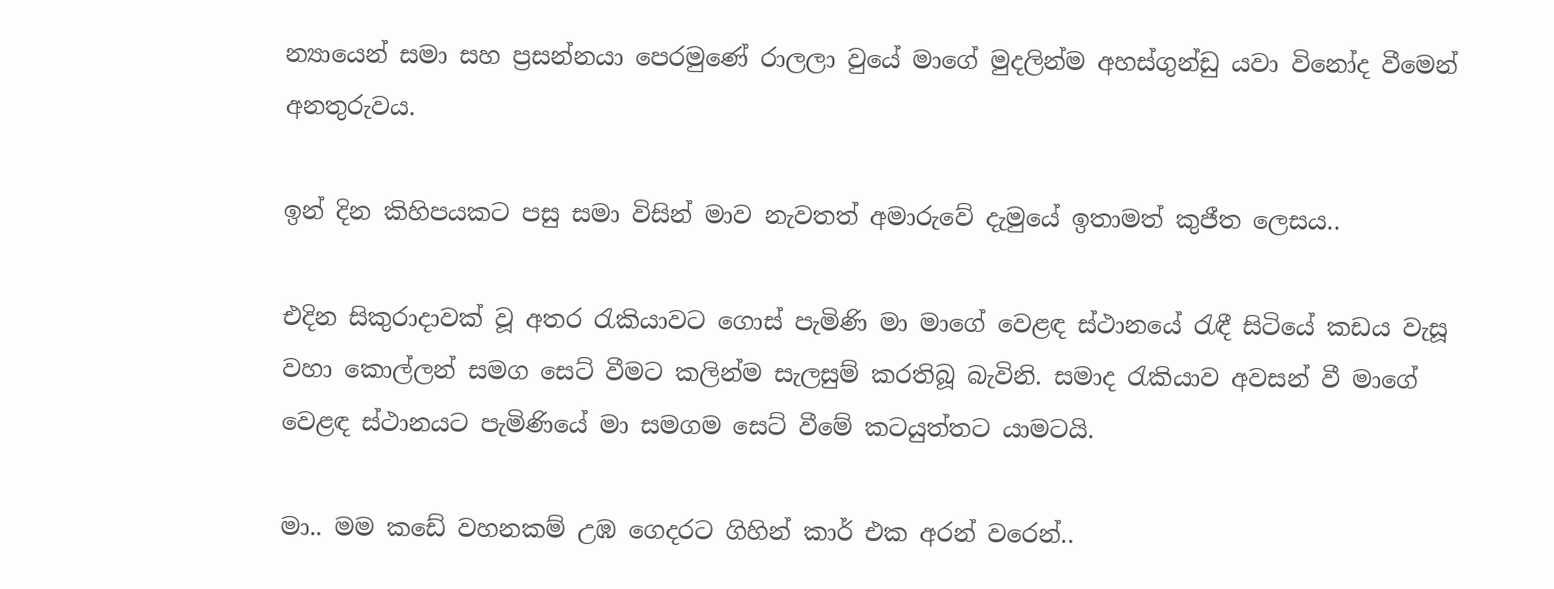න්‍යායෙන් සමා සහ ප්‍රසන්නයා පෙරමුණේ රාලලා වුයේ මාගේ මුදලින්ම අහස්ගුන්ඩු යවා විනෝද වීමෙන් අනතුරුවය.

ඉන් දින කිහිපයකට පසු සමා විසින් මාව නැවතත් අමාරුවේ දැමුයේ ඉතාමත් කුජීත ලෙසය..

එදින සිකුරාදාවක් වූ අතර රැකියාවට ගොස් පැමිණි මා මාගේ වෙළඳ ස්ථානයේ රැඳී සිටියේ කඩය වැසූ වහා කොල්ලන් සමග සෙට් වීමට කලින්ම සැලසුම් කරතිබූ බැවිනි. සමාද රැකියාව අවසන් වී මාගේ වෙළඳ ස්ථානයට පැමිණියේ මා සමගම සෙට් වීමේ කටයුත්තට යාමටයි.

මා.. මම කඩේ වහනකම් උඹ ගෙදරට ගිහින් කාර් එක අරන් වරෙන්..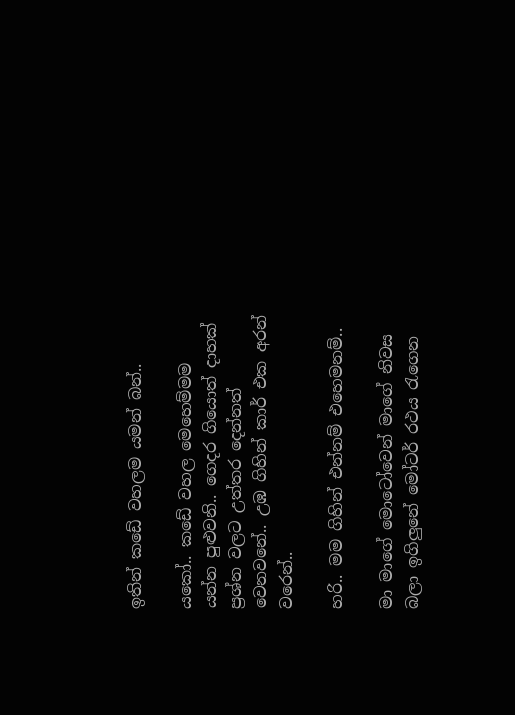ඉතින් කඩේ වහලම යමන් බන්..

යකෝ.. කඩේ වහල මෙහෙම්මම යන්න පුළුවනි.. ගෙදර ගියොත් දාහක් ප්‍රශ්න වලට උත්තර දෙන්නත් වෙනවනේ.. උඹ ගිහින් කාර් එක අරන් වරෙන්..

හරි.. මම ගිහින් එන්නම් එහෙමනම්..

මා මාගේ මොටෝවෙන් මාගේ නිවස බලා ඉගිලුනේ මෝටර් රථය රැගෙන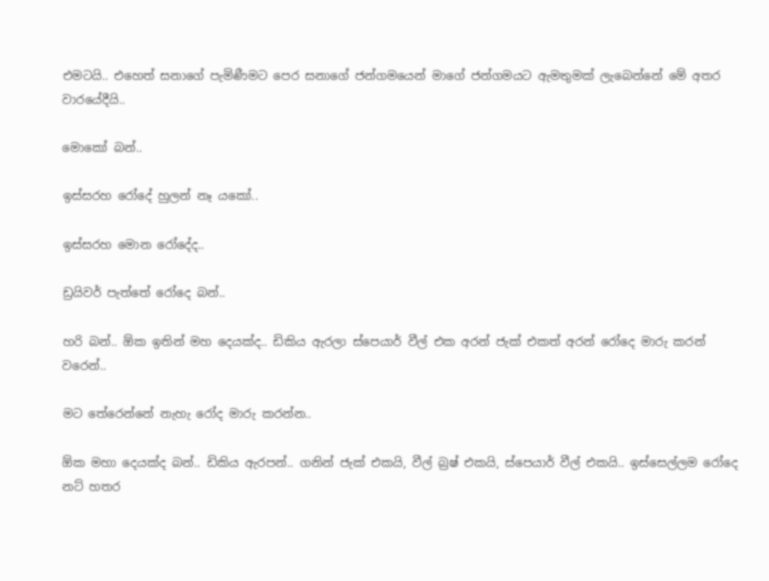එමටයි.. එහෙත් සනාගේ පැමිණීමට පෙර සනාගේ ජන්ගමයෙන් මාගේ ජන්ගමයට ඇමතුමක් ලැබෙන්නේ මේ අතර වාරයේදීයි..

මොකෝ බන්..

ඉස්සරහ රෝදේ හුලන් නෑ යකෝ..

ඉස්සරහ මොන රෝදේද..

ඩ්‍රයිවර් පැත්තේ රෝදෙ බන්..

හරි බන්.. ඕක ඉතින් මහ දෙයක්ද.. ඩිකිය ඇරලා ස්පෙයාර් වීල් එක අරන් ජැක් එකත් අරන් රෝදෙ මාරු කරන්  වරෙන්..

මට තේරෙන්නේ නැහැ රෝද මාරු කරන්න..

ඕක මහා දෙයක්ද බන්.. ඩිකිය ඇරපන්.. ගනින් ජැක් එකයි, වීල් බ්‍රෂ් එකයි, ස්පෙයාර් වීල් එකයි.. ඉස්සෙල්ලම රෝදෙ නට් හතර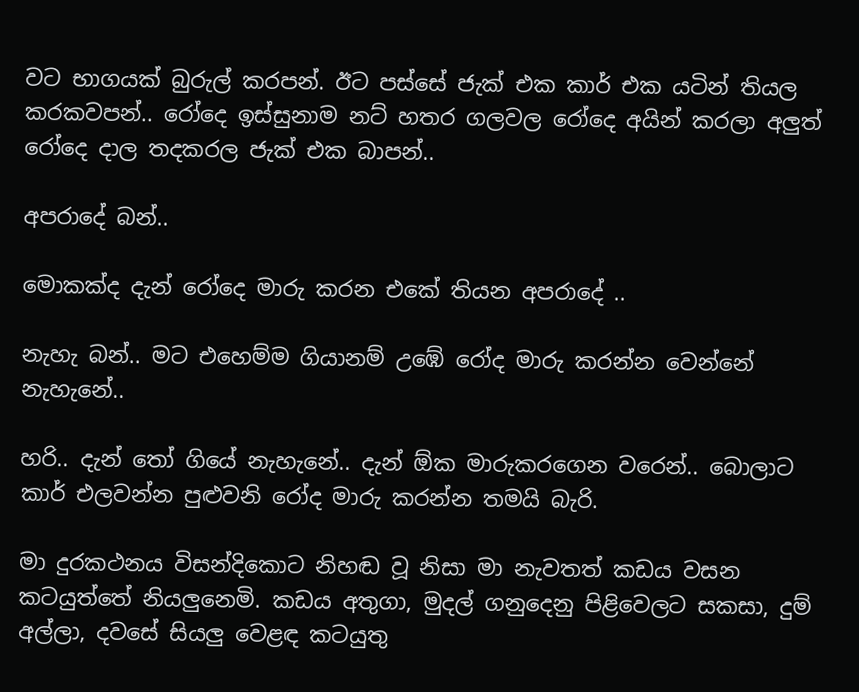වට භාගයක් බුරුල් කරපන්. ඊට පස්සේ ජැක් එක කාර් එක යටින් තියල කරකවපන්.. රෝදෙ ඉස්සුනාම නට් හතර ගලවල රෝදෙ අයින් කරලා අලුත් රෝදෙ දාල තදකරල ජැක් එක බාපන්..

අපරාදේ බන්..

මොකක්ද දැන් රෝදෙ මාරු කරන එකේ තියන අපරාදේ ..

නැහැ බන්.. මට එහෙම්ම ගියානම් උඹේ රෝද මාරු කරන්න වෙන්නේ නැහැනේ..

හරි.. දැන් තෝ ගියේ නැහැනේ.. දැන් ඕක මාරුකරගෙන වරෙන්.. බොලාට කාර් එලවන්න පුළුවනි රෝද මාරු කරන්න තමයි බැරි.

මා දුරකථනය විසන්දිකොට නිහඬ වූ නිසා මා නැවතත් කඩය වසන කටයුත්තේ නියලුනෙමි. කඩය අතුගා, මුදල් ගනුදෙනු පිළිවෙලට සකසා, දුම් අල්ලා, දවසේ සියලු වෙළඳ කටයුතු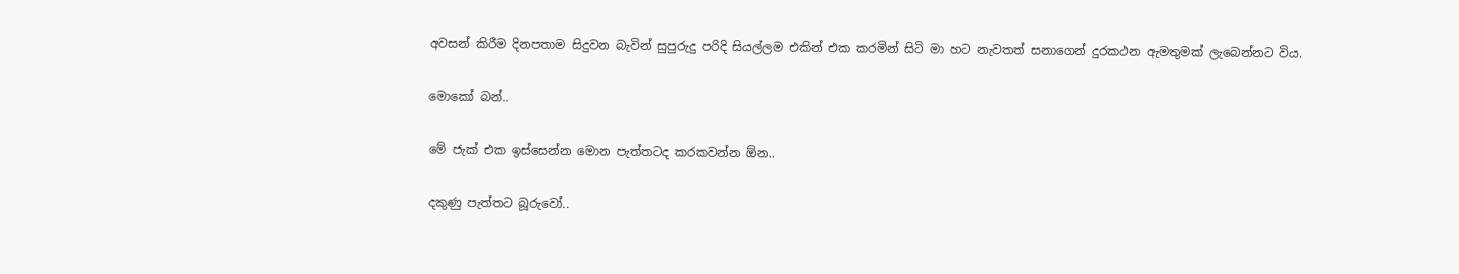අවසන් කිරීම දිනපතාම සිදුවන බැවින් සුපුරුදු පරිදි සියල්ලම එකින් එක කරමින් සිටි මා හට නැවතත් සනාගෙන් දුරකථන ඇමතුමක් ලැබෙන්නට විය.

මොකෝ බන්..

මේ ජැක් එක ඉස්සෙන්න මොන පැත්තටද කරකවන්න ඕන..

දකුණු පැත්තට බූරුවෝ..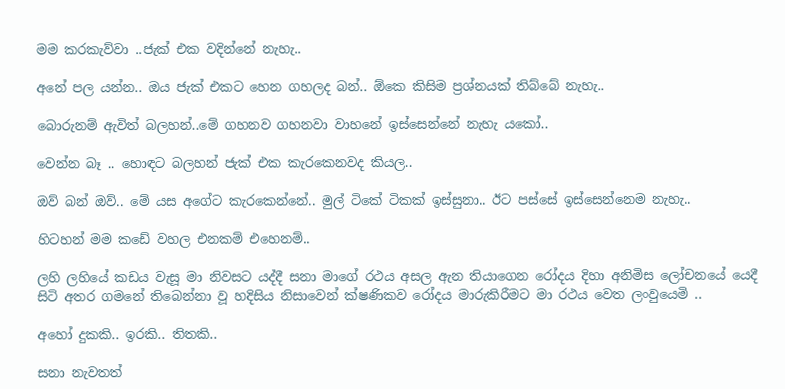මම කරකැව්වා ..ජැක් එක වදින්නේ නැහැ..

අනේ පල යන්න.. ඔය ජැක් එකට හෙන ගහලද බන්.. ඕකෙ කිසිම ප්‍රශ්නයක් තිබ්බේ නැහැ..

බොරුනම් ඇවිත් බලහන්..මේ ගහනව ගහනවා වාහනේ ඉස්සෙන්නේ නැහැ යකෝ..

වෙන්න බෑ .. හොඳට බලහන් ජැක් එක කැරකෙනවද කියල..

ඔව් බන් ඔව්.. මේ යස අගේට කැරකෙන්නේ.. මුල් ටිකේ ටිකක් ඉස්සුනා.. ඊට පස්සේ ඉස්සෙන්නෙම නැහැ..

හිටහන් මම කඩේ වහල එනකම් එහෙනම්..

ලහි ලහියේ කඩය වැසූ මා නිවසට යද්දී සනා මාගේ රථය අසල ඇන තියාගෙන රෝදය දිහා අනිමිස ලෝචනයේ යෙදී සිටි අතර ගමනේ තිබෙන්නා වූ හදිසිය නිසාවෙන් ක්ෂණිකව රෝදය මාරුකිරීමට මා රථය වෙත ලංවුයෙමි ..

අහෝ දුකකි.. ඉරකි.. තිතකි..

සනා නැවතත්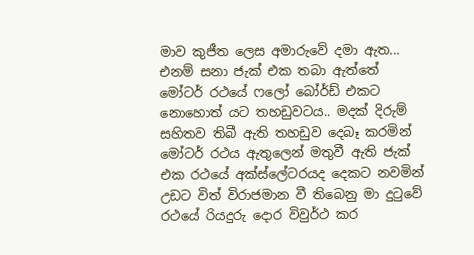මාව කුජීත ලෙස අමාරුවේ දමා ඇත... එනම් සනා ජැක් එක තබා ඇත්තේ මෝටර් රථයේ ෆලෝ බෝර්ඩ් එකට නොහොත් යට තහඩුවටය.. මදක් දිරුම් සහිතව තිබී ඇති තහඩුව දෙබෑ කරමින් මෝටර් රථය ඇතුලෙන් මතුවී ඇති ජැක් එක රථයේ අක්ස්ලේටරයද දෙකට නවමින් උඩට විත් විරාජමාන වී තිබෙනු මා දුටුවේ රථයේ රියදුරු දොර විවුර්ථ කර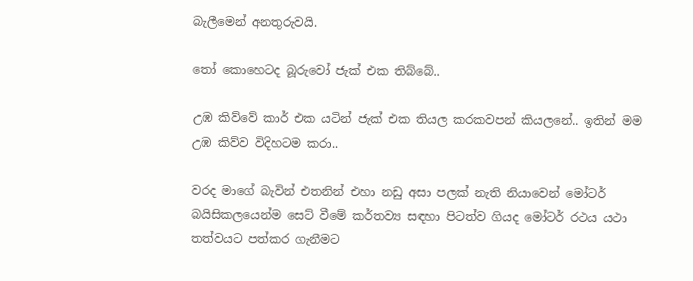බැලීමෙන් අනතුරුවයි.

තෝ කොහෙටද බූරුවෝ ජැක් එක තිබ්බේ..

උඹ කිව්වේ කාර් එක යටින් ජැක් එක තියල කරකවපන් කියලනේ.. ඉතින් මම උඹ කිව්ව විදිහටම කරා..

වරද මාගේ බැවින් එතනින් එහා නඩු අසා පලක් නැති නියාවෙන් මෝටර් බයිසිකලයෙන්ම සෙට් වීමේ කර්තව්‍ය සඳහා පිටත්ව ගියද මෝටර් රථය යථා තත්වයට පත්කර ගැනීමට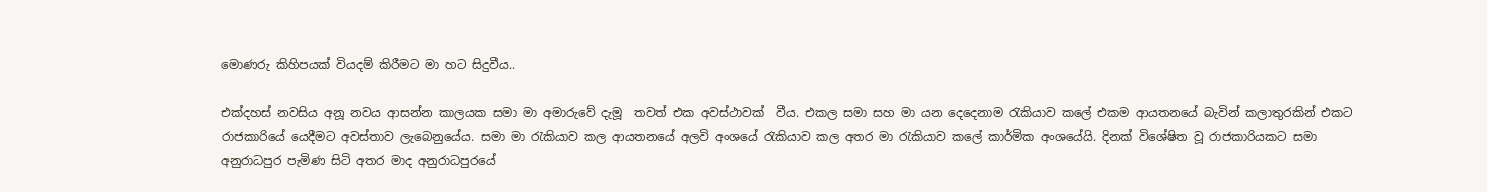මොණරු කිහිපයක් වියදම් කිරීමට මා හට සිදුවීය..

එක්දහස් නවසිය අනූ නවය ආසන්න කාලයක සමා මා අමාරුවේ දැමූ  තවත් එක අවස්ථාවක්  වීය. එකල සමා සහ මා යන දෙදෙනාම රැකියාව කලේ එකම ආයතනයේ බැවින් කලාතුරකින් එකට රාජකාරියේ යෙදීමට අවස්තාව ලැබෙනුයේය. සමා මා රැකියාව කල ආයතනයේ අලවි අංශයේ රැකියාව කල අතර මා රැකියාව කලේ කාර්මික අංශයේයි. දිනක් විශේෂිත වූ රාජකාරියකට සමා අනුරාධපුර පැමිණ සිටි අතර මාද අනුරාධපුරයේ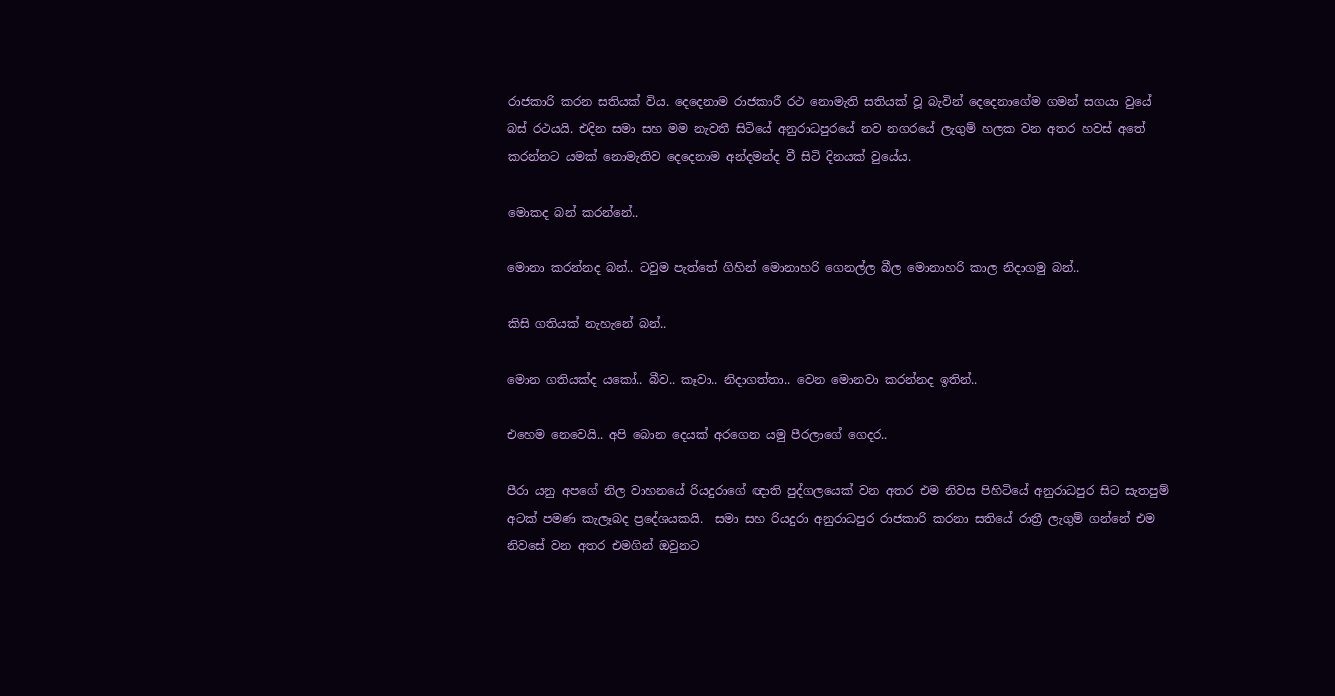රාජකාරි කරන සතියක් විය. දෙදෙනාම රාජකාරී රථ නොමැති සතියක් වූ බැවින් දෙදෙනාගේම ගමන් සගයා වුයේ බස් රථයයි. එදින සමා සහ මම නැවතී සිටියේ අනුරාධපුරයේ නව නගරයේ ලැගුම් හලක වන අතර හවස් අතේ කරන්නට යමක් නොමැතිව දෙදෙනාම අන්දමන්ද වී සිටි දිනයක් වුයේය.

මොකද බන් කරන්නේ..

මොනා කරන්නද බන්.. ටවුම පැත්තේ ගිහින් මොනාහරි ගෙනල්ල බීල මොනාහරි කාල නිදාගමු බන්..

කිසි ගතියක් නැහැනේ බන්..

මොන ගතියක්ද යකෝ.. බීව.. කෑවා.. නිදාගත්තා.. වෙන මොනවා කරන්නද ඉතින්..

එහෙම නෙවෙයි.. අපි බොන දෙයක් අරගෙන යමු පීරලාගේ ගෙදර..

පීරා යනු අපගේ නිල වාහනයේ රියදුරාගේ ඥාති පුද්ගලයෙක් වන අතර එම නිවස පිහිටියේ අනුරාධපුර සිට සැතපුම් අටක් පමණ කැලෑබද ප්‍රදේශයකයි.  සමා සහ රියදුරා අනුරාධපුර රාජකාරි කරනා සතියේ රාත්‍රී ලැගුම් ගන්නේ එම නිවසේ වන අතර එමගින් ඔවුනට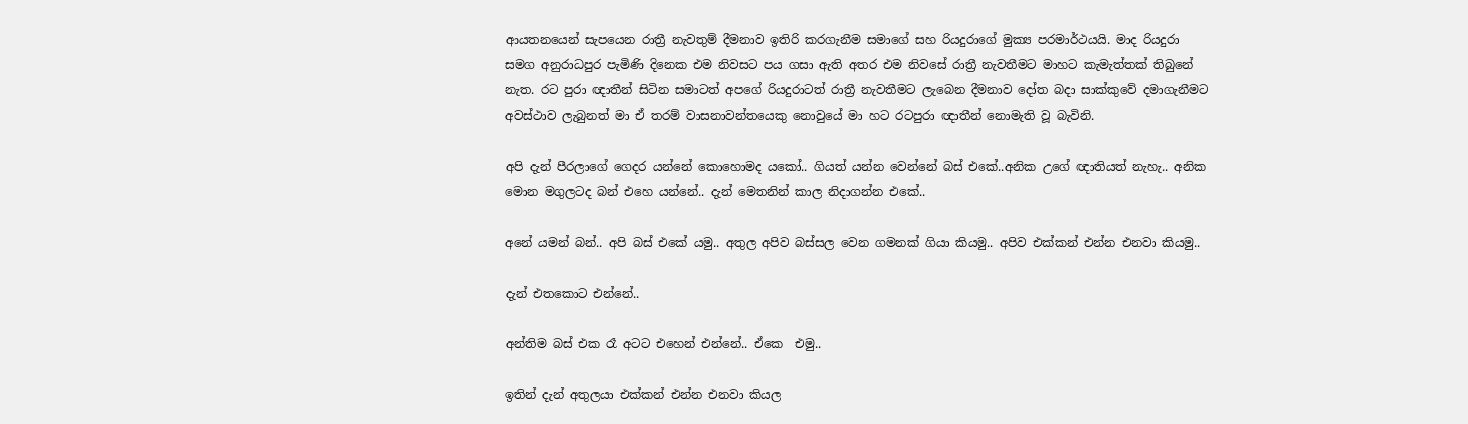ආයතනයෙන් සැපයෙන රාත්‍රී නැවතුම් දීමනාව ඉතිරි කරගැනීම සමාගේ සහ රියදුරාගේ මුක්‍ය පරමාර්ථයයි. මාද රියදුරා සමග අනුරාධපුර පැමිණි දිනෙක එම නිවසට පය ගසා ඇති අතර එම නිවසේ රාත්‍රී නැවතීමට මාහට කැමැත්තක් තිබුනේ නැත. රට පුරා ඥාතීන් සිටින සමාටත් අපගේ රියදුරාටත් රාත්‍රී නැවතීමට ලැබෙන දීමනාව දෝත බදා සාක්කුවේ දමාගැනීමට අවස්ථාව ලැබුනත් මා ඒ තරම් වාසනාවන්තයෙකු නොවුයේ මා හට රටපුරා ඥාතීන් නොමැති වූ බැවිනි.

අපි දැන් පීරලාගේ ගෙදර යන්නේ කොහොමද යකෝ.. ගියත් යන්න වෙන්නේ බස් එකේ..අනික උගේ ඥාතියත් නැහැ.. අනික මොන මගුලටද බන් එහෙ යන්නේ.. දැන් මෙතනින් කාල නිදාගන්න එකේ..

අනේ යමන් බන්.. අපි බස් එකේ යමු.. අතුල අපිව බස්සල වෙන ගමනක් ගියා කියමු.. අපිව එක්කන් එන්න එනවා කියමු..

දැන් එතකොට එන්නේ..

අන්තිම බස් එක රෑ අටට එහෙන් එන්නේ.. ඒකෙ  එමු..

ඉතින් දැන් අතුලයා එක්කන් එන්න එනවා කියල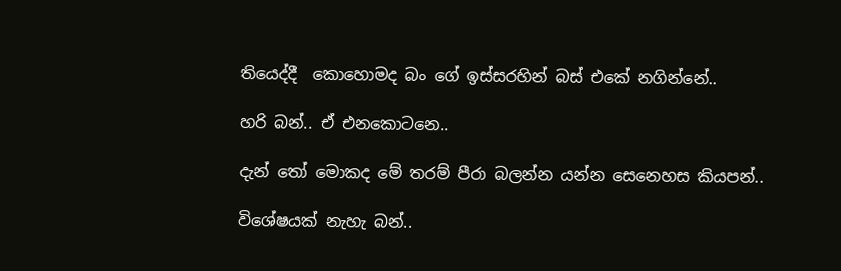තියෙද්දී  කොහොමද බං ගේ ඉස්සරහින් බස් එකේ නගින්නේ..

හරි බන්.. ඒ එනකොටනෙ..

දැන් තෝ මොකද මේ තරම් පීරා බලන්න යන්න සෙනෙහස කියපන්..

විශේෂයක් නැහැ බන්..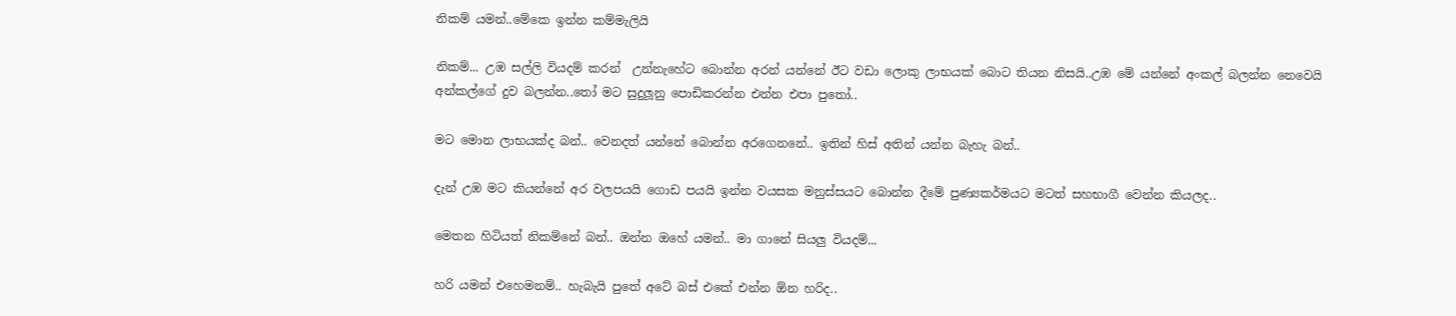නිකම් යමන්..මේකෙ ඉන්න කම්මැලියි

නිකම්... උඹ සල්ලි වියදම් කරන්  උන්නැහේට බොන්න අරන් යන්නේ ඊට වඩා ලොකු ලාභයක් බොට තියන නිසයි..උඹ මේ යන්නේ අංකල් බලන්න නෙවෙයි අන්කල්ගේ දුව බලන්න..තෝ මට සුදුලූනු පොඩිකරන්න එන්න එපා පුතෝ..

මට මොන ලාභයක්ද බන්.. වෙනදත් යන්නේ බොන්න අරගෙනනේ.. ඉතින් හිස් අතින් යන්න බැහැ බන්..

දැන් උඹ මට කියන්නේ අර වලපයයි ගොඩ පයයි ඉන්න වයසක මනුස්සයට බොන්න දීමේ පුණ්‍යකර්මයට මටත් සහභාගී වෙන්න කියලද..

මෙතන හිටියත් නිකම්නේ බන්.. ඔන්න ඔහේ යමන්.. මා ගානේ සියලු වියදම්...

හරි යමන් එහෙමනම්.. හැබැයි පුතේ අටේ බස් එකේ එන්න ඕන හරිද..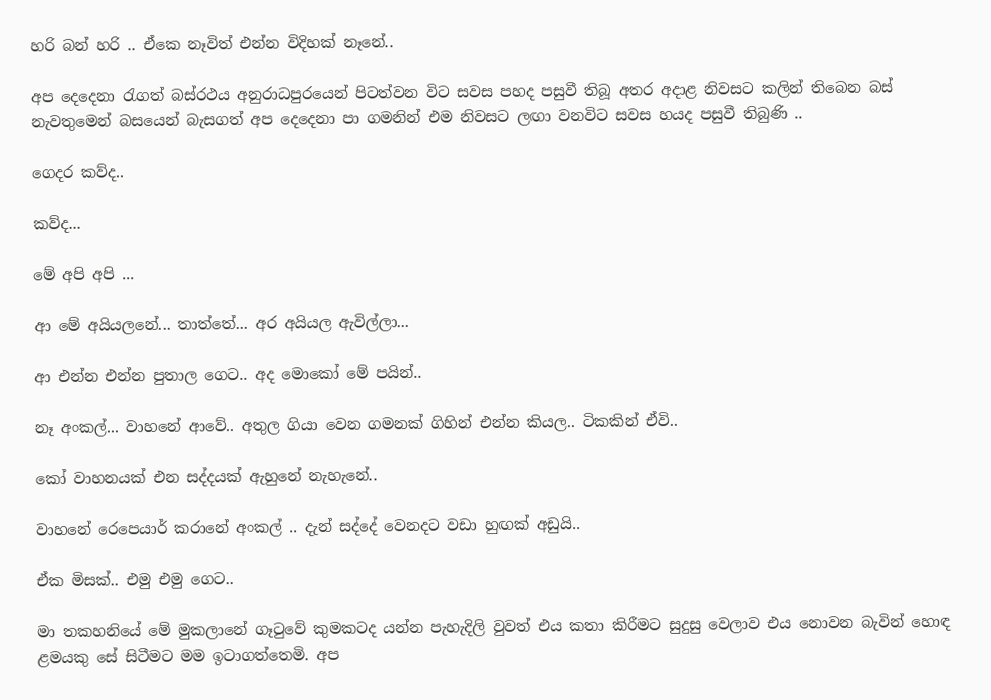හරි බන් හරි .. ඒකෙ නෑවිත් එන්න විදිහක් නෑනේ..

අප දෙදෙනා රැගත් බස්රථය අනුරාධපුරයෙන් පිටත්වන විට සවස පහද පසුවී තිබූ අතර අදාළ නිවසට කලින් තිබෙන බස් නැවතුමෙන් බසයෙන් බැසගත් අප දෙදෙනා පා ගමනින් එම නිවසට ලඟා වනවිට සවස හයද පසුවී තිබුණි ..

ගෙදර කව්ද..

කව්ද...

මේ අපි අපි ...

ආ මේ අයියලනේ... තාත්තේ... අර අයියල ඇවිල්ලා...

ආ එන්න එන්න පුතාල ගෙට.. අද මොකෝ මේ පයින්..

නෑ අංකල්... වාහනේ ආවේ.. අතුල ගියා වෙන ගමනක් ගිහින් එන්න කියල.. ටිකකින් ඒවි..

කෝ වාහනයක් එන සද්දයක් ඇහුනේ නැහැනේ..

වාහනේ රෙපෙයාර් කරානේ අංකල් .. දැන් සද්දේ වෙනදට වඩා හුඟක් අඩුයි..

ඒක මිසක්.. එමු එමු ගෙට..

මා තකහනියේ මේ මුකලානේ ගෑටුවේ කුමකටද යන්න පැහැදිලි වුවත් එය කතා කිරීමට සුදුසු වෙලාව එය නොවන බැවින් හොඳ ළමයකු සේ සිටීමට මම ඉටාගත්තෙමි. අප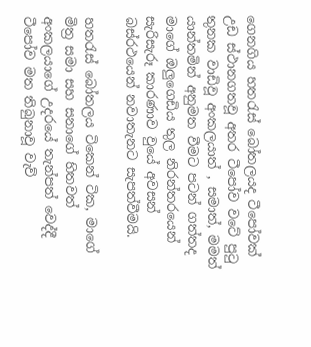ගෙනගිය හතරැස් බෝතලයද ටීපෝවක් උඩ ස්ථානගතවූ අතර ටීපෝව වටේ පුටු තුනක වාඩිවූ අංකලයාත් , සමාත්, මමත් යාන්තමින් අනුමත වීමට පටන් ගත්තද මාගේ ඔලුගෙඩිය තුල නිරන්තරයෙන් සැරිසැරූ කාරණාව වුයේ අවසන් බස්රථයෙන් නවාතැනට සැපත්වීමයි.

හතරැස් බෝතලය ටිකෙන් ටික, මාගේ මිත්‍ර සමා සහ සනාගේ හිතවත් අංකලයාගේ උදරයේ තැන්පත් වෙද්දී ටීපෝව මත තිබුනාවූ වැව්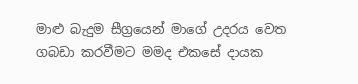මාළු බැදුම සීග්‍රයෙන් මාගේ උදරය වෙත ගබඩා කරවීමට මමද එකසේ දායක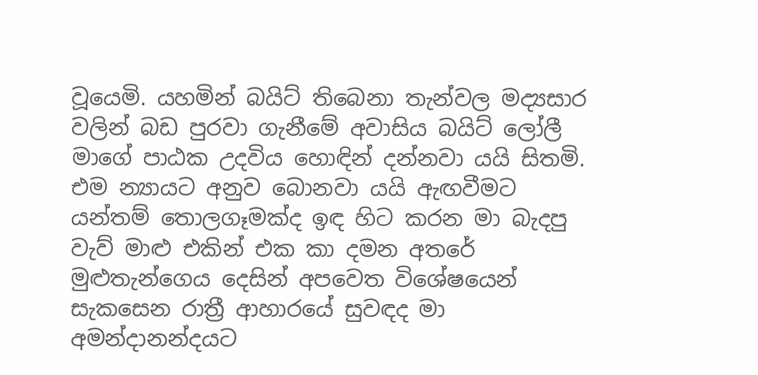වූයෙමි. යහමින් බයිට් තිබෙනා තැන්වල මද්‍යසාර වලින් බඩ පුරවා ගැනීමේ අවාසිය බයිට් ලෝලී මාගේ පාඨක උදවිය හොඳින් දන්නවා යයි සිතමි. එම න්‍යායට අනුව බොනවා යයි ඇඟවීමට යන්තම් තොලගෑමක්ද ඉඳ හිට කරන මා බැදපු වැව් මාළු එකින් එක කා දමන අතරේ මුළුතැන්ගෙය දෙසින් අපවෙත විශේෂයෙන් සැකසෙන රාත්‍රී ආහාරයේ සුවඳද මා අමන්දානන්දයට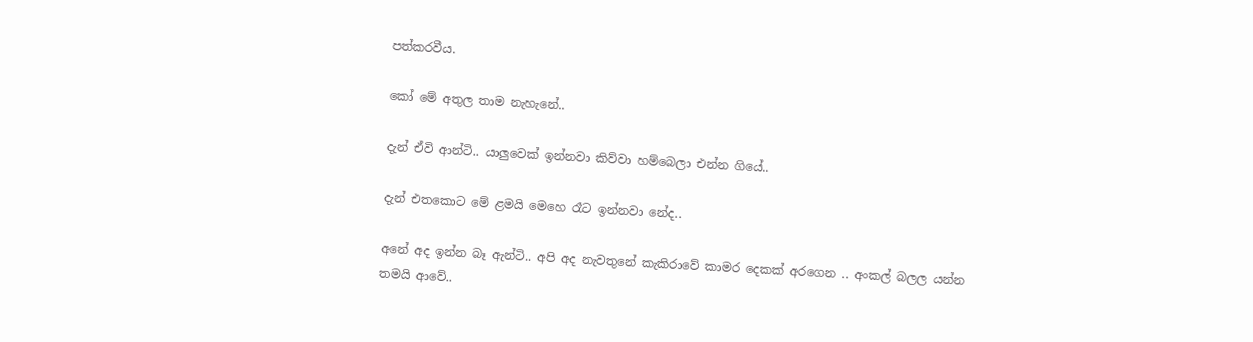පත්කරවීය.

කෝ මේ අතුල තාම නැහැනේ..

දැන් ඒවි ආන්ටි.. යාලුවෙක් ඉන්නවා කිව්වා හම්බෙලා එන්න ගියේ..

දැන් එතකොට මේ ළමයි මෙහෙ රෑට ඉන්නවා නේද..

අනේ අද ඉන්න බෑ ඇන්ටි.. අපි අද නැවතුනේ කැකිරාවේ කාමර දෙකක් අරගෙන .. අංකල් බලල යන්න තමයි ආවේ..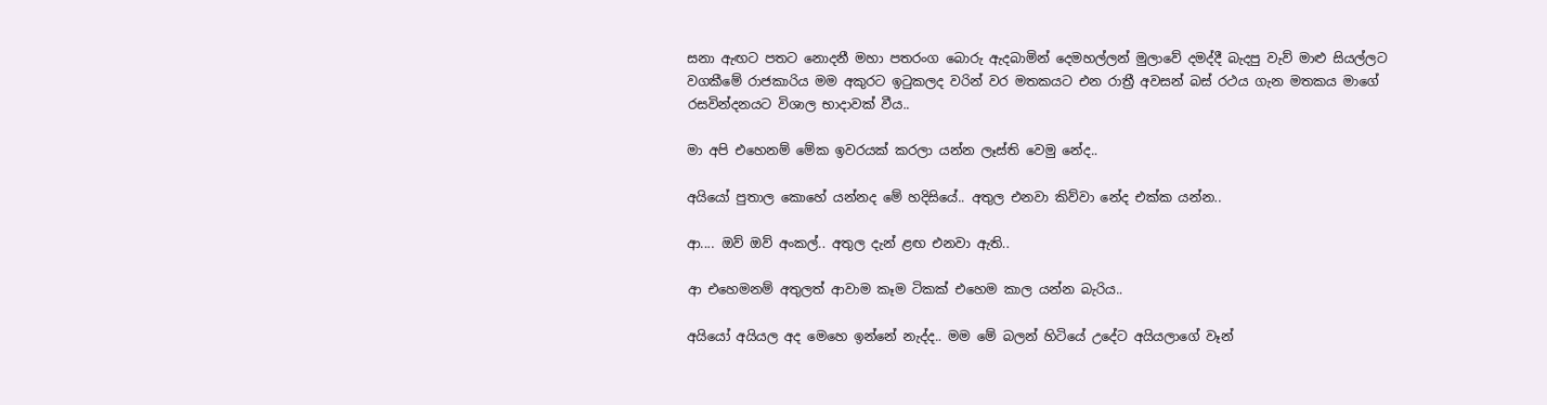සනා ඇඟට පතට නොදනී මහා පතරංග බොරු ඇදබාමින් දෙමහල්ලන් මුලාවේ දමද්දී බැදපු වැව් මාළු සියල්ලට වගකීමේ රාජකාරිය මම අකුරට ඉටුකලද වරින් වර මතකයට එන රාත්‍රී අවසන් බස් රථය ගැන මතකය මාගේ රසවින්දනයට විශාල භාදාවක් වීය..

මා අපි එහෙනම් මේක ඉවරයක් කරලා යන්න ලෑස්ති වෙමු නේද..

අයියෝ පුතාල කොහේ යන්නද මේ හදිසියේ.. අතුල එනවා කිව්වා නේද එක්ක යන්න..

ආ.... ඔව් ඔව් අංකල්.. අතුල දැන් ළඟ එනවා ඇති..

ආ එහෙමනම් අතුලත් ආවාම කෑම ටිකක් එහෙම කාල යන්න බැරිය..

අයියෝ අයියල අද මෙහෙ ඉන්නේ නැද්ද.. මම මේ බලන් හිටියේ උදේට අයියලාගේ වෑන්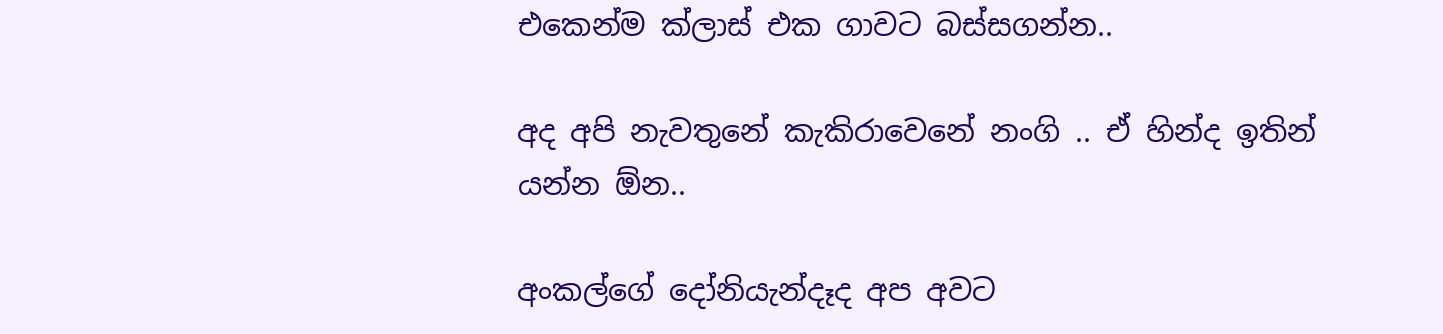එකෙන්ම ක්ලාස් එක ගාවට බස්සගන්න..

අද අපි නැවතුනේ කැකිරාවෙනේ නංගි .. ඒ හින්ද ඉතින් යන්න ඕන..

අංකල්ගේ දෝනියැන්දෑද අප අවට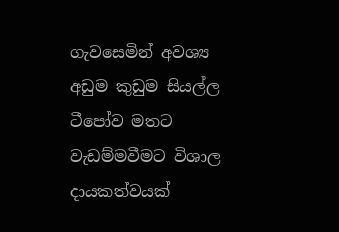ගැවසෙමින් අවශ්‍ය අඩුම කුඩුම සියල්ල ටීපෝව මතට වැඩම්මවීමට විශාල දායකත්වයක්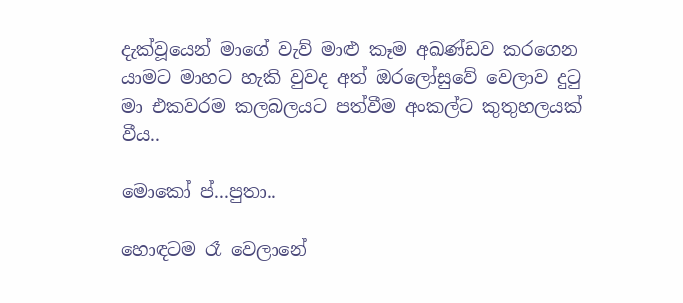දැක්වූයෙන් මාගේ වැව් මාළු කෑම අඛණ්ඩව කරගෙන යාමට මාහට හැකි වුවද අත් ඔරලෝසුවේ වෙලාව දුටු මා එකවරම කලබලයට පත්වීම අංකල්ට කුතුහලයක් වීය..

මොකෝ ප්...පුතා..

හොඳටම රෑ වෙලානේ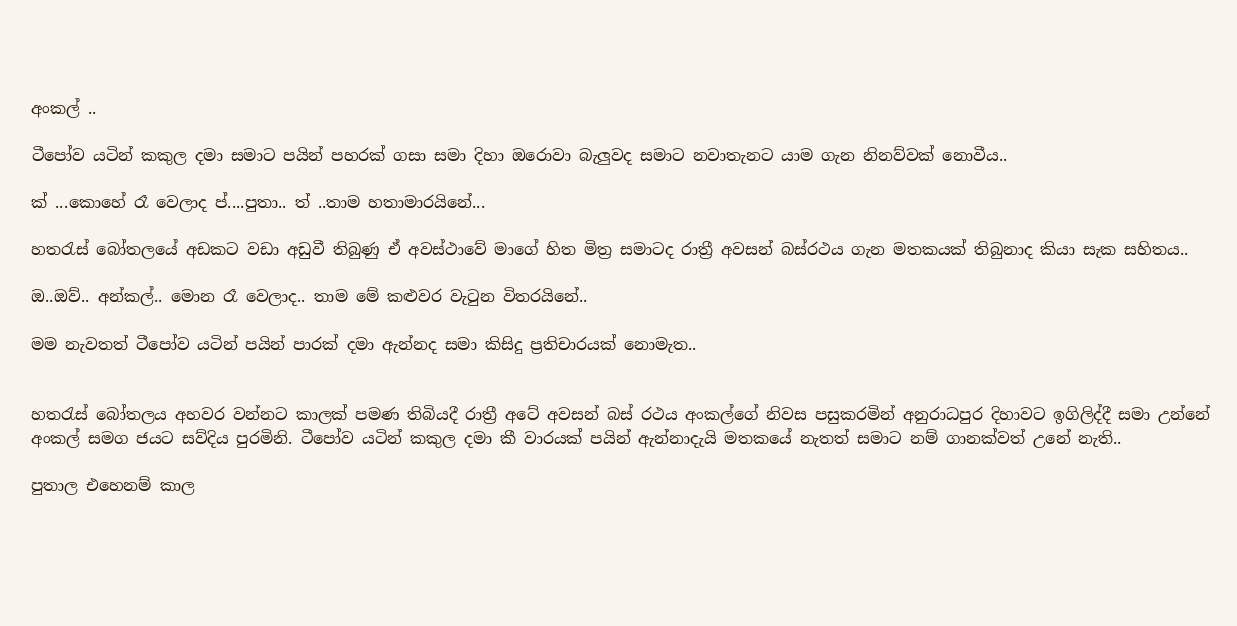අංකල් ..

ටීපෝව යටින් කකුල දමා සමාට පයින් පහරක් ගසා සමා දිහා ඔරොවා බැලුවද සමාට නවාතැනට යාම ගැන නිනව්වක් නොවීය..

ක් ...කොහේ රෑ වෙලාද ප්....පුතා.. ත් ..තාම හතාමාරයිනේ...

හතරැස් බෝතලයේ අඩකට වඩා අඩුවී තිබුණු ඒ අවස්ථාවේ මාගේ හිත මිත්‍ර සමාටද රාත්‍රී අවසන් බස්රථය ගැන මතකයක් තිබුනාද කියා සැක සහිතය..

ඔ..ඔව්.. අන්කල්.. මොන රෑ වෙලාද.. තාම මේ කළුවර වැටුන විතරයිනේ..

මම නැවතත් ටීපෝව යටින් පයින් පාරක් දමා ඇන්නද සමා කිසිදු ප්‍රතිචාරයක් නොමැත..


හතරැස් බෝතලය අහවර වන්නට කාලක් පමණ තිබියදී රාත්‍රී අටේ අවසන් බස් රථය අංකල්ගේ නිවස පසුකරමින් අනුරාධපුර දිහාවට ඉගිලිද්දී සමා උන්නේ අංකල් සමග ජයට සව්දිය පුරමිනි. ටීපෝව යටින් කකුල දමා කී වාරයක් පයින් ඇන්නාදැයි මතකයේ නැතත් සමාට නම් ගානක්වත් උනේ නැති..

පුතාල එහෙනම් කාල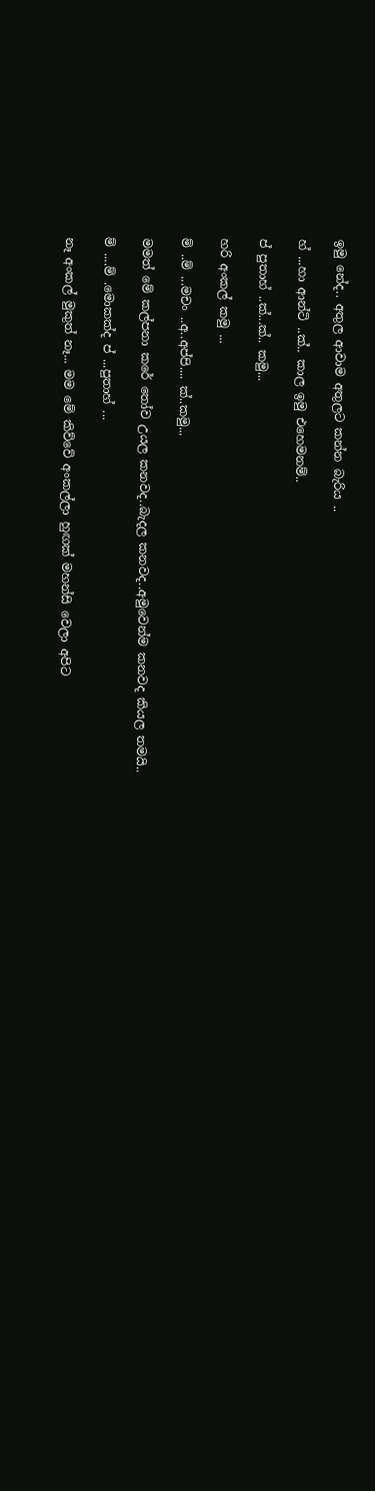ඉමු නේද.. අතුල ආවාම අතුලට කන්න බැරිය ..

හ් ...හා ආන්ටි ..ක්.. කාල ඉමු එහෙමනම්..

ප් පුතාහ් ..ක්...ක්.. කමු...

හරි අංකල් කමු ...

ම් ..ම් ...මචං ..අ..අප්පි.... ක්..කමු...

මමත් මේ කල්පනා කරේ තෝව උයල කනවද..බැදල කනවද..අමුවෙන්ම කනවද කියල තමයි..

ම් ....ම් .මොකක්ද ප් ...පුතාහ් ...

නෑ අංකල් මුකුත් නෑ... මම මේ කිව්වේ අංකල්ලා හුඟක් මහන්සි වෙලා අපිට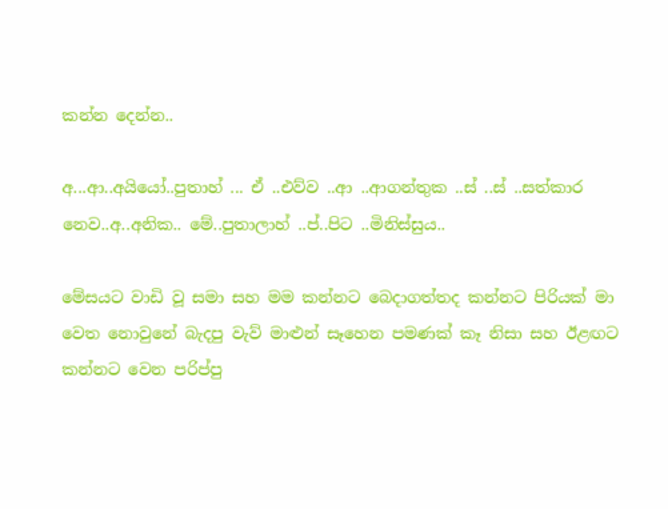කන්න දෙන්න..

අ...ආ..අයියෝ..පුතාහ් ... ඒ ..එව්ව ..ආ ..ආගන්තුක ..ස් ..ස් ..සත්කාර නෙව..අ..අනික.. මේ..පුතාලාහ් ..ප්..පිට ..මිනිස්සුය..

මේසයට වාඩි වූ සමා සහ මම කන්නට බෙදාගත්තද කන්නට පිරියක් මා වෙත නොවුනේ බැදපු වැව් මාළුන් සෑහෙන පමණක් කෑ නිසා සහ ඊළඟට කන්නට වෙන පරිප්පු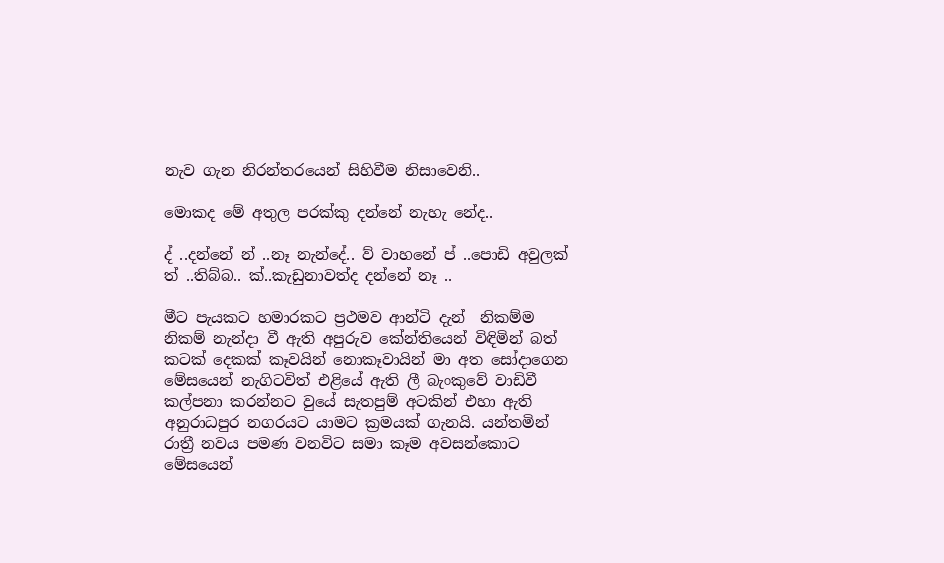නැව ගැන නිරන්තරයෙන් සිහිවීම නිසාවෙනි..

මොකද මේ අතුල පරක්කු දන්නේ නැහැ නේද..

ද් ..දන්නේ න් ..නෑ නැන්දේ.. ව් වාහනේ ප් ..පොඩි අවුලක් ත් ..තිබ්බ.. ක්..කැඩුනාවත්ද දන්නේ නෑ ..

මීට පැයකට හමාරකට ප්‍රථමව ආන්ටි දැන්  නිකම්ම නිකම් නැන්දා වී ඇති අපුරුව කේන්තියෙන් විඳිමින් බත් කටක් දෙකක් කෑවයින් නොකෑවායින් මා අත සෝදාගෙන මේසයෙන් නැගිටවිත් එළියේ ඇති ලී බැංකුවේ වාඩිවී කල්පනා කරන්නට වුයේ සැතපුම් අටකින් එහා ඇති අනුරාධපුර නගරයට යාමට ක්‍රමයක් ගැනයි. යන්තමින් රාත්‍රී නවය පමණ වනවිට සමා කෑම අවසන්කොට මේසයෙන්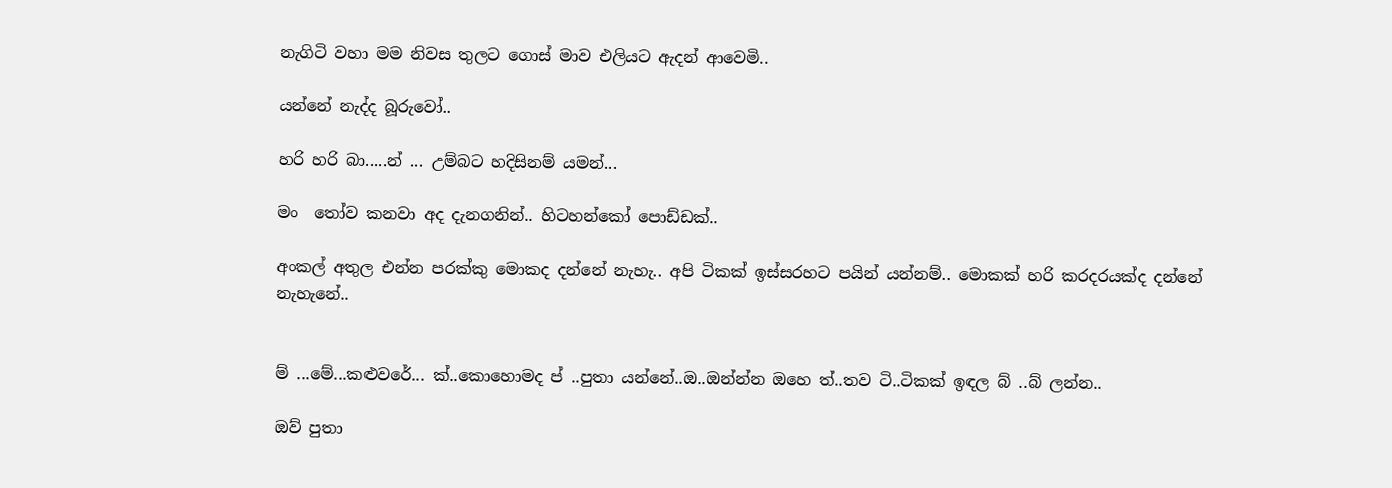නැගිටි වහා මම නිවස තුලට ගොස් මාව එලියට ඇදන් ආවෙමි..

යන්නේ නැද්ද බූරුවෝ..

හරි හරි බා.....න් ... උම්බට හදිසිනම් යමන්...

මං  තෝව කනවා අද දැනගනින්.. හිටහන්කෝ පොඩ්ඩක්..

අංකල් අතුල එන්න පරක්කු මොකද දන්නේ නැහැ.. අපි ටිකක් ඉස්සරහට පයින් යන්නම්.. මොකක් හරි කරදරයක්ද දන්නේ නැහැනේ..


ම් ...මේ...කළුවරේ... ක්..කොහොමද ප් ..පුතා යන්නේ..ඔ..ඔන්න්න ඔහෙ ත්..තව ටි..ටිකක් ඉඳල බ් ..බ් ලන්න..

ඔව් පුතා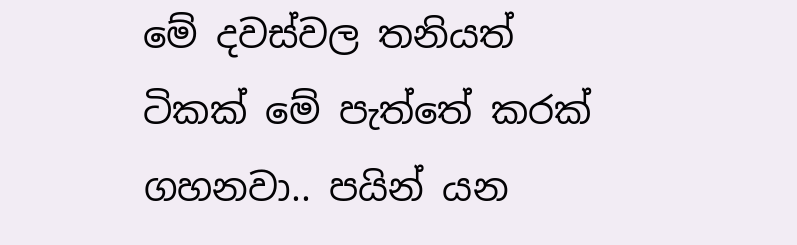මේ දවස්වල තනියත් ටිකක් මේ පැත්තේ කරක් ගහනවා.. පයින් යන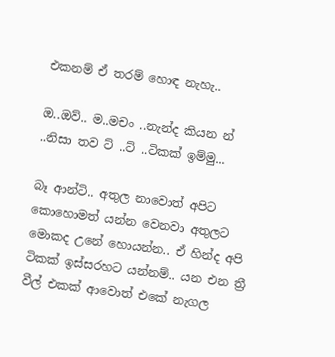එකනම් ඒ තරම් හොඳ නැහැ..

ඔ..ඔව්.. ම..මචං ..නැන්ද කියන න් ..නිසා තව ට් ..ට් ..ටිකක් ඉම්මු...

බෑ ආන්ටි.. අතුල නාවොත් අපිට කොහොමත් යන්න වෙනවා අතුලට මොකද උනේ හොයන්න.. ඒ හින්ද අපි ටිකක් ඉස්සරහට යන්නම්.. යන එන ත්‍රී වීල් එකක් ආවොත් එකේ නැගල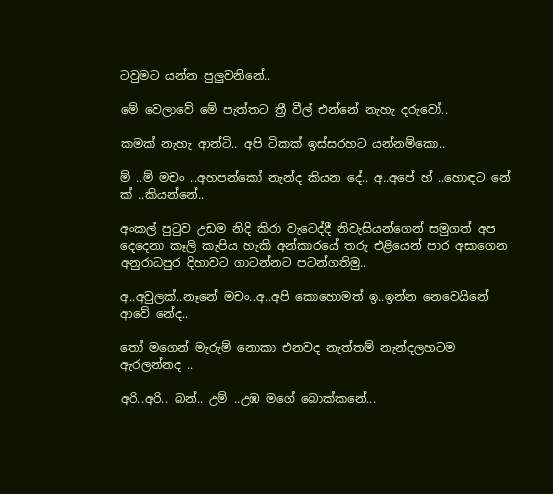ටවුමට යන්න පුලුවනිනේ..

මේ වෙලාවේ මේ පැත්තට ත්‍රී වීල් එන්නේ නැහැ දරුවෝ..

කමක් නැහැ ආන්ටි.. අපි ටිකක් ඉස්සරහට යන්නම්කො..

ම් ..ම් මචං ..අහපන්කෝ නැන්ද කියන දේ.. අ..අපේ හ් ..හොඳට නේ ක් ..කියන්නේ..

අංකල් පුටුව උඩම නිදි කිරා වැටෙද්දී නිවැසියන්ගෙන් සමුගත් අප දෙදෙනා කෑලි කැපිය හැකි අන්කාරයේ තරු එළියෙන් පාර අසාගෙන අනුරාධපුර දිහාවට ගාටන්නට පටන්ගතිමු..

අ..අවුලක්..නෑනේ මචං..අ..අපි කොහොමත් ඉ..ඉන්න නෙවෙයිනේ ආවේ නේද..

තෝ මගෙන් මැරුම් නොකා එනවද නැත්තම් නැන්දලහටම ඇරලන්නද ..

අරි..අරි.. බන්.. උම් ..උඹ මගේ බොක්කනේ...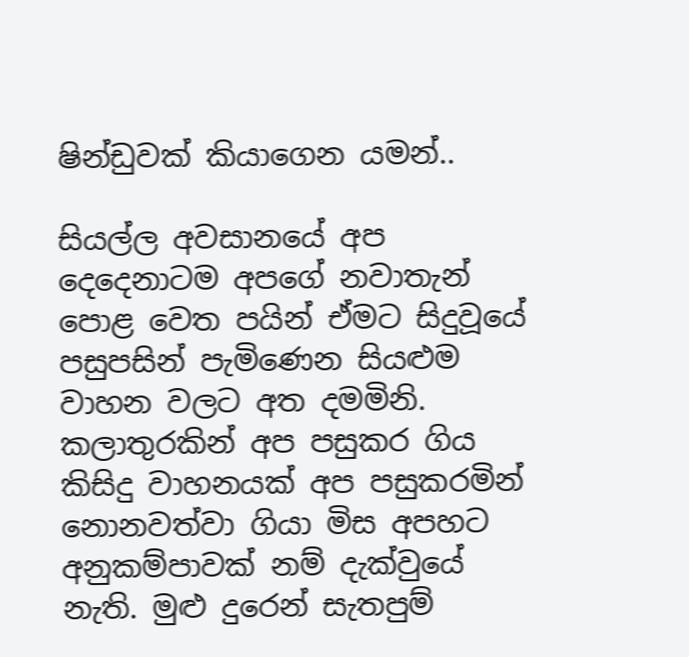ෂින්ඩුවක් කියාගෙන යමන්..

සියල්ල අවසානයේ අප දෙදෙනාටම අපගේ නවාතැන් පොළ වෙත පයින් ඒමට සිදුවූයේ පසුපසින් පැමිණෙන සියළුම වාහන වලට අත දමමිනි. කලාතුරකින් අප පසුකර ගිය  කිසිදු වාහනයක් අප පසුකරමින් නොනවත්වා ගියා මිස අපහට අනුකම්පාවක් නම් දැක්වුයේ නැති. මුළු දුරෙන් සැතපුම්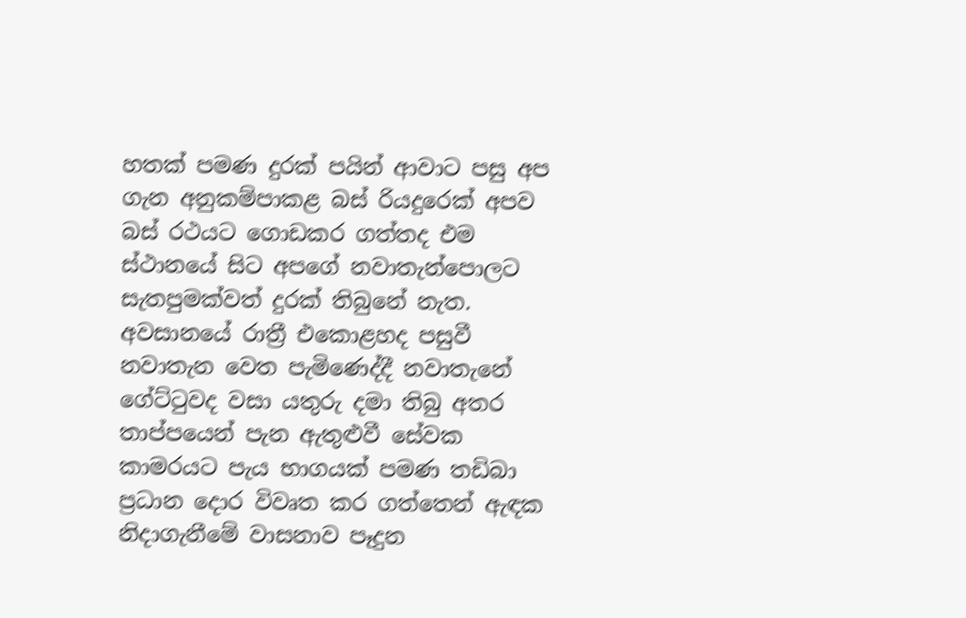හතක් පමණ දුරක් පයින් ආවාට පසු අප ගැන අනුකම්පාකළ බස් රියදුරෙක් අපව බස් රථයට ගොඩකර ගත්තද එම ස්ථානයේ සිට අපගේ නවාතැන්පොලට සැතපුමක්වත් දුරක් තිබුනේ නැත. අවසානයේ රාත්‍රී එකොළහද පසුවී නවාතැන වෙත පැමිණෙද්දී නවාතැනේ ගේට්ටුවද වසා යතුරු දමා තිබු අතර තාප්පයෙන් පැන ඇතුළුවී සේවක කාමරයට පැය භාගයක් පමණ තඩිබා ප්‍රධාන දොර විවෘත කර ගත්තෙන් ඇඳක නිදාගැනීමේ වාසනාව පෑදුන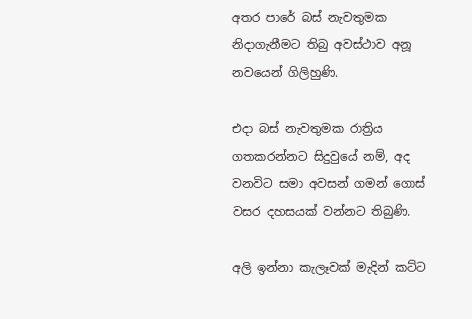අතර පාරේ බස් නැවතුමක නිදාගැනීමට තිබු අවස්ථාව අනූ නවයෙන් ගිලිහුණි.

එදා බස් නැවතුමක රාත්‍රිය ගතකරන්නට සිදුවුයේ නම්, අද වනවිට සමා අවසන් ගමන් ගොස් වසර දහසයක් වන්නට තිබුණි.

අලි ඉන්නා කැලෑවක් මැදින් කට්ට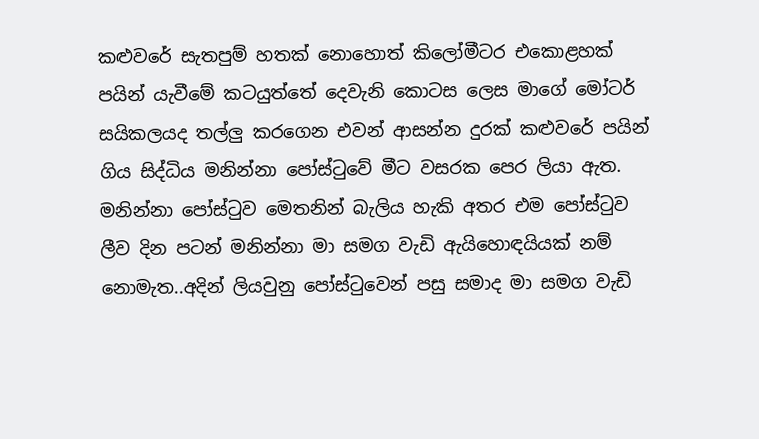කළුවරේ සැතපුම් හතක් නොහොත් කිලෝමීටර එකොළහක් පයින් යැවීමේ කටයුත්තේ දෙවැනි කොටස ලෙස මාගේ මෝටර් සයිකලයද තල්ලු කරගෙන එවන් ආසන්න දුරක් කළුවරේ පයින් ගිය සිද්ධිය මනින්නා පෝස්ටුවේ මීට වසරක පෙර ලියා ඇත. මනින්නා පෝස්ටුව මෙතනින් බැලිය හැකි අතර එම පෝස්ටුව ලීව දින පටන් මනින්නා මා සමග වැඩි ඇයිහොඳයියක් නම් නොමැත..අදින් ලියවුනු පෝස්ටුවෙන් පසු සමාද මා සමග වැඩි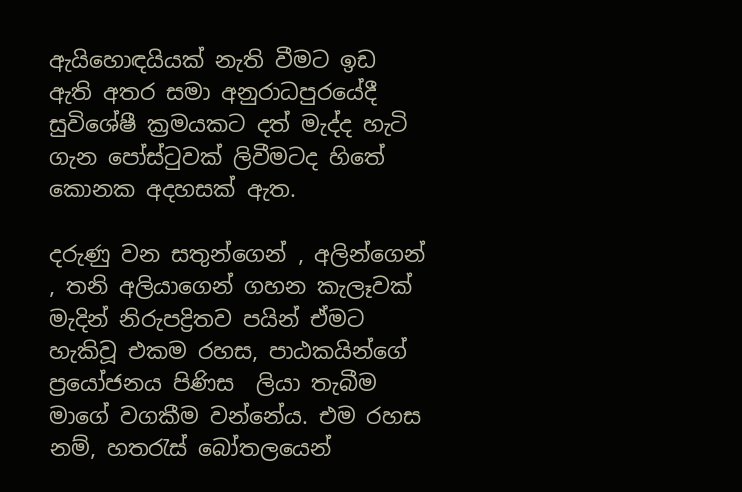ඇයිහොඳයියක් නැති වීමට ඉඩ ඇති අතර සමා අනුරාධපුරයේදී සුවිශේෂී ක්‍රමයකට දත් මැද්ද හැටි ගැන පෝස්ටුවක් ලිවීමටද හිතේ කොනක අදහසක් ඇත.

දරුණු වන සතුන්ගෙන් , අලින්ගෙන් , තනි අලියාගෙන් ගහන කැලෑවක් මැදින් නිරුපද්‍රිතව පයින් ඒමට හැකිවූ එකම රහස, පාඨකයින්ගේ ප්‍රයෝජනය පිණිස  ලියා තැබීම මාගේ වගකීම වන්නේය. එම රහස නම්, හතරැස් බෝතලයෙන්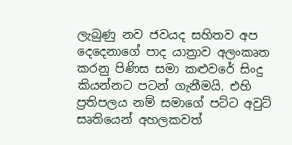ලැබුණු නව ජවයද සහිතව අප දෙදෙනාගේ පාද යාත්‍රාව අලංකෘත කරනු පිණිස සමා කළුවරේ සිංදු කියන්නට පටන් ගැනීමයි. එහි ප්‍රතිපලය නම් සමාගේ පට්ට අවුට් සෘතියෙන් අහලකවත්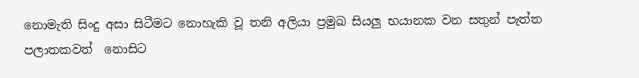නොමැති සිංදු අසා සිටීමට නොහැකි වූ තනි අලියා ප්‍රමුඛ සියලු භයානක වන සතුන් පැත්ත පලාතකවත්  නොසිට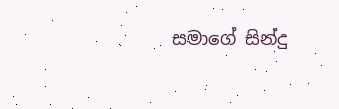සමාගේ සින්දු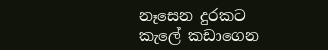නෑසෙන දුරකට කැලේ කඩාගෙන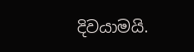දිවයාමයි.